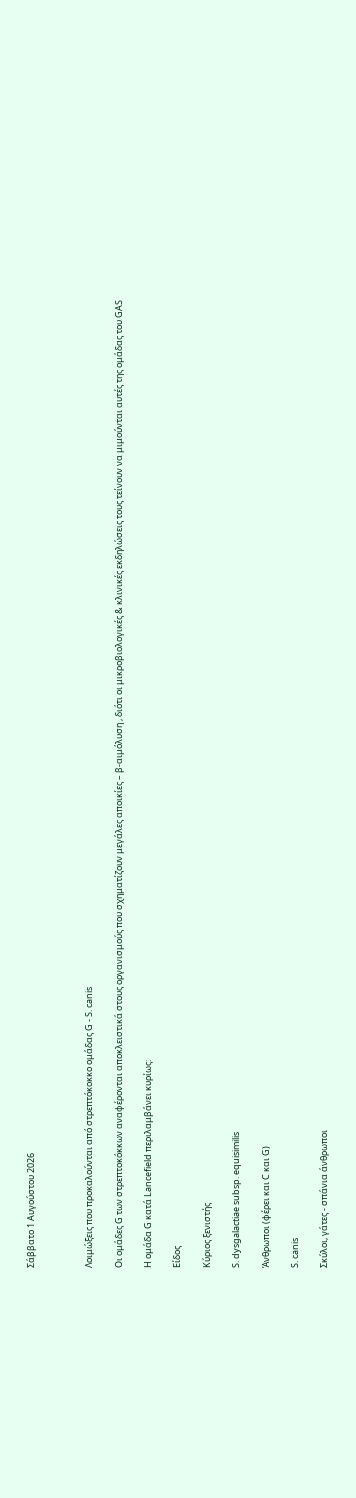Σάββατο 1 Αυγούστου 2026



Λοιμώξεις που προκαλούνται από στρεπτόκοκκο ομάδας G - S. canis

Οι ομάδες G των στρεπτοκόκκων αναφέρονται αποκλειστικά στους οργανισμούς που σχηματίζουν μεγάλες αποικίες – β-αιμόλυση , διότι οι μικροβιολογικές & κλινικές εκδηλώσεις τους τείνουν να μιμούνται αυτές της ομάδας του GAS

Η ομάδα G κατά Lancefield περιλαμβάνει κυρίως:

Είδος

Κύριος ξενιστής

S. dysgalactiae subsp. equisimilis

Άνθρωποι (φέρει και C και G)

S. canis

Σκύλοι, γάτες - σπάνια άνθρωποι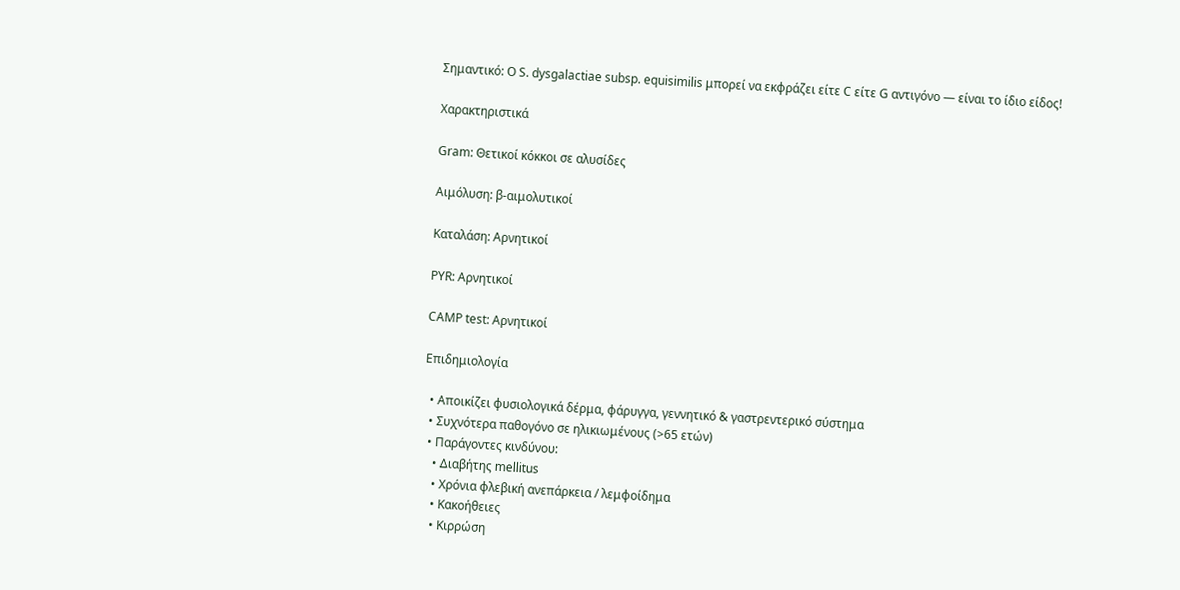Σημαντικό: Ο S. dysgalactiae subsp. equisimilis μπορεί να εκφράζει είτε C είτε G αντιγόνο — είναι το ίδιο είδος!

Χαρακτηριστικά

Gram: Θετικοί κόκκοι σε αλυσίδες

Αιμόλυση: β-αιμολυτικοί

Καταλάση: Αρνητικοί

PYR: Αρνητικοί

CAMP test: Αρνητικοί

Επιδημιολογία

  • Αποικίζει φυσιολογικά δέρμα, φάρυγγα, γεννητικό & γαστρεντερικό σύστημα
  • Συχνότερα παθογόνο σε ηλικιωμένους (>65 ετών)
  • Παράγοντες κινδύνου:
    • Διαβήτης mellitus
    • Χρόνια φλεβική ανεπάρκεια / λεμφοίδημα
    • Κακοήθειες
    • Κιρρώση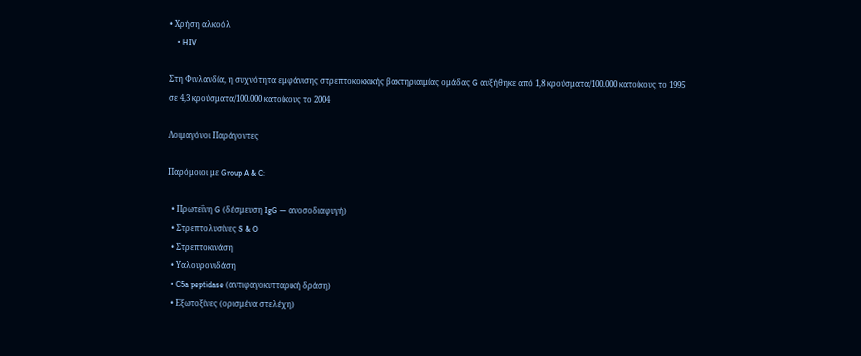• Χρήση αλκοόλ
    • HIV

Στη Φινλανδία, η συχνότητα εμφάνισης στρεπτοκοκκικής βακτηριαιμίας ομάδας G αυξήθηκε από 1,8 κρούσματα/100.000 κατοίκους το 1995 σε 4,3 κρούσματα/100.000 κατοίκους το 2004

Λοιμαγόνοι Παράγοντες

Παρόμοιοι με Group A & C:

  • Πρωτεΐνη G (δέσμευση IgG — ανοσοδιαφυγή)
  • Στρεπτολυσίνες S & O
  • Στρεπτοκινάση
  • Υαλουρονιδάση
  • C5a peptidase (αντιφαγοκυτταρική δράση)
  • Εξωτοξίνες (ορισμένα στελέχη)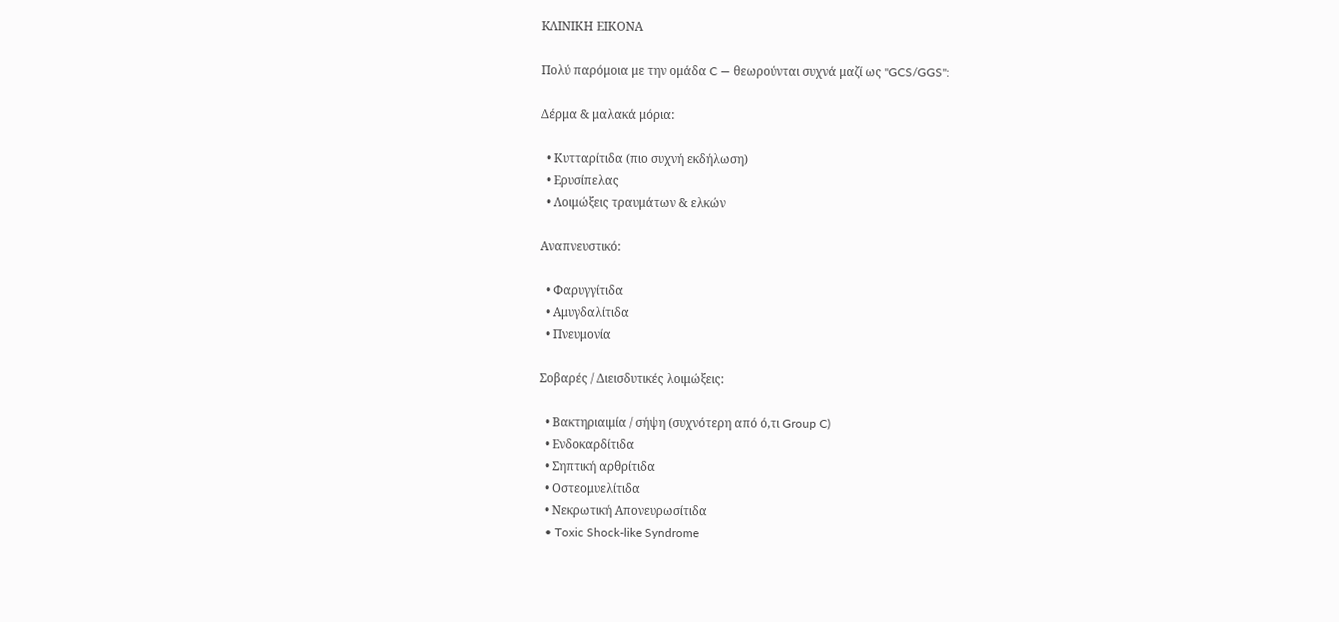KΛΙΝΙΚΗ ΕΙΚΟΝΑ

Πολύ παρόμοια με την ομάδα C — θεωρούνται συχνά μαζί ως "GCS/GGS":

Δέρμα & μαλακά μόρια:

  • Κυτταρίτιδα (πιο συχνή εκδήλωση)
  • Ερυσίπελας
  • Λοιμώξεις τραυμάτων & ελκών

Αναπνευστικό:

  • Φαρυγγίτιδα
  • Αμυγδαλίτιδα
  • Πνευμονία

Σοβαρές / Διεισδυτικές λοιμώξεις:

  • Βακτηριαιμία / σήψη (συχνότερη από ό,τι Group C)
  • Ενδοκαρδίτιδα
  • Σηπτική αρθρίτιδα
  • Οστεομυελίτιδα
  • Νεκρωτική Απονευρωσίτιδα
  • Toxic Shock-like Syndrome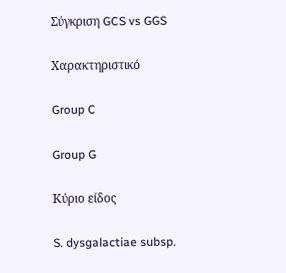Σύγκριση GCS vs GGS

Χαρακτηριστικό

Group C

Group G

Κύριο είδος

S. dysgalactiae subsp.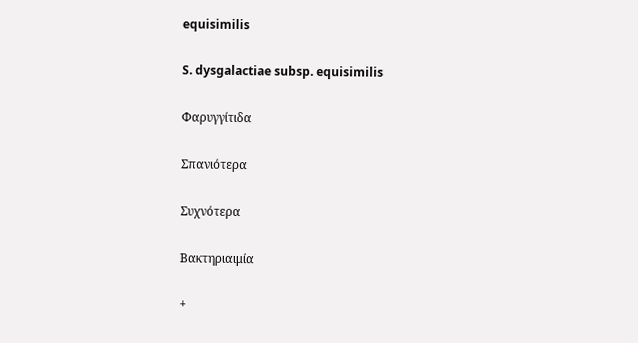equisimilis

S. dysgalactiae subsp. equisimilis

Φαρυγγίτιδα

Σπανιότερα

Συχνότερα

Βακτηριαιμία

+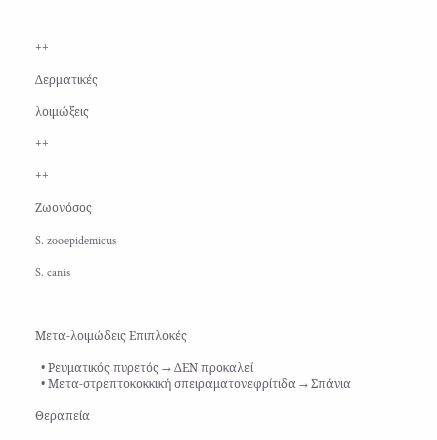++

Δερματικές

λοιμώξεις

++

++

Ζωονόσος

S. zooepidemicus

S. canis



Μετα-λοιμώδεις Επιπλοκές

  • Ρευματικός πυρετός → ΔΕΝ προκαλεί
  • Μετα-στρεπτοκοκκική σπειραματονεφρίτιδα → Σπάνια

Θεραπεία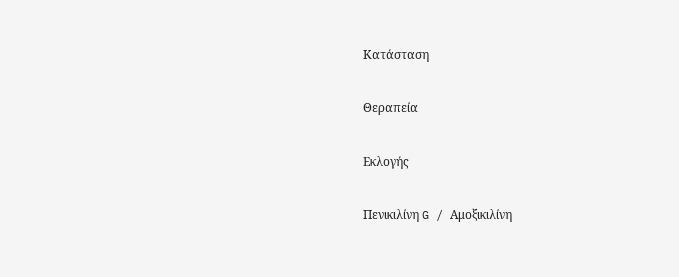Κατάσταση

Θεραπεία

Εκλογής

Πενικιλίνη G / Αμοξικιλίνη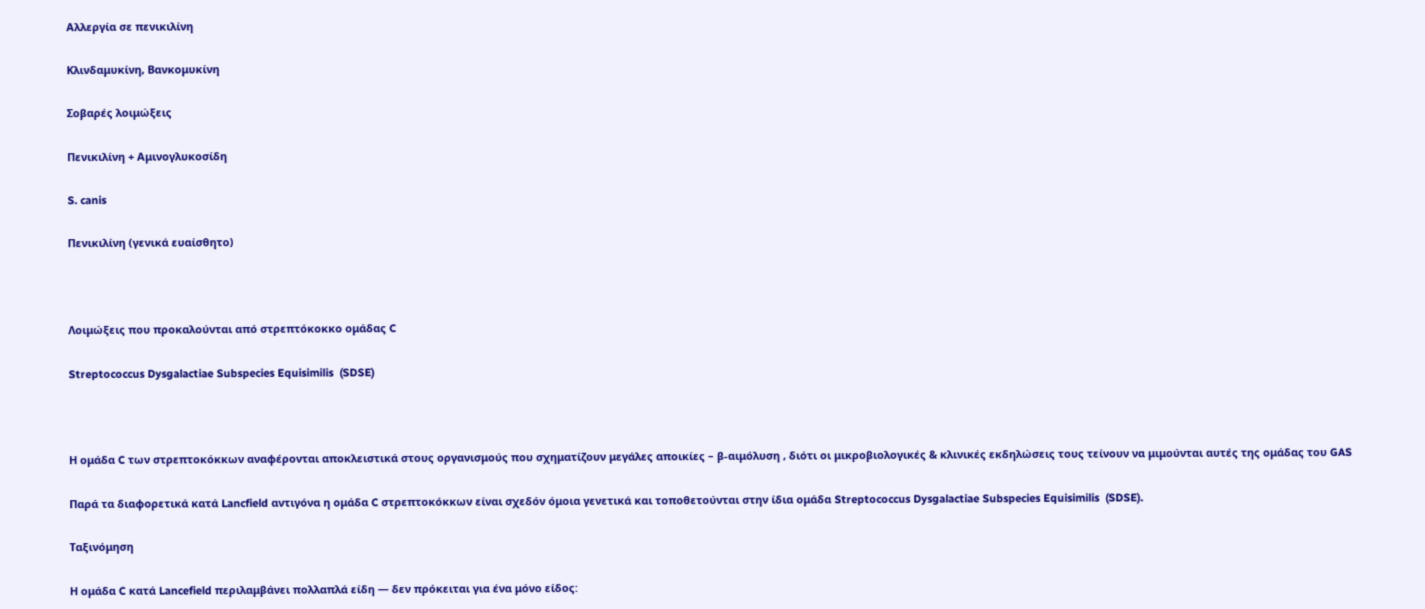Αλλεργία σε πενικιλίνη

Κλινδαμυκίνη, Βανκομυκίνη

Σοβαρές λοιμώξεις

Πενικιλίνη + Αμινογλυκοσίδη

S. canis

Πενικιλίνη (γενικά ευαίσθητο)



Λοιμώξεις που προκαλούνται από στρεπτόκοκκο ομάδας C

Streptococcus Dysgalactiae Subspecies Equisimilis  (SDSE)



Η ομάδα C των στρεπτοκόκκων αναφέρονται αποκλειστικά στους οργανισμούς που σχηματίζουν μεγάλες αποικίες – β-αιμόλυση , διότι οι μικροβιολογικές & κλινικές εκδηλώσεις τους τείνουν να μιμούνται αυτές της ομάδας του GAS

Παρά τα διαφορετικά κατά Lancfield αντιγόνα η ομάδα C στρεπτοκόκκων είναι σχεδόν όμοια γενετικά και τοποθετούνται στην ίδια ομάδα Streptococcus Dysgalactiae Subspecies Equisimilis  (SDSE).

Ταξινόμηση

Η ομάδα C κατά Lancefield περιλαμβάνει πολλαπλά είδη — δεν πρόκειται για ένα μόνο είδος: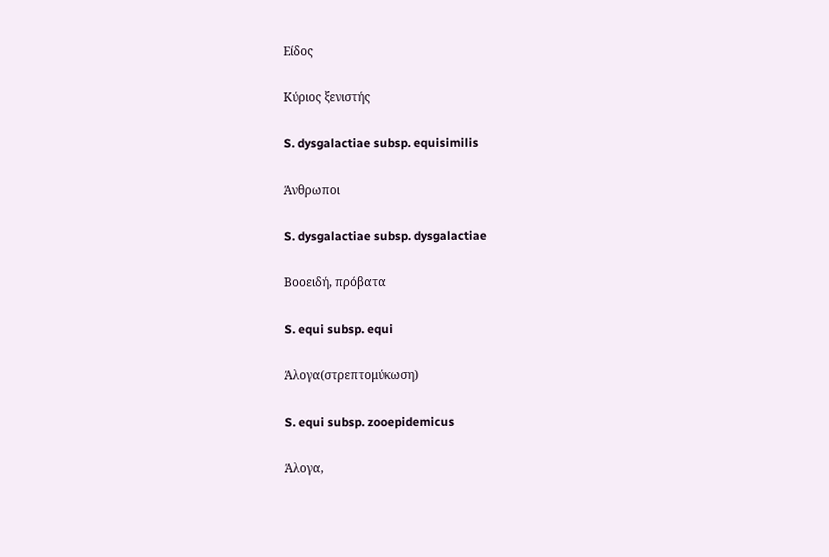Είδος

Κύριος ξενιστής

S. dysgalactiae subsp. equisimilis

Άνθρωποι

S. dysgalactiae subsp. dysgalactiae

Βοοειδή, πρόβατα

S. equi subsp. equi

Άλογα(στρεπτομύκωση)

S. equi subsp. zooepidemicus

Άλογα,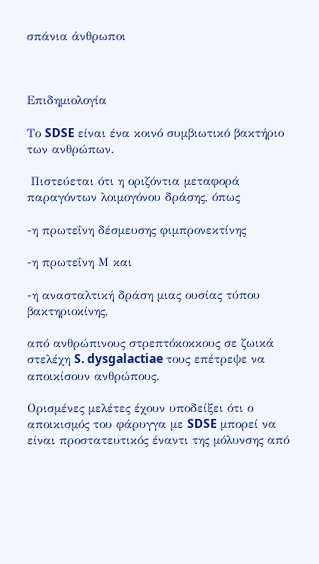σπάνια άνθρωποι



Επιδημιολογία

Το SDSE είναι ένα κοινό συμβιωτικό βακτήριο των ανθρώπων.

 Πιστεύεται ότι η οριζόντια μεταφορά παραγόντων λοιμογόνου δράσης, όπως

-η πρωτεΐνη δέσμευσης φιμπρονεκτίνης

-η πρωτεΐνη Μ και

-η ανασταλτική δράση μιας ουσίας τύπου βακτηριοκίνης,

από ανθρώπινους στρεπτόκοκκους σε ζωικά στελέχη S. dysgalactiae τους επέτρεψε να αποικίσουν ανθρώπους.

Ορισμένες μελέτες έχουν υποδείξει ότι ο αποικισμός του φάρυγγα με SDSE μπορεί να είναι προστατευτικός έναντι της μόλυνσης από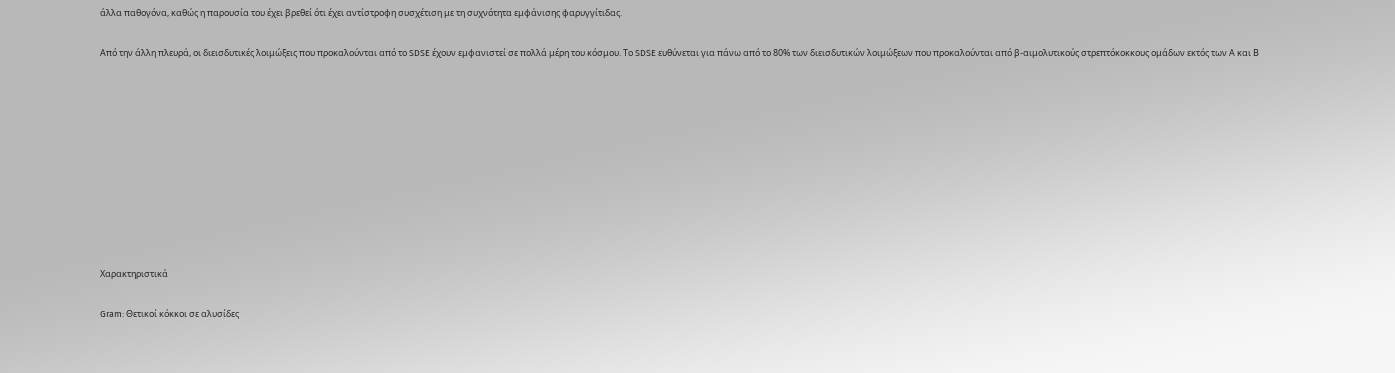άλλα παθογόνα, καθώς η παρουσία του έχει βρεθεί ότι έχει αντίστροφη συσχέτιση με τη συχνότητα εμφάνισης φαρυγγίτιδας.

Από την άλλη πλευρά, οι διεισδυτικές λοιμώξεις που προκαλούνται από το SDSE έχουν εμφανιστεί σε πολλά μέρη του κόσμου. Το SDSE ευθύνεται για πάνω από το 80% των διεισδυτικών λοιμώξεων που προκαλούνται από β-αιμολυτικούς στρεπτόκοκκους ομάδων εκτός των Α και Β










Χαρακτηριστικά

Gram: Θετικοί κόκκοι σε αλυσίδες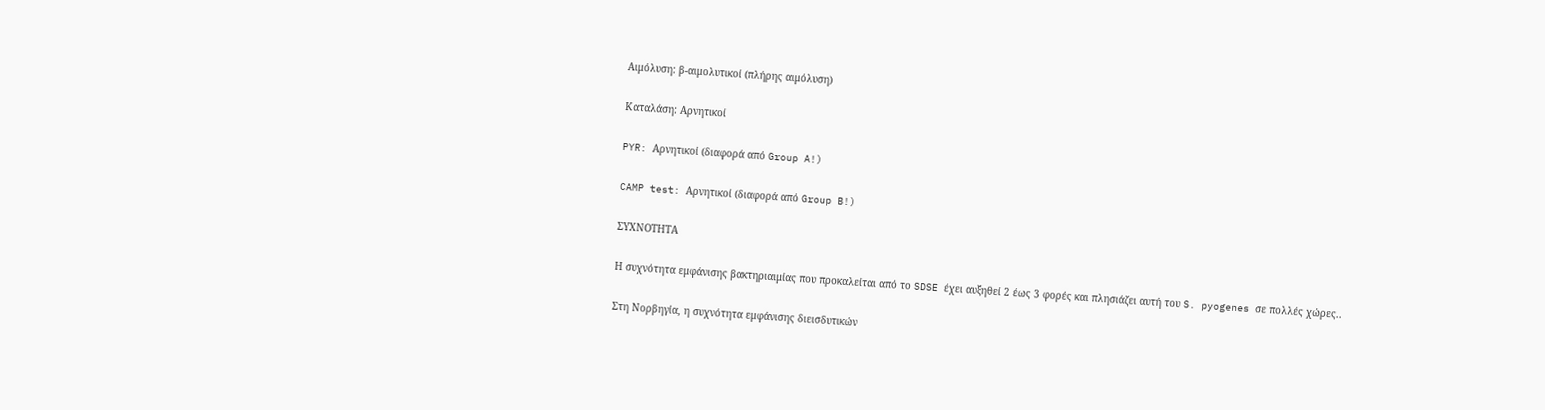Αιμόλυση: β-αιμολυτικοί (πλήρης αιμόλυση)

Καταλάση: Αρνητικοί

PYR: Αρνητικοί (διαφορά από Group A!)

CAMP test: Αρνητικοί (διαφορά από Group B!)

ΣΥΧΝΟΤΗΤΑ

Η συχνότητα εμφάνισης βακτηριαιμίας που προκαλείται από το SDSE έχει αυξηθεί 2 έως 3 φορές και πλησιάζει αυτή του S. pyogenes σε πολλές χώρες..

Στη Νορβηγία, η συχνότητα εμφάνισης διεισδυτικών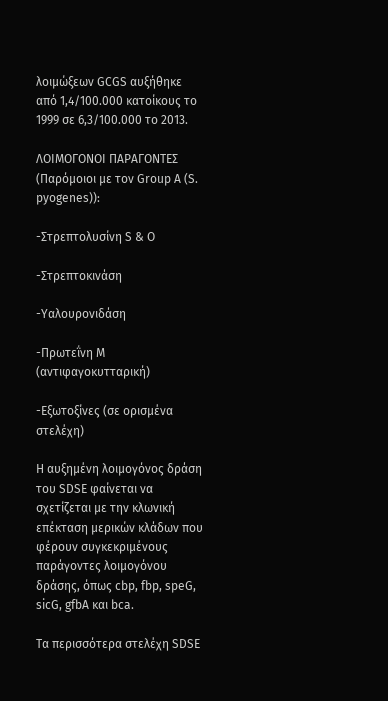λοιμώξεων GCGS αυξήθηκε από 1,4/100.000 κατοίκους το 1999 σε 6,3/100.000 το 2013.

ΛΟΙΜΟΓΟΝΟΙ ΠΑΡΑΓΟΝΤΕΣ (Παρόμοιοι με τον Group A (S. pyogenes)):

-Στρεπτολυσίνη S & O

-Στρεπτοκινάση

-Υαλουρονιδάση

-Πρωτεΐνη M (αντιφαγοκυτταρική)

-Εξωτοξίνες (σε ορισμένα στελέχη)

Η αυξημένη λοιμογόνος δράση του SDSE φαίνεται να σχετίζεται με την κλωνική επέκταση μερικών κλάδων που φέρουν συγκεκριμένους παράγοντες λοιμογόνου δράσης, όπως cbp, fbp, speG, sicG, gfbA και bca.

Τα περισσότερα στελέχη SDSE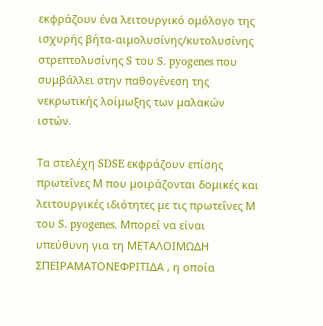εκφράζουν ένα λειτουργικό ομόλογο της ισχυρής βήτα-αιμολυσίνης/κυτολυσίνης στρεπτολυσίνης S του S. pyogenes που συμβάλλει στην παθογένεση της νεκρωτικής λοίμωξης των μαλακών ιστών.

Τα στελέχη SDSE εκφράζουν επίσης πρωτεΐνες Μ που μοιράζονται δομικές και λειτουργικές ιδιότητες με τις πρωτεΐνες Μ του S. pyogenes. Μπορεί να είναι υπεύθυνη για τη ΜΕΤΑΛΟΙΜΩΔΗ ΣΠΕΙΡΑΜΑΤΟΝΕΦΡΙΤΙΔΑ , η οποία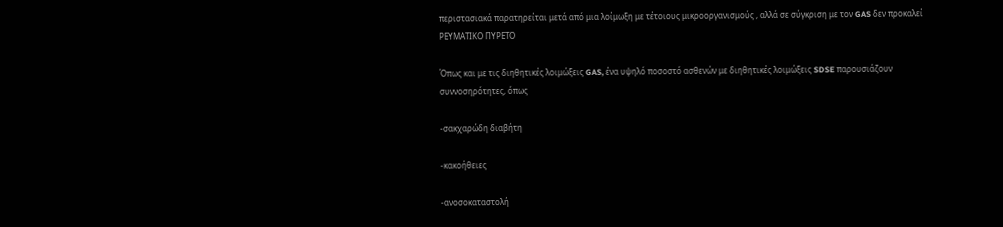περιστασιακά παρατηρείται μετά από μια λοίμωξη με τέτοιους μικροοργανισμούς , αλλά σε σύγκριση με τον GAS δεν προκαλεί ΡΕΥΜΑΤΙΚΟ ΠΥΡΕΤΟ

Όπως και με τις διηθητικές λοιμώξεις GAS, ένα υψηλό ποσοστό ασθενών με διηθητικές λοιμώξεις SDSE παρουσιάζουν συννοσηρότητες, όπως

-σακχαρώδη διαβήτη

-κακοήθειες

-ανοσοκαταστολή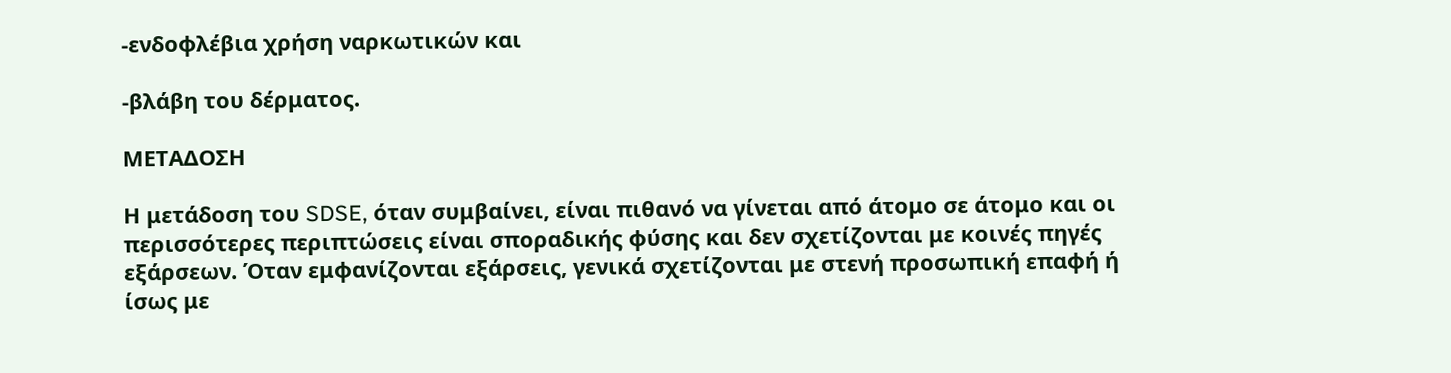-ενδοφλέβια χρήση ναρκωτικών και

-βλάβη του δέρματος.

ΜΕΤΑΔΟΣΗ

Η μετάδοση του SDSE, όταν συμβαίνει, είναι πιθανό να γίνεται από άτομο σε άτομο και οι περισσότερες περιπτώσεις είναι σποραδικής φύσης και δεν σχετίζονται με κοινές πηγές εξάρσεων. Όταν εμφανίζονται εξάρσεις, γενικά σχετίζονται με στενή προσωπική επαφή ή ίσως με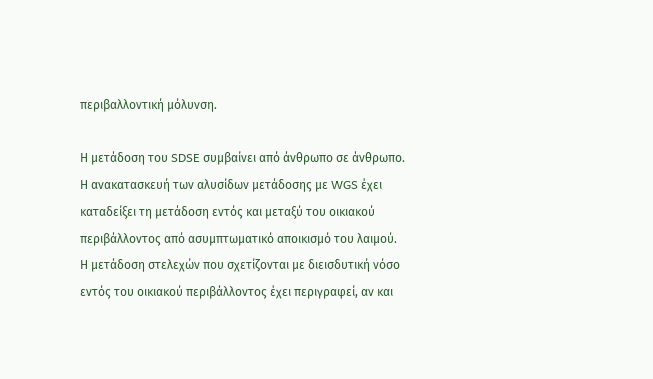περιβαλλοντική μόλυνση.

Η μετάδοση του SDSE συμβαίνει από άνθρωπο σε άνθρωπο. Η ανακατασκευή των αλυσίδων μετάδοσης με WGS έχει καταδείξει τη μετάδοση εντός και μεταξύ του οικιακού περιβάλλοντος από ασυμπτωματικό αποικισμό του λαιμού. Η μετάδοση στελεχών που σχετίζονται με διεισδυτική νόσο εντός του οικιακού περιβάλλοντος έχει περιγραφεί, αν και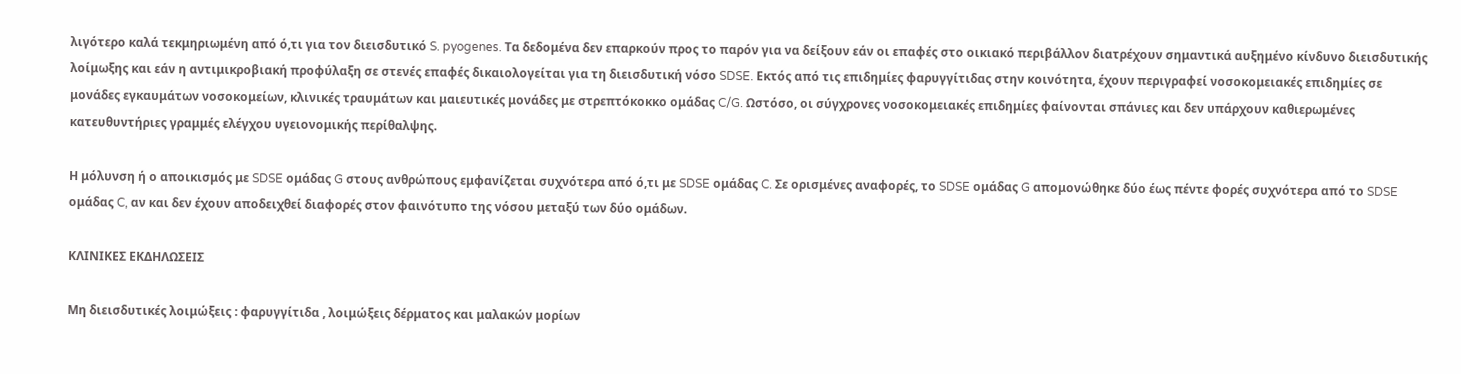λιγότερο καλά τεκμηριωμένη από ό,τι για τον διεισδυτικό S. pyogenes. Τα δεδομένα δεν επαρκούν προς το παρόν για να δείξουν εάν οι επαφές στο οικιακό περιβάλλον διατρέχουν σημαντικά αυξημένο κίνδυνο διεισδυτικής λοίμωξης και εάν η αντιμικροβιακή προφύλαξη σε στενές επαφές δικαιολογείται για τη διεισδυτική νόσο SDSE. Εκτός από τις επιδημίες φαρυγγίτιδας στην κοινότητα, έχουν περιγραφεί νοσοκομειακές επιδημίες σε μονάδες εγκαυμάτων νοσοκομείων, κλινικές τραυμάτων και μαιευτικές μονάδες με στρεπτόκοκκο ομάδας C/G. Ωστόσο, οι σύγχρονες νοσοκομειακές επιδημίες φαίνονται σπάνιες και δεν υπάρχουν καθιερωμένες κατευθυντήριες γραμμές ελέγχου υγειονομικής περίθαλψης.

Η μόλυνση ή ο αποικισμός με SDSE ομάδας G στους ανθρώπους εμφανίζεται συχνότερα από ό,τι με SDSE ομάδας C. Σε ορισμένες αναφορές, το SDSE ομάδας G απομονώθηκε δύο έως πέντε φορές συχνότερα από το SDSE ομάδας C, αν και δεν έχουν αποδειχθεί διαφορές στον φαινότυπο της νόσου μεταξύ των δύο ομάδων.

ΚΛΙΝΙΚΕΣ ΕΚΔΗΛΩΣΕΙΣ

Μη διεισδυτικές λοιμώξεις : φαρυγγίτιδα , λοιμώξεις δέρματος και μαλακών μορίων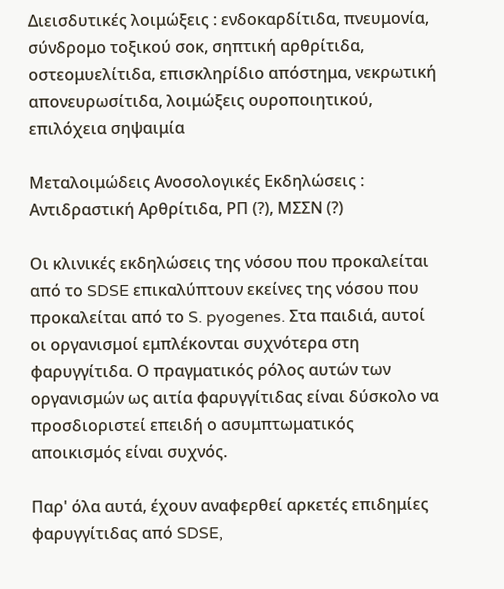Διεισδυτικές λοιμώξεις : ενδοκαρδίτιδα, πνευμονία,  σύνδρομο τοξικού σοκ, σηπτική αρθρίτιδα, οστεομυελίτιδα, επισκληρίδιο απόστημα, νεκρωτική απονευρωσίτιδα, λοιμώξεις ουροποιητικού, επιλόχεια σηψαιμία

Μεταλοιμώδεις Ανοσολογικές Εκδηλώσεις : Αντιδραστική Αρθρίτιδα, ΡΠ (?), ΜΣΣΝ (?)

Οι κλινικές εκδηλώσεις της νόσου που προκαλείται από το SDSE επικαλύπτουν εκείνες της νόσου που προκαλείται από το S. pyogenes. Στα παιδιά, αυτοί οι οργανισμοί εμπλέκονται συχνότερα στη φαρυγγίτιδα. Ο πραγματικός ρόλος αυτών των οργανισμών ως αιτία φαρυγγίτιδας είναι δύσκολο να προσδιοριστεί επειδή ο ασυμπτωματικός αποικισμός είναι συχνός.

Παρ' όλα αυτά, έχουν αναφερθεί αρκετές επιδημίες φαρυγγίτιδας από SDSE,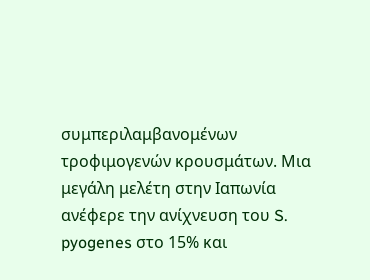συμπεριλαμβανομένων τροφιμογενών κρουσμάτων. Μια μεγάλη μελέτη στην Ιαπωνία ανέφερε την ανίχνευση του S. pyogenes στο 15% και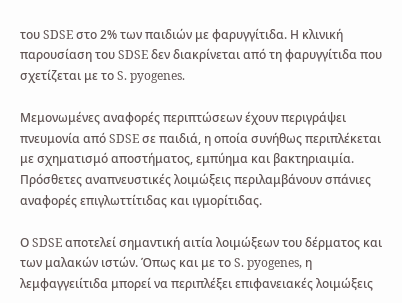του SDSE στο 2% των παιδιών με φαρυγγίτιδα. Η κλινική παρουσίαση του SDSE δεν διακρίνεται από τη φαρυγγίτιδα που σχετίζεται με το S. pyogenes.

Μεμονωμένες αναφορές περιπτώσεων έχουν περιγράψει πνευμονία από SDSE σε παιδιά, η οποία συνήθως περιπλέκεται με σχηματισμό αποστήματος, εμπύημα και βακτηριαιμία. Πρόσθετες αναπνευστικές λοιμώξεις περιλαμβάνουν σπάνιες αναφορές επιγλωττίτιδας και ιγμορίτιδας.

Ο SDSE αποτελεί σημαντική αιτία λοιμώξεων του δέρματος και των μαλακών ιστών. Όπως και με το S. pyogenes, η λεμφαγγειίτιδα μπορεί να περιπλέξει επιφανειακές λοιμώξεις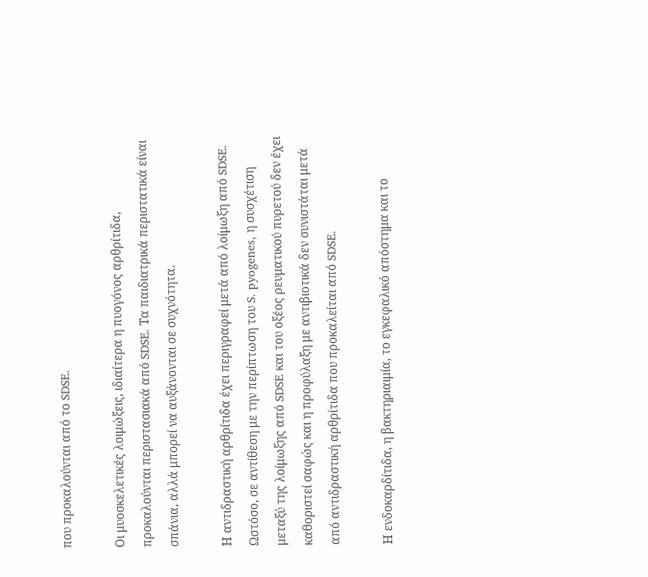που προκαλούνται από το SDSE.

Οι μυοσκελετικές λοιμώξεις, ιδιαίτερα η πυογόνος αρθρίτιδα, προκαλούνται περιστασιακά από SDSE. Τα παιδιατρικά περιστατικά είναι σπάνια, αλλά μπορεί να αυξάνονται σε συχνότητα.

Η αντιδραστική αρθρίτιδα έχει περιγραφεί μετά από λοίμωξη από SDSE. Ωστόσο, σε αντίθεση με την περίπτωση του S. pyogenes, η συσχέτιση μεταξύ της λοίμωξης από SDSE και του οξέος ρευματικού πυρετού δεν έχει καθοριστεί σαφώς και η προφύλαξη με αντιβιοτικά δεν συνιστάται μετά από αντιδραστική αρθρίτιδα που προκαλείται από SDSE.

Η ενδοκαρδίτιδα, η βακτηριαιμία, το εγκεφαλικό απόστημα και το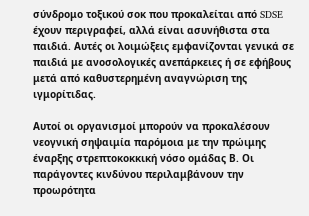σύνδρομο τοξικού σοκ που προκαλείται από SDSE έχουν περιγραφεί, αλλά είναι ασυνήθιστα στα παιδιά. Αυτές οι λοιμώξεις εμφανίζονται γενικά σε παιδιά με ανοσολογικές ανεπάρκειες ή σε εφήβους μετά από καθυστερημένη αναγνώριση της ιγμορίτιδας.

Αυτοί οι οργανισμοί μπορούν να προκαλέσουν νεογνική σηψαιμία παρόμοια με την πρώιμης έναρξης στρεπτοκοκκική νόσο ομάδας Β. Οι παράγοντες κινδύνου περιλαμβάνουν την προωρότητα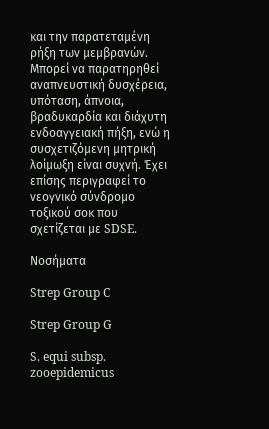και την παρατεταμένη ρήξη των μεμβρανών. Μπορεί να παρατηρηθεί αναπνευστική δυσχέρεια, υπόταση, άπνοια, βραδυκαρδία και διάχυτη ενδοαγγειακή πήξη, ενώ η συσχετιζόμενη μητρική λοίμωξη είναι συχνή. Έχει επίσης περιγραφεί το νεογνικό σύνδρομο τοξικού σοκ που σχετίζεται με SDSE.

Νοσήματα

Strep Group C

Strep Group G

S. equi subsp. zooepidemicus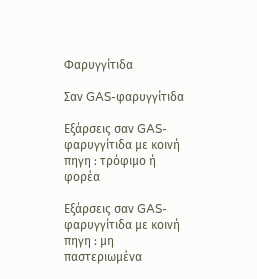Φαρυγγίτιδα

Σαν GAS-φαρυγγίτιδα

Εξάρσεις σαν GAS-φαρυγγίτιδα με κοινή πηγη : τρόφιμο ή φορέα

Εξάρσεις σαν GAS-φαρυγγίτιδα με κοινή πηγη : μη παστεριωμένα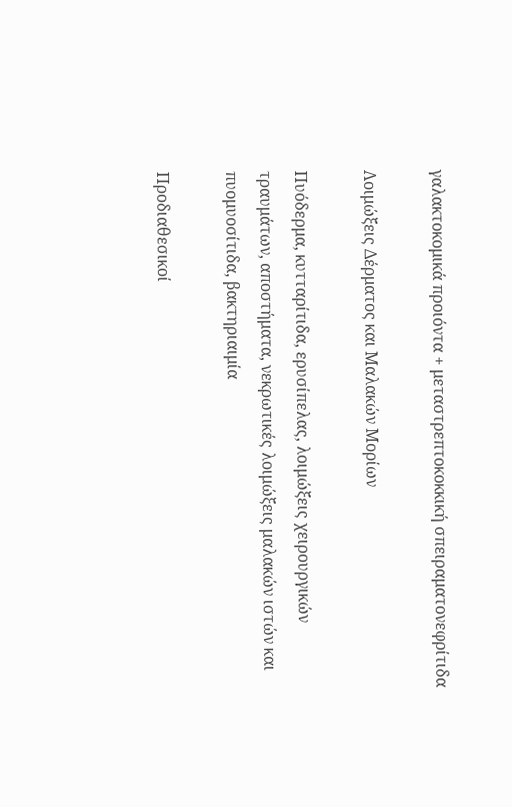γαλακτοκομικά προιόντα + μεταστρεπτοκοκκική σπειραματονεφρίτιδα

Λοιμώξεις Δέρματος και Μαλακών Μορίων

Πυόδερμα, κυτταρίτιδα, ερυσίπελας, λοιμώξεις χειρουργικών τραυμάτων, αποστήματα, νεκρωτικές λοιμώξεις μαλακών ιστών και πυομυοσίτιδα, βακτηριαιμία

Προδιαθεσικοί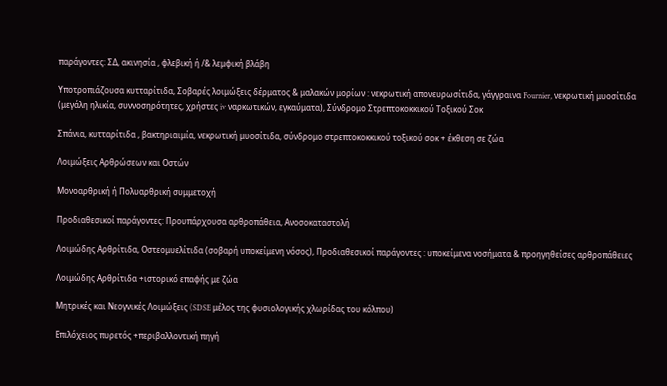παράγοντες: ΣΔ, ακινησία , φλεβική ή /& λεμφική βλάβη

Υποτροπιάζουσα κυτταρίτιδα, Σοβαρές λοιμώξεις δέρματος & μαλακών μορίων : νεκρωτική απονευρωσίτιδα, γάγγραινα Fournier, νεκρωτική μυοσίτιδα (μεγάλη ηλικία, συννοσηρότητες, χρήστες iv ναρκωτικών, εγκαύματα), Σύνδρομο Στρεπτοκοκκικού Τοξικού Σοκ

Σπάνια, κυτταρίτιδα , βακτηριαιμία, νεκρωτική μυοσίτιδα, σύνδρομο στρεπτοκοκκικού τοξικού σοκ + έκθεση σε ζώα

Λοιμώξεις Αρθρώσεων και Οστών

Μονοαρθρική ή Πολυαρθρική συμμετοχή

Προδιαθεσικοί παράγοντες: Προυπάρχουσα αρθροπάθεια, Ανοσοκαταστολή

Λοιμώδης Αρθρίτιδα, Οστεομυελίτιδα (σοβαρή υποκείμενη νόσος), Προδιαθεσικοί παράγοντες : υποκείμενα νοσήματα & προηγηθείσες αρθροπάθειες

Λοιμώδης Αρθρίτιδα +ιστορικό επαφής με ζώα

Μητρικές και Νεογνικές Λοιμώξεις (SDSE μέλος της φυσιολογικής χλωρίδας του κόλπου)

Επιλόχειος πυρετός +περιβαλλοντική πηγή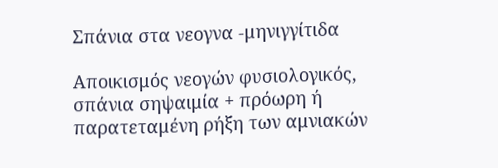Σπάνια στα νεογνα -μηνιγγίτιδα

Αποικισμός νεογών φυσιολογικός, σπάνια σηψαιμία + πρόωρη ή παρατεταμένη ρήξη των αμνιακών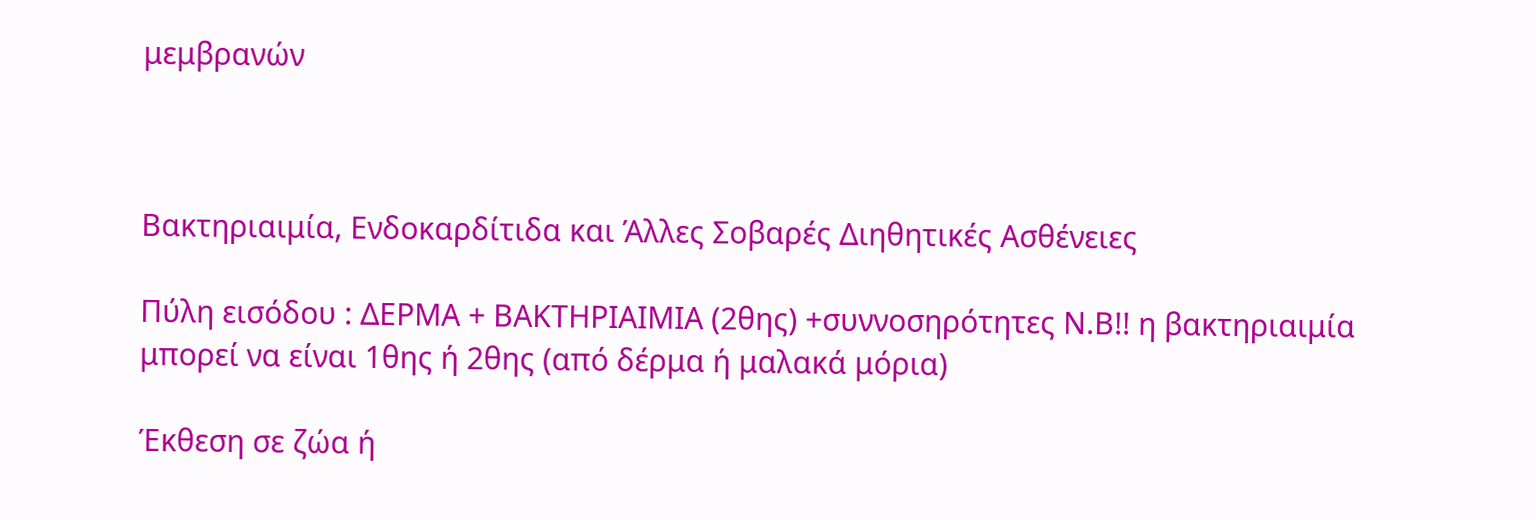μεμβρανών



Βακτηριαιμία, Ενδοκαρδίτιδα και Άλλες Σοβαρές Διηθητικές Ασθένειες

Πύλη εισόδου : ΔΕΡΜΑ + ΒΑΚΤΗΡΙΑΙΜΙΑ (2θης) +συννοσηρότητες Ν.Β!! η βακτηριαιμία μπορεί να είναι 1θης ή 2θης (από δέρμα ή μαλακά μόρια)

Έκθεση σε ζώα ή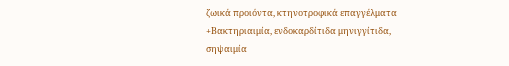ζωικά προιόντα, κτηνοτροφικά επαγγέλματα +Βακτηριαιμία, ενδοκαρδίτιδα μηνιγγίτιδα, σηψαιμία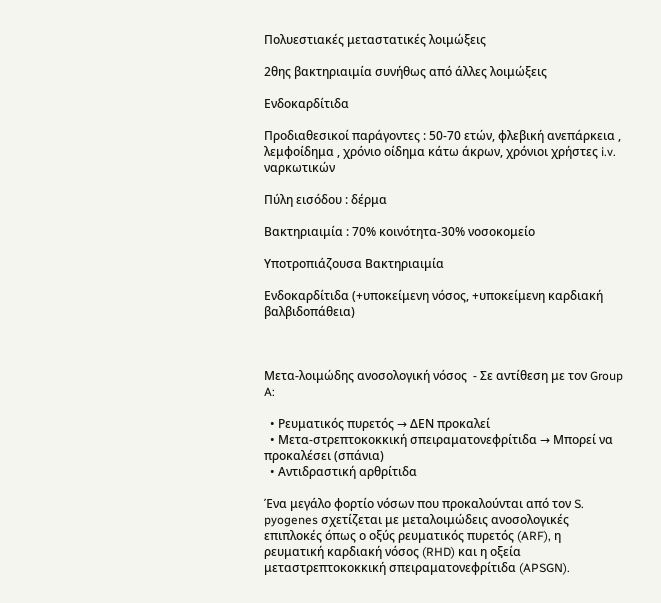Πολυεστιακές μεταστατικές λοιμώξεις

2θης βακτηριαιμία συνήθως από άλλες λοιμώξεις

Ενδοκαρδίτιδα

Προδιαθεσικοί παράγοντες : 50-70 ετών, φλεβική ανεπάρκεια , λεμφοίδημα , χρόνιο οίδημα κάτω άκρων, χρόνιοι χρήστες i.v. ναρκωτικών

Πύλη εισόδου : δέρμα

Βακτηριαιμία : 70% κοινότητα-30% νοσοκομείο

Υποτροπιάζουσα Βακτηριαιμία

Ενδοκαρδίτιδα (+υποκείμενη νόσος, +υποκείμενη καρδιακή βαλβιδοπάθεια)



Μετα-λοιμώδης ανοσολογική νόσος  - Σε αντίθεση με τον Group A:

  • Ρευματικός πυρετός → ΔΕΝ προκαλεί
  • Μετα-στρεπτοκοκκική σπειραματονεφρίτιδα → Μπορεί να προκαλέσει (σπάνια)
  • Αντιδραστική αρθρίτιδα

Ένα μεγάλο φορτίο νόσων που προκαλούνται από τον S. pyogenes σχετίζεται με μεταλοιμώδεις ανοσολογικές επιπλοκές όπως ο οξύς ρευματικός πυρετός (ARF), η ρευματική καρδιακή νόσος (RHD) και η οξεία μεταστρεπτοκοκκική σπειραματονεφρίτιδα (APSGN).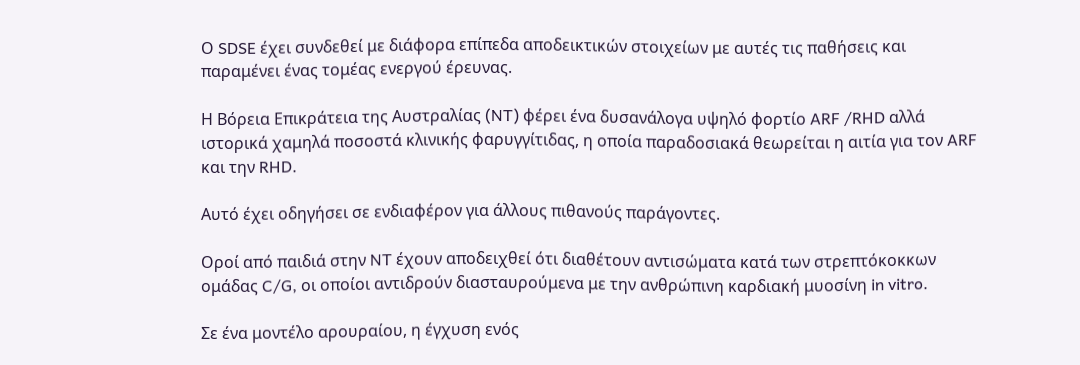Ο SDSE έχει συνδεθεί με διάφορα επίπεδα αποδεικτικών στοιχείων με αυτές τις παθήσεις και παραμένει ένας τομέας ενεργού έρευνας.

Η Βόρεια Επικράτεια της Αυστραλίας (NT) φέρει ένα δυσανάλογα υψηλό φορτίο ARF /RHD αλλά ιστορικά χαμηλά ποσοστά κλινικής φαρυγγίτιδας, η οποία παραδοσιακά θεωρείται η αιτία για τον ARF και την RHD.

Αυτό έχει οδηγήσει σε ενδιαφέρον για άλλους πιθανούς παράγοντες.

Οροί από παιδιά στην NT έχουν αποδειχθεί ότι διαθέτουν αντισώματα κατά των στρεπτόκοκκων ομάδας C/G, οι οποίοι αντιδρούν διασταυρούμενα με την ανθρώπινη καρδιακή μυοσίνη in vitro.

Σε ένα μοντέλο αρουραίου, η έγχυση ενός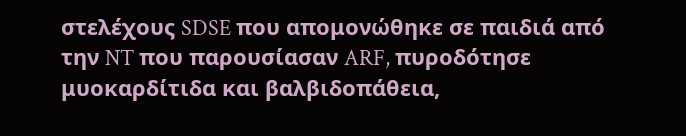στελέχους SDSE που απομονώθηκε σε παιδιά από την NT που παρουσίασαν ARF, πυροδότησε μυοκαρδίτιδα και βαλβιδοπάθεια,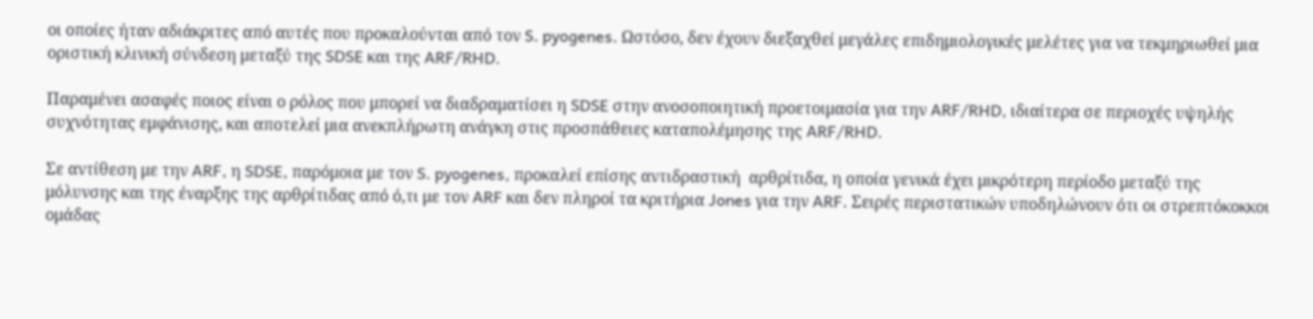οι οποίες ήταν αδιάκριτες από αυτές που προκαλούνται από τον S. pyogenes. Ωστόσο, δεν έχουν διεξαχθεί μεγάλες επιδημιολογικές μελέτες για να τεκμηριωθεί μια οριστική κλινική σύνδεση μεταξύ της SDSE και της ARF/RHD.

Παραμένει ασαφές ποιος είναι ο ρόλος που μπορεί να διαδραματίσει η SDSE στην ανοσοποιητική προετοιμασία για την ARF/RHD, ιδιαίτερα σε περιοχές υψηλής συχνότητας εμφάνισης, και αποτελεί μια ανεκπλήρωτη ανάγκη στις προσπάθειες καταπολέμησης της ARF/RHD.

Σε αντίθεση με την ARF, η SDSE, παρόμοια με τον S. pyogenes, προκαλεί επίσης αντιδραστική  αρθρίτιδα, η οποία γενικά έχει μικρότερη περίοδο μεταξύ της μόλυνσης και της έναρξης της αρθρίτιδας από ό,τι με τον ARF και δεν πληροί τα κριτήρια Jones για την ARF. Σειρές περιστατικών υποδηλώνουν ότι οι στρεπτόκοκκοι ομάδας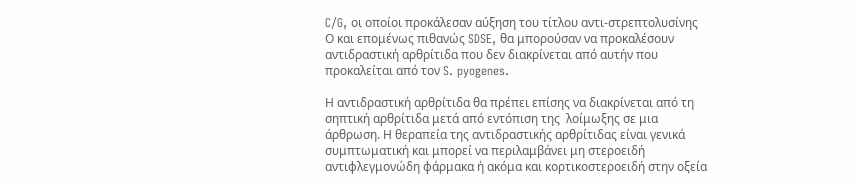C/G, οι οποίοι προκάλεσαν αύξηση του τίτλου αντι-στρεπτολυσίνης Ο και επομένως πιθανώς SDSE, θα μπορούσαν να προκαλέσουν αντιδραστική αρθρίτιδα που δεν διακρίνεται από αυτήν που προκαλείται από τον S. pyogenes.

Η αντιδραστική αρθρίτιδα θα πρέπει επίσης να διακρίνεται από τη σηπτική αρθρίτιδα μετά από εντόπιση της  λοίμωξης σε μια άρθρωση. Η θεραπεία της αντιδραστικής αρθρίτιδας είναι γενικά συμπτωματική και μπορεί να περιλαμβάνει μη στεροειδή αντιφλεγμονώδη φάρμακα ή ακόμα και κορτικοστεροειδή στην οξεία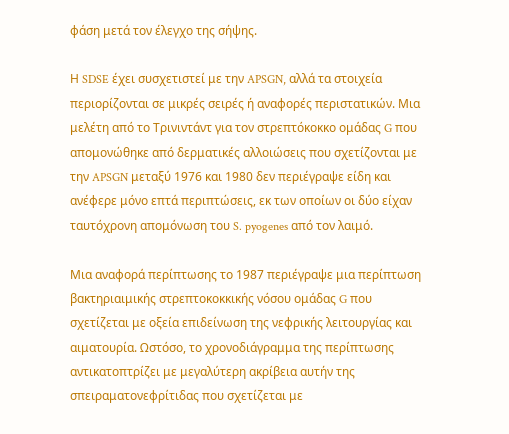φάση μετά τον έλεγχο της σήψης.

Η SDSE έχει συσχετιστεί με την APSGN, αλλά τα στοιχεία περιορίζονται σε μικρές σειρές ή αναφορές περιστατικών. Μια μελέτη από το Τρινιντάντ για τον στρεπτόκοκκο ομάδας G που απομονώθηκε από δερματικές αλλοιώσεις που σχετίζονται με την APSGN μεταξύ 1976 και 1980 δεν περιέγραψε είδη και ανέφερε μόνο επτά περιπτώσεις, εκ των οποίων οι δύο είχαν ταυτόχρονη απομόνωση του S. pyogenes από τον λαιμό.

Μια αναφορά περίπτωσης το 1987 περιέγραψε μια περίπτωση βακτηριαιμικής στρεπτοκοκκικής νόσου ομάδας G που σχετίζεται με οξεία επιδείνωση της νεφρικής λειτουργίας και αιματουρία. Ωστόσο, το χρονοδιάγραμμα της περίπτωσης αντικατοπτρίζει με μεγαλύτερη ακρίβεια αυτήν της σπειραματονεφρίτιδας που σχετίζεται με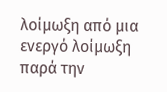λοίμωξη από μια ενεργό λοίμωξη παρά την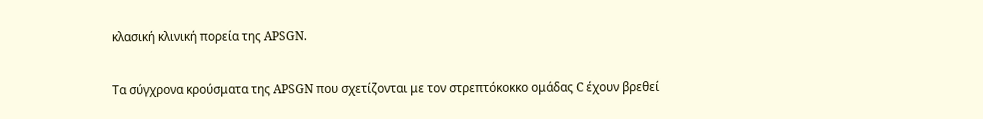κλασική κλινική πορεία της APSGN.

Τα σύγχρονα κρούσματα της APSGN που σχετίζονται με τον στρεπτόκοκκο ομάδας C έχουν βρεθεί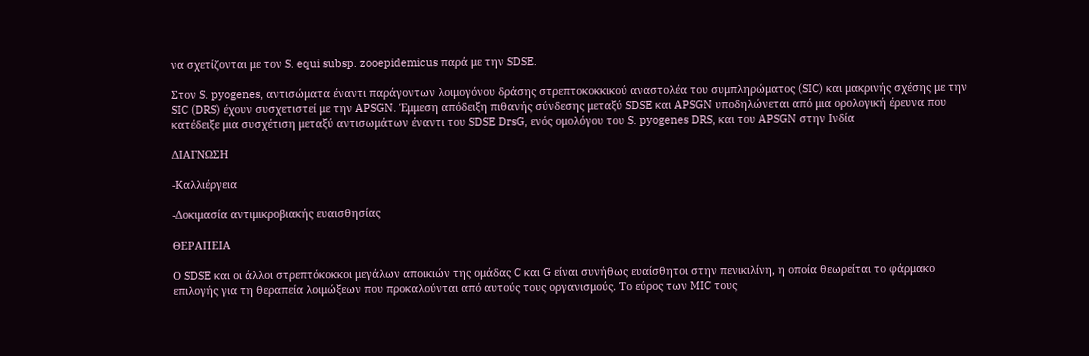να σχετίζονται με τον S. equi subsp. zooepidemicus παρά με την SDSE.

Στον S. pyogenes, αντισώματα έναντι παράγοντων λοιμογόνου δράσης στρεπτοκοκκικού αναστολέα του συμπληρώματος (SIC) και μακρινής σχέσης με την SIC (DRS) έχουν συσχετιστεί με την APSGN. Έμμεση απόδειξη πιθανής σύνδεσης μεταξύ SDSE και APSGN υποδηλώνεται από μια ορολογική έρευνα που κατέδειξε μια συσχέτιση μεταξύ αντισωμάτων έναντι του SDSE DrsG, ενός ομολόγου του S. pyogenes DRS, και του APSGN στην Ινδία

ΔΙΑΓΝΩΣΗ

-Καλλιέργεια

-Δοκιμασία αντιμικροβιακής ευαισθησίας

ΘΕΡΑΠΕΙΑ

Ο SDSE και οι άλλοι στρεπτόκοκκοι μεγάλων αποικιών της ομάδας C και G είναι συνήθως ευαίσθητοι στην πενικιλίνη, η οποία θεωρείται το φάρμακο επιλογής για τη θεραπεία λοιμώξεων που προκαλούνται από αυτούς τους οργανισμούς. Το εύρος των MIC τους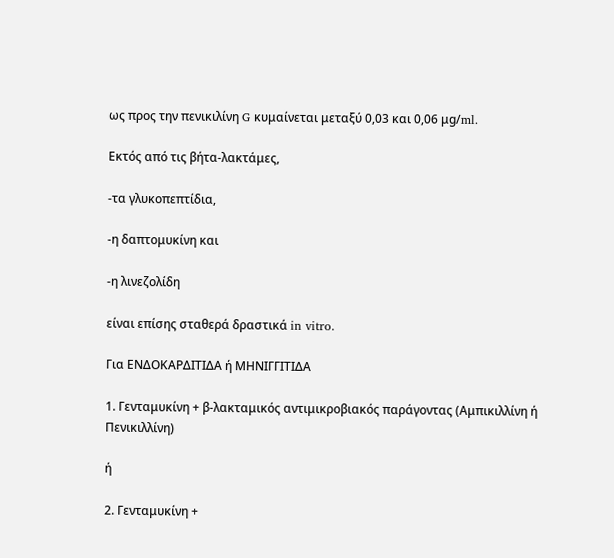ως προς την πενικιλίνη G κυμαίνεται μεταξύ 0,03 και 0,06 μg/ml.

Εκτός από τις βήτα-λακτάμες,

-τα γλυκοπεπτίδια,

-η δαπτομυκίνη και

-η λινεζολίδη

είναι επίσης σταθερά δραστικά in vitro.

Για ΕΝΔΟΚΑΡΔΙΤΙΔΑ ή ΜΗΝΙΓΓΙΤΙΔΑ

1. Γενταμυκίνη + β-λακταμικός αντιμικροβιακός παράγοντας (Αμπικιλλίνη ή Πενικιλλίνη)

ή

2. Γενταμυκίνη +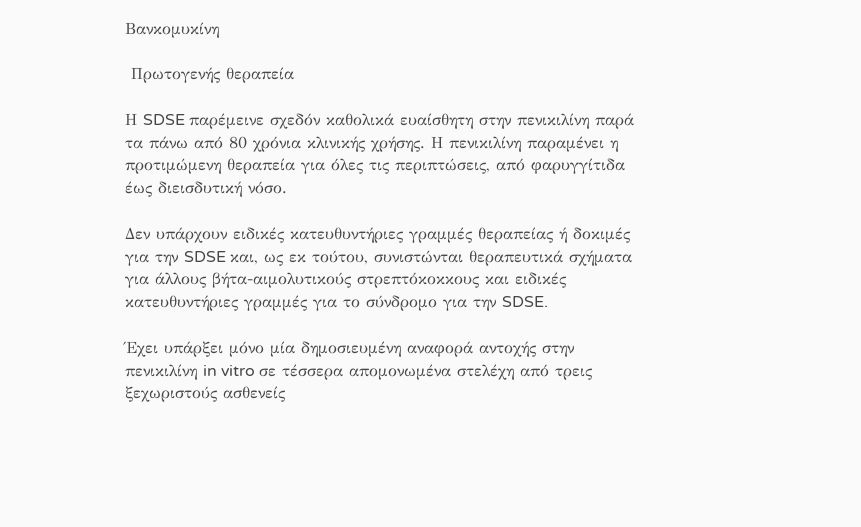Βανκομυκίνη

 Πρωτογενής θεραπεία

Η SDSE παρέμεινε σχεδόν καθολικά ευαίσθητη στην πενικιλίνη παρά τα πάνω από 80 χρόνια κλινικής χρήσης. Η πενικιλίνη παραμένει η προτιμώμενη θεραπεία για όλες τις περιπτώσεις, από φαρυγγίτιδα έως διεισδυτική νόσο.

Δεν υπάρχουν ειδικές κατευθυντήριες γραμμές θεραπείας ή δοκιμές για την SDSE και, ως εκ τούτου, συνιστώνται θεραπευτικά σχήματα για άλλους βήτα-αιμολυτικούς στρεπτόκοκκους και ειδικές κατευθυντήριες γραμμές για το σύνδρομο για την SDSE.

Έχει υπάρξει μόνο μία δημοσιευμένη αναφορά αντοχής στην πενικιλίνη in vitro σε τέσσερα απομονωμένα στελέχη από τρεις ξεχωριστούς ασθενείς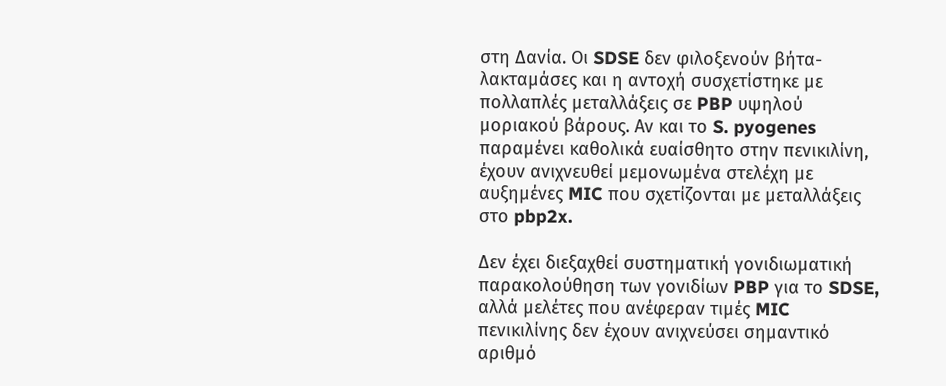στη Δανία. Οι SDSE δεν φιλοξενούν βήτα-λακταμάσες και η αντοχή συσχετίστηκε με πολλαπλές μεταλλάξεις σε PBP υψηλού μοριακού βάρους. Αν και το S. pyogenes παραμένει καθολικά ευαίσθητο στην πενικιλίνη, έχουν ανιχνευθεί μεμονωμένα στελέχη με αυξημένες MIC που σχετίζονται με μεταλλάξεις στο pbp2x.

Δεν έχει διεξαχθεί συστηματική γονιδιωματική παρακολούθηση των γονιδίων PBP για το SDSE, αλλά μελέτες που ανέφεραν τιμές MIC πενικιλίνης δεν έχουν ανιχνεύσει σημαντικό αριθμό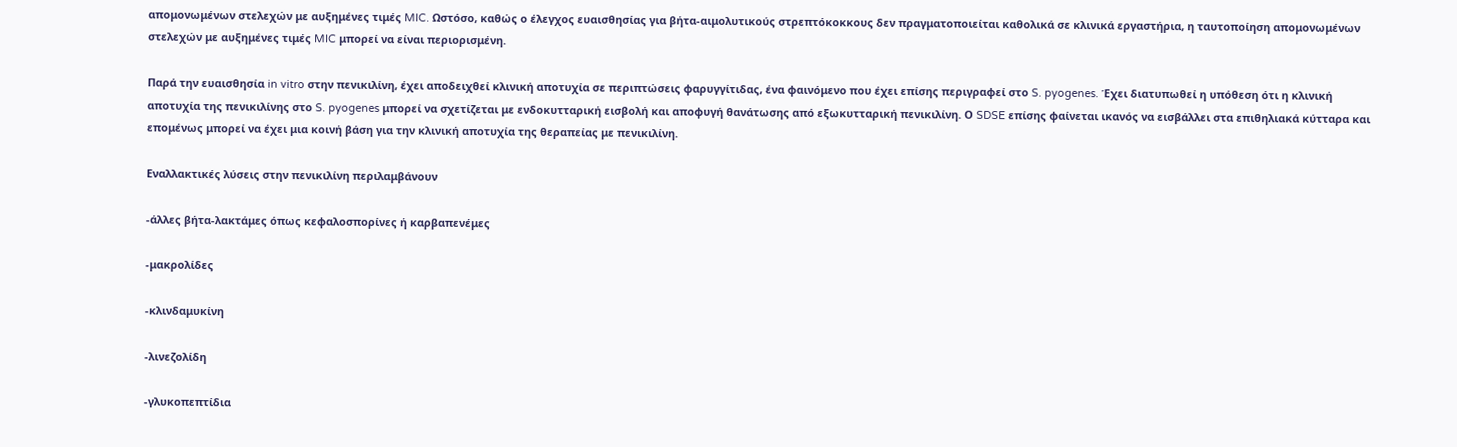απομονωμένων στελεχών με αυξημένες τιμές MIC. Ωστόσο, καθώς ο έλεγχος ευαισθησίας για βήτα-αιμολυτικούς στρεπτόκοκκους δεν πραγματοποιείται καθολικά σε κλινικά εργαστήρια, η ταυτοποίηση απομονωμένων στελεχών με αυξημένες τιμές MIC μπορεί να είναι περιορισμένη.

Παρά την ευαισθησία in vitro στην πενικιλίνη, έχει αποδειχθεί κλινική αποτυχία σε περιπτώσεις φαρυγγίτιδας, ένα φαινόμενο που έχει επίσης περιγραφεί στο S. pyogenes. Έχει διατυπωθεί η υπόθεση ότι η κλινική αποτυχία της πενικιλίνης στο S. pyogenes μπορεί να σχετίζεται με ενδοκυτταρική εισβολή και αποφυγή θανάτωσης από εξωκυτταρική πενικιλίνη. Ο SDSE επίσης φαίνεται ικανός να εισβάλλει στα επιθηλιακά κύτταρα και επομένως μπορεί να έχει μια κοινή βάση για την κλινική αποτυχία της θεραπείας με πενικιλίνη.

Εναλλακτικές λύσεις στην πενικιλίνη περιλαμβάνουν

-άλλες βήτα-λακτάμες όπως κεφαλοσπορίνες ή καρβαπενέμες

-μακρολίδες

-κλινδαμυκίνη

-λινεζολίδη

-γλυκοπεπτίδια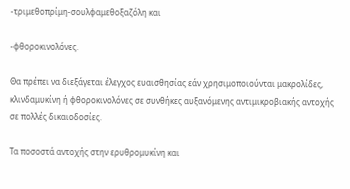-τριμεθοπρίμη-σουλφαμεθοξαζόλη και

-φθοροκινολόνες.

Θα πρέπει να διεξάγεται έλεγχος ευαισθησίας εάν χρησιμοποιούνται μακρολίδες, κλινδαμυκίνη ή φθοροκινολόνες σε συνθήκες αυξανόμενης αντιμικροβιακής αντοχής σε πολλές δικαιοδοσίες.

Τα ποσοστά αντοχής στην ερυθρομυκίνη και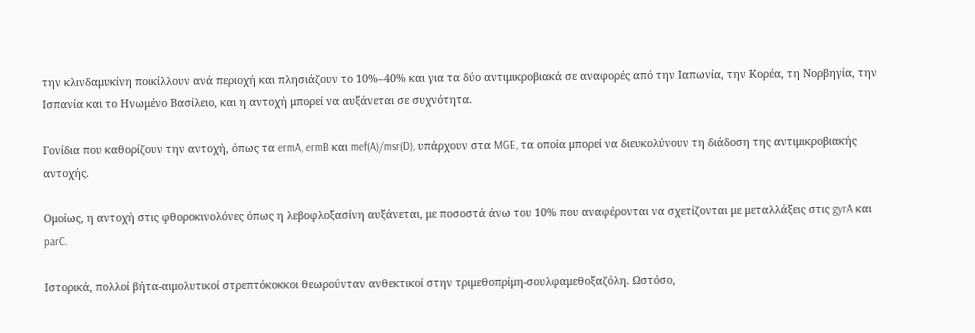την κλινδαμυκίνη ποικίλλουν ανά περιοχή και πλησιάζουν το 10%–40% και για τα δύο αντιμικροβιακά σε αναφορές από την Ιαπωνία, την Κορέα, τη Νορβηγία, την Ισπανία και το Ηνωμένο Βασίλειο, και η αντοχή μπορεί να αυξάνεται σε συχνότητα.

Γονίδια που καθορίζουν την αντοχή, όπως τα ermA, ermB και mef(A)/msr(D), υπάρχουν στα MGE, τα οποία μπορεί να διευκολύνουν τη διάδοση της αντιμικροβιακής αντοχής.

Ομοίως, η αντοχή στις φθοροκινολόνες όπως η λεβοφλοξασίνη αυξάνεται, με ποσοστά άνω του 10% που αναφέρονται να σχετίζονται με μεταλλάξεις στις gyrA και parC.

Ιστορικά, πολλοί βήτα-αιμολυτικοί στρεπτόκοκκοι θεωρούνταν ανθεκτικοί στην τριμεθοπρίμη-σουλφαμεθοξαζόλη. Ωστόσο,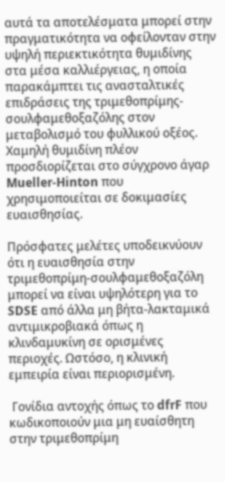αυτά τα αποτελέσματα μπορεί στην πραγματικότητα να οφείλονταν στην υψηλή περιεκτικότητα θυμιδίνης στα μέσα καλλιέργειας, η οποία παρακάμπτει τις ανασταλτικές επιδράσεις της τριμεθοπρίμης-σουλφαμεθοξαζόλης στον μεταβολισμό του φυλλικού οξέος. Χαμηλή θυμιδίνη πλέον προσδιορίζεται στο σύγχρονο άγαρ Mueller-Hinton που χρησιμοποιείται σε δοκιμασίες ευαισθησίας.

Πρόσφατες μελέτες υποδεικνύουν ότι η ευαισθησία στην τριμεθοπρίμη-σουλφαμεθοξαζόλη μπορεί να είναι υψηλότερη για το SDSE από άλλα μη βήτα-λακταμικά αντιμικροβιακά όπως η κλινδαμυκίνη σε ορισμένες περιοχές. Ωστόσο, η κλινική εμπειρία είναι περιορισμένη.

 Γονίδια αντοχής όπως το dfrF που κωδικοποιούν μια μη ευαίσθητη στην τριμεθοπρίμη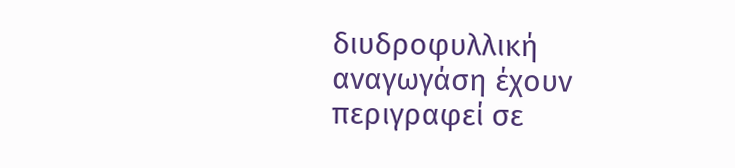διυδροφυλλική αναγωγάση έχουν περιγραφεί σε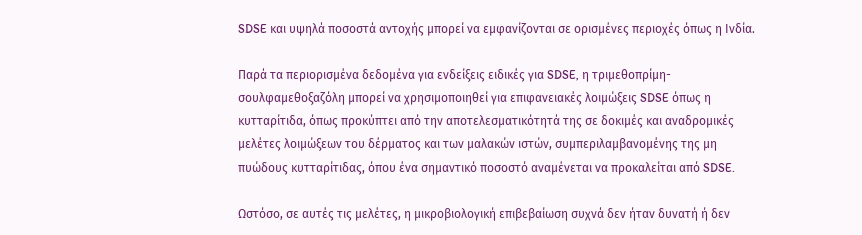SDSE και υψηλά ποσοστά αντοχής μπορεί να εμφανίζονται σε ορισμένες περιοχές όπως η Ινδία.

Παρά τα περιορισμένα δεδομένα για ενδείξεις ειδικές για SDSE, η τριμεθοπρίμη-σουλφαμεθοξαζόλη μπορεί να χρησιμοποιηθεί για επιφανειακές λοιμώξεις SDSE όπως η κυτταρίτιδα, όπως προκύπτει από την αποτελεσματικότητά της σε δοκιμές και αναδρομικές μελέτες λοιμώξεων του δέρματος και των μαλακών ιστών, συμπεριλαμβανομένης της μη πυώδους κυτταρίτιδας, όπου ένα σημαντικό ποσοστό αναμένεται να προκαλείται από SDSE.

Ωστόσο, σε αυτές τις μελέτες, η μικροβιολογική επιβεβαίωση συχνά δεν ήταν δυνατή ή δεν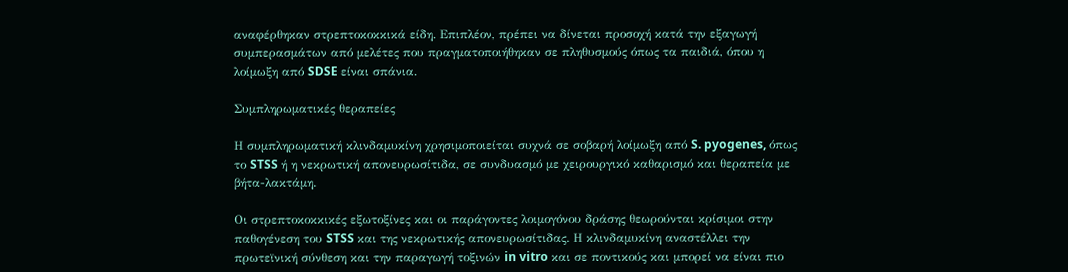αναφέρθηκαν στρεπτοκοκκικά είδη. Επιπλέον, πρέπει να δίνεται προσοχή κατά την εξαγωγή συμπερασμάτων από μελέτες που πραγματοποιήθηκαν σε πληθυσμούς όπως τα παιδιά, όπου η λοίμωξη από SDSE είναι σπάνια.

Συμπληρωματικές θεραπείες

Η συμπληρωματική κλινδαμυκίνη χρησιμοποιείται συχνά σε σοβαρή λοίμωξη από S. pyogenes, όπως το STSS ή η νεκρωτική απονευρωσίτιδα, σε συνδυασμό με χειρουργικό καθαρισμό και θεραπεία με βήτα-λακτάμη.

Οι στρεπτοκοκκικές εξωτοξίνες και οι παράγοντες λοιμογόνου δράσης θεωρούνται κρίσιμοι στην παθογένεση του STSS και της νεκρωτικής απονευρωσίτιδας. Η κλινδαμυκίνη αναστέλλει την πρωτεϊνική σύνθεση και την παραγωγή τοξινών in vitro και σε ποντικούς και μπορεί να είναι πιο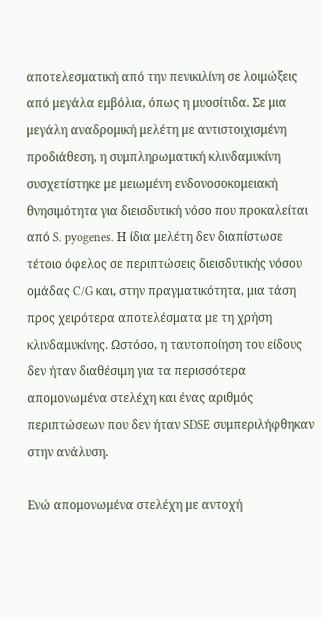αποτελεσματική από την πενικιλίνη σε λοιμώξεις από μεγάλα εμβόλια, όπως η μυοσίτιδα. Σε μια μεγάλη αναδρομική μελέτη με αντιστοιχισμένη προδιάθεση, η συμπληρωματική κλινδαμυκίνη συσχετίστηκε με μειωμένη ενδονοσοκομειακή θνησιμότητα για διεισδυτική νόσο που προκαλείται από S. pyogenes. Η ίδια μελέτη δεν διαπίστωσε τέτοιο όφελος σε περιπτώσεις διεισδυτικής νόσου ομάδας C/G και, στην πραγματικότητα, μια τάση προς χειρότερα αποτελέσματα με τη χρήση κλινδαμυκίνης. Ωστόσο, η ταυτοποίηση του είδους δεν ήταν διαθέσιμη για τα περισσότερα απομονωμένα στελέχη και ένας αριθμός περιπτώσεων που δεν ήταν SDSE συμπεριλήφθηκαν στην ανάλυση.

Ενώ απομονωμένα στελέχη με αντοχή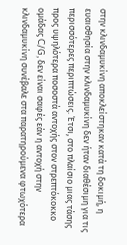στην κλινδαμυκίνη αποκλείστηκαν κατά τη δοκιμή, η ευαισθησία στην κλινδαμυκίνη δεν ήταν διαθέσιμη για τις περισσότερες περιπτώσεις. Έτσι, στο πλαίσιο μιας τάσης προς υψηλότερα ποσοστά αντοχής στον στρεπτόκοκκο ομάδας C/G, δεν είναι σαφές εάν η αντοχή στην κλινδαμυκίνη συνέβαλε στα παρατηρούμενα φτωχότερα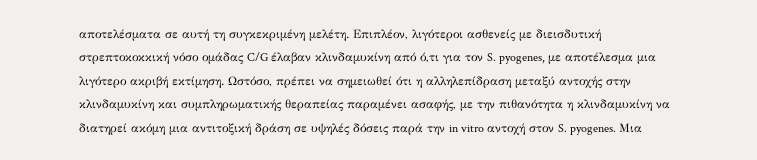αποτελέσματα σε αυτή τη συγκεκριμένη μελέτη. Επιπλέον, λιγότεροι ασθενείς με διεισδυτική στρεπτοκοκκική νόσο ομάδας C/G έλαβαν κλινδαμυκίνη από ό,τι για τον S. pyogenes, με αποτέλεσμα μια λιγότερο ακριβή εκτίμηση. Ωστόσο, πρέπει να σημειωθεί ότι η αλληλεπίδραση μεταξύ αντοχής στην κλινδαμυκίνη και συμπληρωματικής θεραπείας παραμένει ασαφής, με την πιθανότητα η κλινδαμυκίνη να διατηρεί ακόμη μια αντιτοξική δράση σε υψηλές δόσεις παρά την in vitro αντοχή στον S. pyogenes. Μια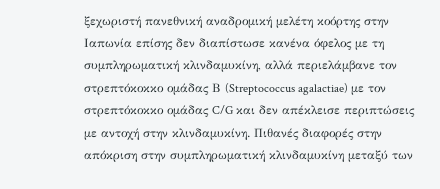ξεχωριστή πανεθνική αναδρομική μελέτη κοόρτης στην Ιαπωνία επίσης δεν διαπίστωσε κανένα όφελος με τη συμπληρωματική κλινδαμυκίνη, αλλά περιελάμβανε τον στρεπτόκοκκο ομάδας Β (Streptococcus agalactiae) με τον στρεπτόκοκκο ομάδας C/G και δεν απέκλεισε περιπτώσεις με αντοχή στην κλινδαμυκίνη. Πιθανές διαφορές στην απόκριση στην συμπληρωματική κλινδαμυκίνη μεταξύ των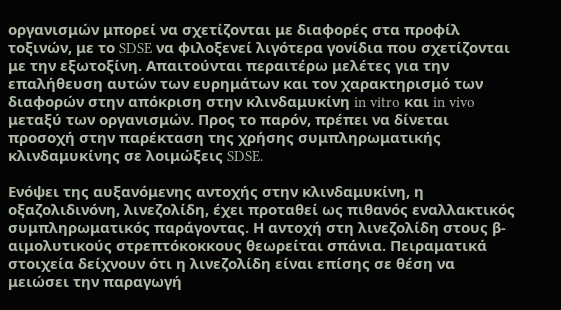οργανισμών μπορεί να σχετίζονται με διαφορές στα προφίλ τοξινών, με το SDSE να φιλοξενεί λιγότερα γονίδια που σχετίζονται με την εξωτοξίνη. Απαιτούνται περαιτέρω μελέτες για την επαλήθευση αυτών των ευρημάτων και τον χαρακτηρισμό των διαφορών στην απόκριση στην κλινδαμυκίνη in vitro και in vivo μεταξύ των οργανισμών. Προς το παρόν, πρέπει να δίνεται προσοχή στην παρέκταση της χρήσης συμπληρωματικής κλινδαμυκίνης σε λοιμώξεις SDSE.

Ενόψει της αυξανόμενης αντοχής στην κλινδαμυκίνη, η οξαζολιδινόνη, λινεζολίδη, έχει προταθεί ως πιθανός εναλλακτικός συμπληρωματικός παράγοντας. Η αντοχή στη λινεζολίδη στους β-αιμολυτικούς στρεπτόκοκκους θεωρείται σπάνια. Πειραματικά στοιχεία δείχνουν ότι η λινεζολίδη είναι επίσης σε θέση να μειώσει την παραγωγή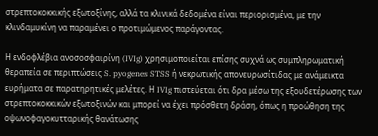στρεπτοκοκκικής εξωτοξίνης, αλλά τα κλινικά δεδομένα είναι περιορισμένα, με την κλινδαμυκίνη να παραμένει ο προτιμώμενος παράγοντας.

Η ενδοφλέβια ανοσοσφαιρίνη (IVIg) χρησιμοποιείται επίσης συχνά ως συμπληρωματική θεραπεία σε περιπτώσεις S. pyogenes STSS ή νεκρωτικής απονευρωσίτιδας με ανάμεικτα ευρήματα σε παρατηρητικές μελέτες. Η IVIg πιστεύεται ότι δρα μέσω της εξουδετέρωσης των στρεπτοκοκκικών εξωτοξινών και μπορεί να έχει πρόσθετη δράση, όπως η προώθηση της οψωνοφαγοκυτταρικής θανάτωσης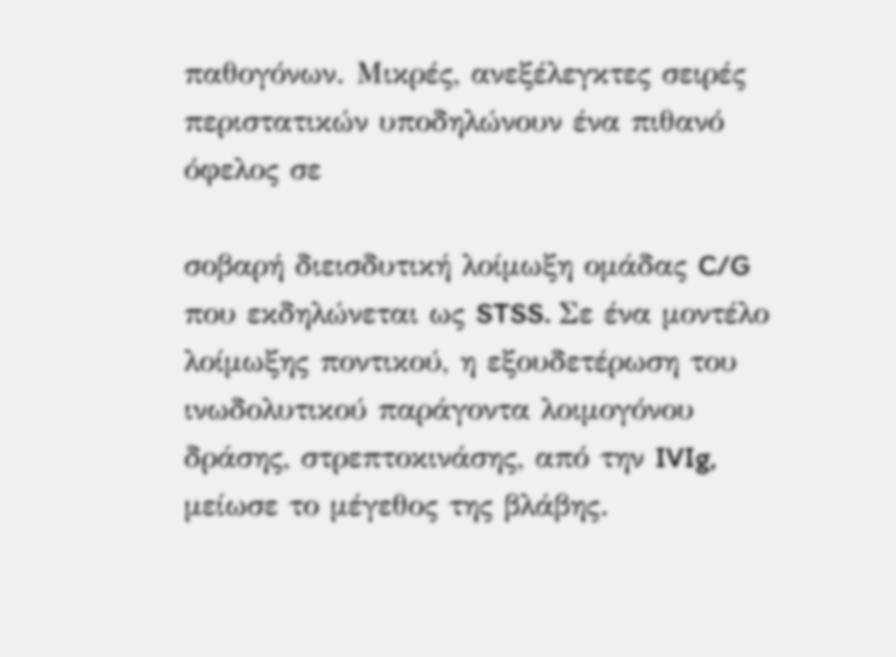παθογόνων. Μικρές, ανεξέλεγκτες σειρές περιστατικών υποδηλώνουν ένα πιθανό όφελος σε

σοβαρή διεισδυτική λοίμωξη ομάδας C/G που εκδηλώνεται ως STSS. Σε ένα μοντέλο λοίμωξης ποντικού, η εξουδετέρωση του ινωδολυτικού παράγοντα λοιμογόνου δράσης, στρεπτοκινάσης, από την IVIg, μείωσε το μέγεθος της βλάβης.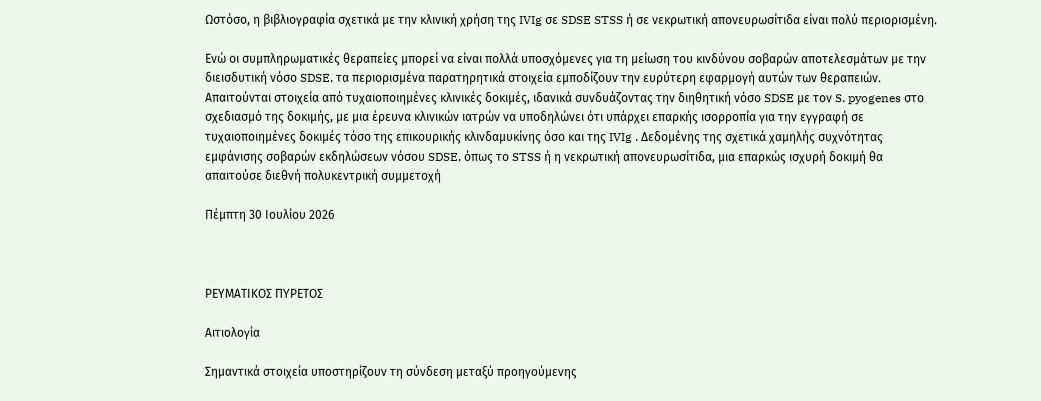Ωστόσο, η βιβλιογραφία σχετικά με την κλινική χρήση της IVIg σε SDSE STSS ή σε νεκρωτική απονευρωσίτιδα είναι πολύ περιορισμένη.

Ενώ οι συμπληρωματικές θεραπείες μπορεί να είναι πολλά υποσχόμενες για τη μείωση του κινδύνου σοβαρών αποτελεσμάτων με την διεισδυτική νόσο SDSE, τα περιορισμένα παρατηρητικά στοιχεία εμποδίζουν την ευρύτερη εφαρμογή αυτών των θεραπειών. Απαιτούνται στοιχεία από τυχαιοποιημένες κλινικές δοκιμές, ιδανικά συνδυάζοντας την διηθητική νόσο SDSE με τον S. pyogenes στο σχεδιασμό της δοκιμής, με μια έρευνα κλινικών ιατρών να υποδηλώνει ότι υπάρχει επαρκής ισορροπία για την εγγραφή σε τυχαιοποιημένες δοκιμές τόσο της επικουρικής κλινδαμυκίνης όσο και της IVIg . Δεδομένης της σχετικά χαμηλής συχνότητας εμφάνισης σοβαρών εκδηλώσεων νόσου SDSE, όπως το STSS ή η νεκρωτική απονευρωσίτιδα, μια επαρκώς ισχυρή δοκιμή θα απαιτούσε διεθνή πολυκεντρική συμμετοχή

Πέμπτη 30 Ιουλίου 2026



ΡΕΥΜΑΤΙΚΟΣ ΠΥΡΕΤΟΣ

Αιτιολογία

Σημαντικά στοιχεία υποστηρίζουν τη σύνδεση μεταξύ προηγούμενης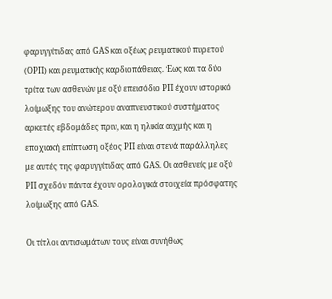φαρυγγίτιδας από GAS και οξέως ρευματικού πυρετού (ΟΡΠ) και ρευματικής καρδιοπάθειας. Έως και τα δύο τρίτα των ασθενών με οξύ επεισόδιο ΡΠ έχουν ιστορικό λοίμωξης του ανώτερου αναπνευστικού συστήματος αρκετές εβδομάδες πριν, και η ηλικία αιχμής και η εποχιακή επίπτωση οξέος ΡΠ είναι στενά παράλληλες με αυτές της φαρυγγίτιδας από GAS. Οι ασθενείς με οξύ ΡΠ σχεδόν πάντα έχουν ορολογικά στοιχεία πρόσφατης λοίμωξης από GAS.

Οι τίτλοι αντισωμάτων τους είναι συνήθως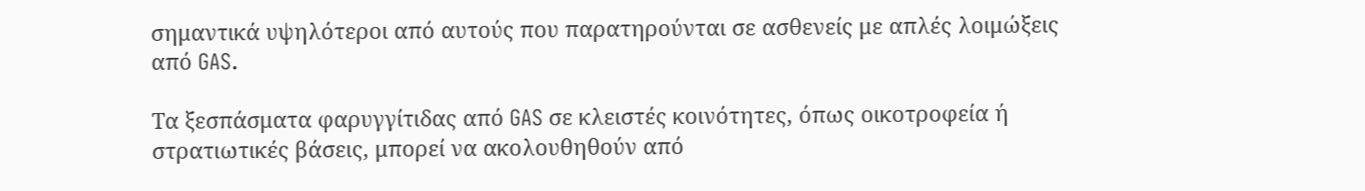σημαντικά υψηλότεροι από αυτούς που παρατηρούνται σε ασθενείς με απλές λοιμώξεις από GAS.

Τα ξεσπάσματα φαρυγγίτιδας από GAS σε κλειστές κοινότητες, όπως οικοτροφεία ή στρατιωτικές βάσεις, μπορεί να ακολουθηθούν από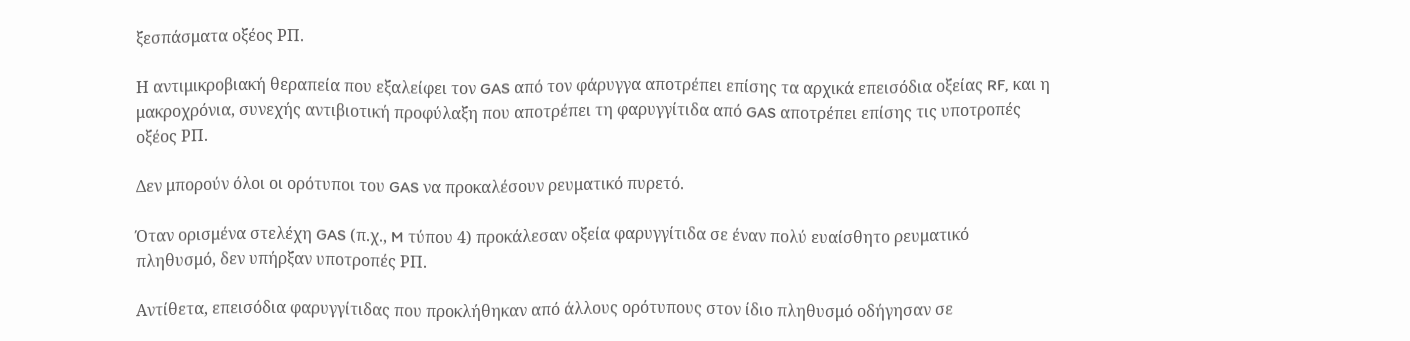ξεσπάσματα οξέος ΡΠ.

Η αντιμικροβιακή θεραπεία που εξαλείφει τον GAS από τον φάρυγγα αποτρέπει επίσης τα αρχικά επεισόδια οξείας RF, και η μακροχρόνια, συνεχής αντιβιοτική προφύλαξη που αποτρέπει τη φαρυγγίτιδα από GAS αποτρέπει επίσης τις υποτροπές οξέος ΡΠ.

Δεν μπορούν όλοι οι ορότυποι του GAS να προκαλέσουν ρευματικό πυρετό.

Όταν ορισμένα στελέχη GAS (π.χ., M τύπου 4) προκάλεσαν οξεία φαρυγγίτιδα σε έναν πολύ ευαίσθητο ρευματικό πληθυσμό, δεν υπήρξαν υποτροπές ΡΠ.

Αντίθετα, επεισόδια φαρυγγίτιδας που προκλήθηκαν από άλλους ορότυπους στον ίδιο πληθυσμό οδήγησαν σε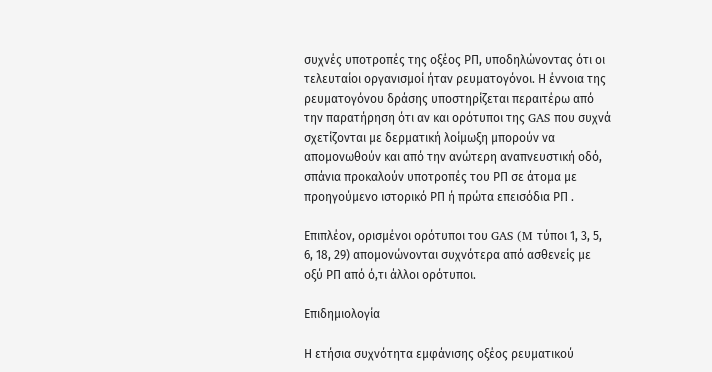συχνές υποτροπές της οξέος ΡΠ, υποδηλώνοντας ότι οι τελευταίοι οργανισμοί ήταν ρευματογόνοι. Η έννοια της ρευματογόνου δράσης υποστηρίζεται περαιτέρω από την παρατήρηση ότι αν και ορότυποι της GAS που συχνά σχετίζονται με δερματική λοίμωξη μπορούν να απομονωθούν και από την ανώτερη αναπνευστική οδό, σπάνια προκαλούν υποτροπές του ΡΠ σε άτομα με προηγούμενο ιστορικό ΡΠ ή πρώτα επεισόδια ΡΠ .

Επιπλέον, ορισμένοι ορότυποι του GAS (M τύποι 1, 3, 5, 6, 18, 29) απομονώνονται συχνότερα από ασθενείς με οξύ ΡΠ από ό,τι άλλοι ορότυποι.

Επιδημιολογία

Η ετήσια συχνότητα εμφάνισης οξέος ρευματικού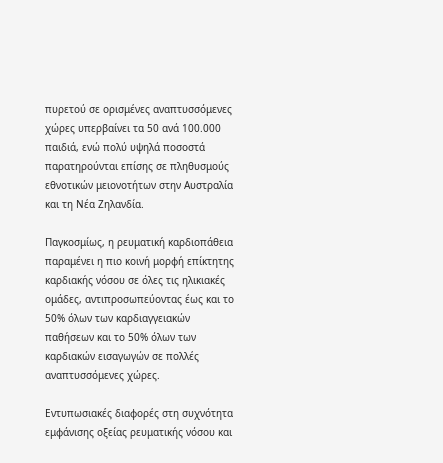πυρετού σε ορισμένες αναπτυσσόμενες χώρες υπερβαίνει τα 50 ανά 100.000 παιδιά, ενώ πολύ υψηλά ποσοστά παρατηρούνται επίσης σε πληθυσμούς εθνοτικών μειονοτήτων στην Αυστραλία και τη Νέα Ζηλανδία.

Παγκοσμίως, η ρευματική καρδιοπάθεια παραμένει η πιο κοινή μορφή επίκτητης καρδιακής νόσου σε όλες τις ηλικιακές ομάδες, αντιπροσωπεύοντας έως και το 50% όλων των καρδιαγγειακών παθήσεων και το 50% όλων των καρδιακών εισαγωγών σε πολλές αναπτυσσόμενες χώρες.

Εντυπωσιακές διαφορές στη συχνότητα εμφάνισης οξείας ρευματικής νόσου και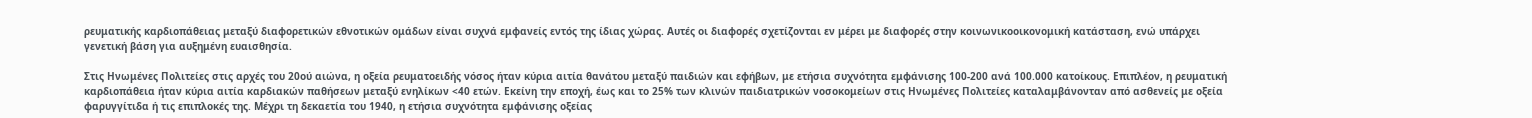ρευματικής καρδιοπάθειας μεταξύ διαφορετικών εθνοτικών ομάδων είναι συχνά εμφανείς εντός της ίδιας χώρας. Αυτές οι διαφορές σχετίζονται εν μέρει με διαφορές στην κοινωνικοοικονομική κατάσταση, ενώ υπάρχει γενετική βάση για αυξημένη ευαισθησία.

Στις Ηνωμένες Πολιτείες στις αρχές του 20ού αιώνα, η οξεία ρευματοειδής νόσος ήταν κύρια αιτία θανάτου μεταξύ παιδιών και εφήβων, με ετήσια συχνότητα εμφάνισης 100-200 ανά 100.000 κατοίκους. Επιπλέον, η ρευματική καρδιοπάθεια ήταν κύρια αιτία καρδιακών παθήσεων μεταξύ ενηλίκων <40 ετών. Εκείνη την εποχή, έως και το 25% των κλινών παιδιατρικών νοσοκομείων στις Ηνωμένες Πολιτείες καταλαμβάνονταν από ασθενείς με οξεία φαρυγγίτιδα ή τις επιπλοκές της. Μέχρι τη δεκαετία του 1940, η ετήσια συχνότητα εμφάνισης οξείας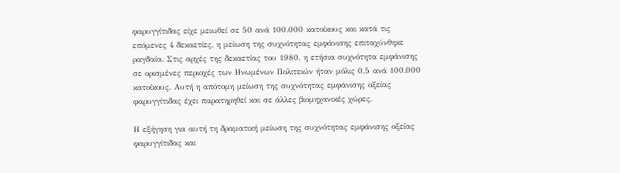φαρυγγίτιδας είχε μειωθεί σε 50 ανά 100.000 κατοίκους και κατά τις επόμενες 4 δεκαετίες, η μείωση της συχνότητας εμφάνισης επιταχύνθηκε ραγδαία. Στις αρχές της δεκαετίας του 1980, η ετήσια συχνότητα εμφάνισης σε ορισμένες περιοχές των Ηνωμένων Πολιτειών ήταν μόλις 0,5 ανά 100.000 κατοίκους. Αυτή η απότομη μείωση της συχνότητας εμφάνισης οξείας φαρυγγίτιδας έχει παρατηρηθεί και σε άλλες βιομηχανικές χώρες.

Η εξήγηση για αυτή τη δραματική μείωση της συχνότητας εμφάνισης οξείας φαρυγγίτιδας και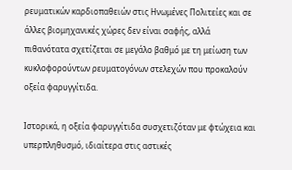ρευματικών καρδιοπαθειών στις Ηνωμένες Πολιτείες και σε άλλες βιομηχανικές χώρες δεν είναι σαφής, αλλά πιθανότατα σχετίζεται σε μεγάλο βαθμό με τη μείωση των κυκλοφορούντων ρευματογόνων στελεχών που προκαλούν οξεία φαρυγγίτιδα.

Ιστορικά, η οξεία φαρυγγίτιδα συσχετιζόταν με φτώχεια και υπερπληθυσμό, ιδιαίτερα στις αστικές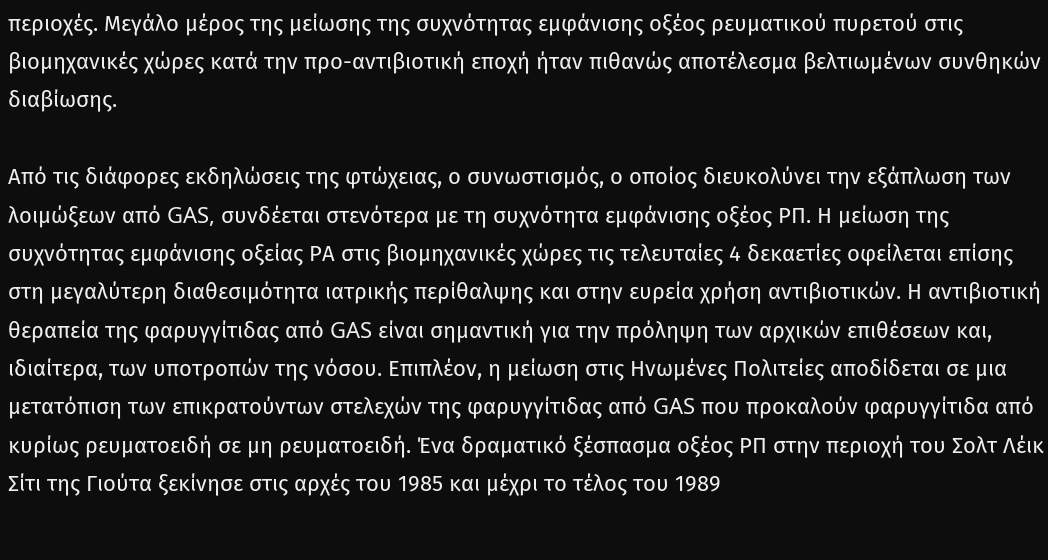περιοχές. Μεγάλο μέρος της μείωσης της συχνότητας εμφάνισης οξέος ρευματικού πυρετού στις βιομηχανικές χώρες κατά την προ-αντιβιοτική εποχή ήταν πιθανώς αποτέλεσμα βελτιωμένων συνθηκών διαβίωσης.

Από τις διάφορες εκδηλώσεις της φτώχειας, ο συνωστισμός, ο οποίος διευκολύνει την εξάπλωση των λοιμώξεων από GAS, συνδέεται στενότερα με τη συχνότητα εμφάνισης οξέος ΡΠ. Η μείωση της συχνότητας εμφάνισης οξείας ΡΑ στις βιομηχανικές χώρες τις τελευταίες 4 δεκαετίες οφείλεται επίσης στη μεγαλύτερη διαθεσιμότητα ιατρικής περίθαλψης και στην ευρεία χρήση αντιβιοτικών. Η αντιβιοτική θεραπεία της φαρυγγίτιδας από GAS είναι σημαντική για την πρόληψη των αρχικών επιθέσεων και, ιδιαίτερα, των υποτροπών της νόσου. Επιπλέον, η μείωση στις Ηνωμένες Πολιτείες αποδίδεται σε μια μετατόπιση των επικρατούντων στελεχών της φαρυγγίτιδας από GAS που προκαλούν φαρυγγίτιδα από κυρίως ρευματοειδή σε μη ρευματοειδή. Ένα δραματικό ξέσπασμα οξέος ΡΠ στην περιοχή του Σολτ Λέικ Σίτι της Γιούτα ξεκίνησε στις αρχές του 1985 και μέχρι το τέλος του 1989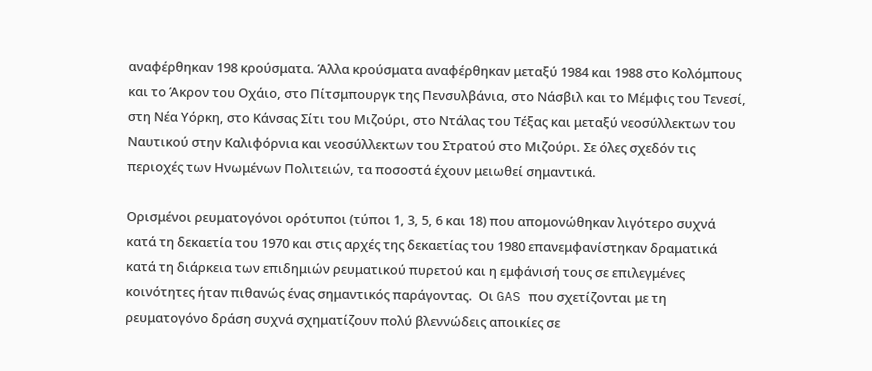αναφέρθηκαν 198 κρούσματα. Άλλα κρούσματα αναφέρθηκαν μεταξύ 1984 και 1988 στο Κολόμπους και το Άκρον του Οχάιο, στο Πίτσμπουργκ της Πενσυλβάνια, στο Νάσβιλ και το Μέμφις του Τενεσί, στη Νέα Υόρκη, στο Κάνσας Σίτι του Μιζούρι, στο Ντάλας του Τέξας και μεταξύ νεοσύλλεκτων του Ναυτικού στην Καλιφόρνια και νεοσύλλεκτων του Στρατού στο Μιζούρι. Σε όλες σχεδόν τις περιοχές των Ηνωμένων Πολιτειών, τα ποσοστά έχουν μειωθεί σημαντικά.

Ορισμένοι ρευματογόνοι ορότυποι (τύποι 1, 3, 5, 6 και 18) που απομονώθηκαν λιγότερο συχνά κατά τη δεκαετία του 1970 και στις αρχές της δεκαετίας του 1980 επανεμφανίστηκαν δραματικά κατά τη διάρκεια των επιδημιών ρευματικού πυρετού και η εμφάνισή τους σε επιλεγμένες κοινότητες ήταν πιθανώς ένας σημαντικός παράγοντας.  Οι GAS που σχετίζονται με τη ρευματογόνο δράση συχνά σχηματίζουν πολύ βλεννώδεις αποικίες σε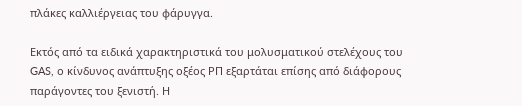πλάκες καλλιέργειας του φάρυγγα.

Εκτός από τα ειδικά χαρακτηριστικά του μολυσματικού στελέχους του GAS, ο κίνδυνος ανάπτυξης οξέος ΡΠ εξαρτάται επίσης από διάφορους παράγοντες του ξενιστή. Η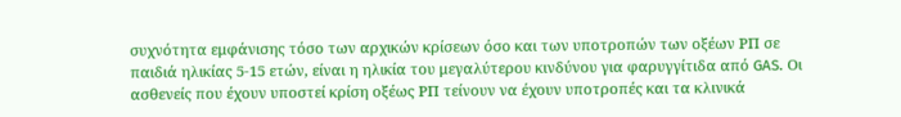συχνότητα εμφάνισης τόσο των αρχικών κρίσεων όσο και των υποτροπών των οξέων ΡΠ σε παιδιά ηλικίας 5-15 ετών, είναι η ηλικία του μεγαλύτερου κινδύνου για φαρυγγίτιδα από GAS. Οι ασθενείς που έχουν υποστεί κρίση οξέως ΡΠ τείνουν να έχουν υποτροπές και τα κλινικά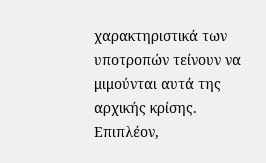χαρακτηριστικά των υποτροπών τείνουν να μιμούνται αυτά της αρχικής κρίσης. Επιπλέον,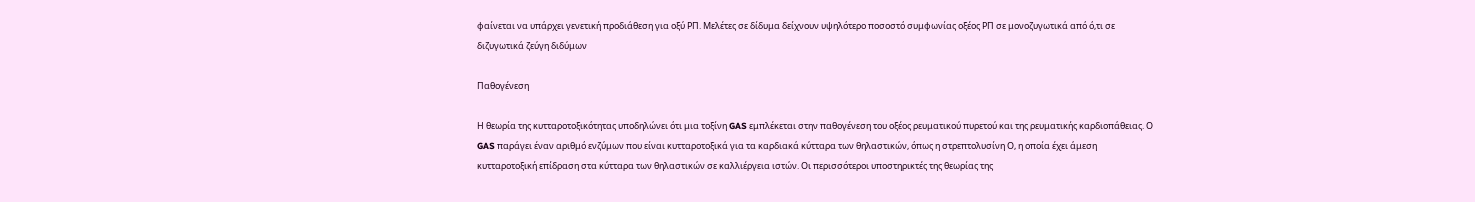φαίνεται να υπάρχει γενετική προδιάθεση για οξύ ΡΠ. Μελέτες σε δίδυμα δείχνουν υψηλότερο ποσοστό συμφωνίας οξέος ΡΠ σε μονοζυγωτικά από ό,τι σε διζυγωτικά ζεύγη διδύμων

Παθογένεση

Η θεωρία της κυτταροτοξικότητας υποδηλώνει ότι μια τοξίνη GAS εμπλέκεται στην παθογένεση του οξέος ρευματικού πυρετού και της ρευματικής καρδιοπάθειας. Ο GAS παράγει έναν αριθμό ενζύμων που είναι κυτταροτοξικά για τα καρδιακά κύτταρα των θηλαστικών, όπως η στρεπτολυσίνη Ο, η οποία έχει άμεση κυτταροτοξική επίδραση στα κύτταρα των θηλαστικών σε καλλιέργεια ιστών. Οι περισσότεροι υποστηρικτές της θεωρίας της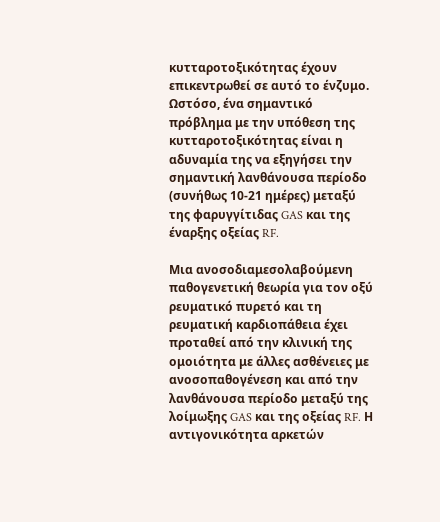κυτταροτοξικότητας έχουν επικεντρωθεί σε αυτό το ένζυμο. Ωστόσο, ένα σημαντικό πρόβλημα με την υπόθεση της κυτταροτοξικότητας είναι η αδυναμία της να εξηγήσει την σημαντική λανθάνουσα περίοδο (συνήθως 10-21 ημέρες) μεταξύ της φαρυγγίτιδας GAS και της έναρξης οξείας RF.

Μια ανοσοδιαμεσολαβούμενη παθογενετική θεωρία για τον οξύ ρευματικό πυρετό και τη ρευματική καρδιοπάθεια έχει προταθεί από την κλινική της ομοιότητα με άλλες ασθένειες με ανοσοπαθογένεση και από την λανθάνουσα περίοδο μεταξύ της λοίμωξης GAS και της οξείας RF. Η αντιγονικότητα αρκετών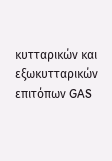κυτταρικών και εξωκυτταρικών επιτόπων GAS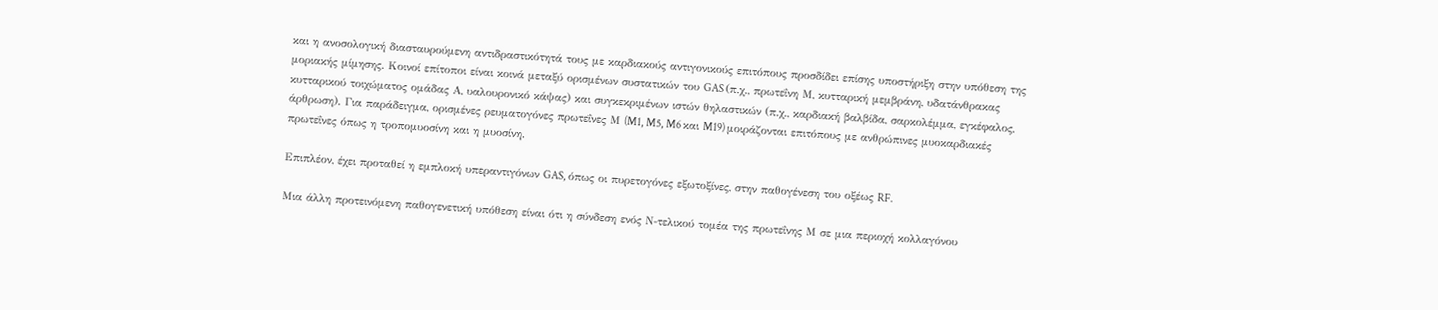και η ανοσολογική διασταυρούμενη αντιδραστικότητά τους με καρδιακούς αντιγονικούς επιτόπους προσδίδει επίσης υποστήριξη στην υπόθεση της μοριακής μίμησης. Κοινοί επίτοποι είναι κοινά μεταξύ ορισμένων συστατικών του GAS (π.χ., πρωτεΐνη Μ, κυτταρική μεμβράνη, υδατάνθρακας κυτταρικού τοιχώματος ομάδας Α, υαλουρονικό κάψας) και συγκεκριμένων ιστών θηλαστικών (π.χ., καρδιακή βαλβίδα, σαρκολέμμα, εγκέφαλος, άρθρωση). Για παράδειγμα, ορισμένες ρευματογόνες πρωτεΐνες Μ (M1, M5, M6 και M19) μοιράζονται επιτόπους με ανθρώπινες μυοκαρδιακές πρωτεΐνες όπως η τροπομυοσίνη και η μυοσίνη.

Επιπλέον, έχει προταθεί η εμπλοκή υπεραντιγόνων GAS, όπως οι πυρετογόνες εξωτοξίνες, στην παθογένεση του οξέως RF.

Μια άλλη προτεινόμενη παθογενετική υπόθεση είναι ότι η σύνδεση ενός Ν-τελικού τομέα της πρωτεΐνης Μ σε μια περιοχή κολλαγόνου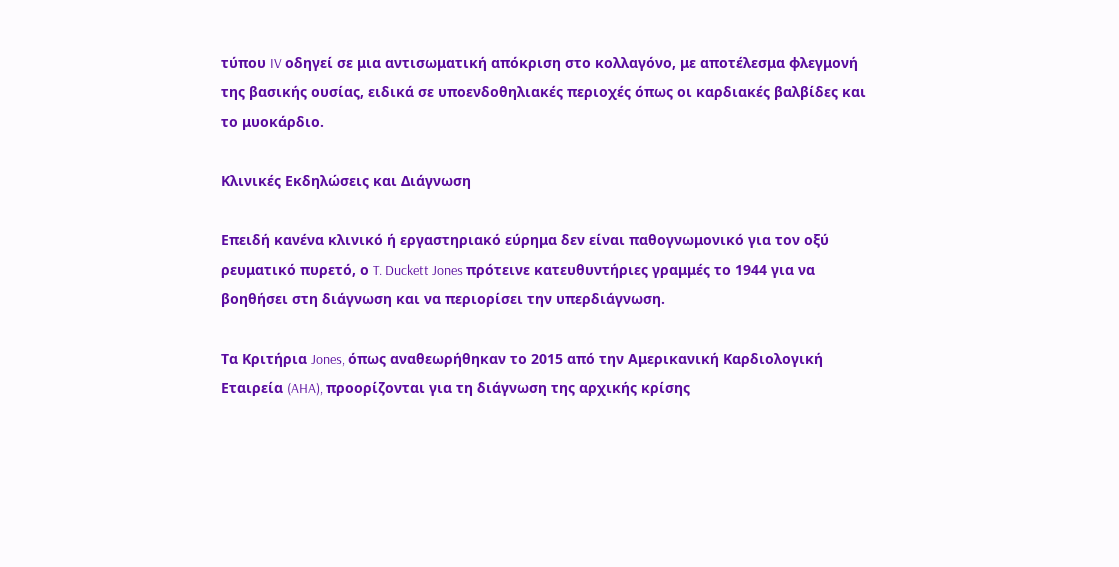τύπου IV οδηγεί σε μια αντισωματική απόκριση στο κολλαγόνο, με αποτέλεσμα φλεγμονή της βασικής ουσίας, ειδικά σε υποενδοθηλιακές περιοχές όπως οι καρδιακές βαλβίδες και το μυοκάρδιο.

Κλινικές Εκδηλώσεις και Διάγνωση

Επειδή κανένα κλινικό ή εργαστηριακό εύρημα δεν είναι παθογνωμονικό για τον οξύ ρευματικό πυρετό, ο T. Duckett Jones πρότεινε κατευθυντήριες γραμμές το 1944 για να βοηθήσει στη διάγνωση και να περιορίσει την υπερδιάγνωση.

Τα Κριτήρια Jones, όπως αναθεωρήθηκαν το 2015 από την Αμερικανική Καρδιολογική Εταιρεία (AHA), προορίζονται για τη διάγνωση της αρχικής κρίσης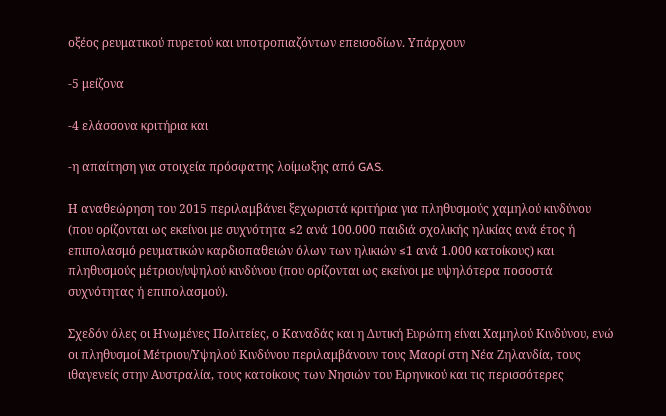οξέος ρευματικού πυρετού και υποτροπιαζόντων επεισοδίων. Υπάρχουν

-5 μείζονα

-4 ελάσσονα κριτήρια και

-η απαίτηση για στοιχεία πρόσφατης λοίμωξης από GAS.

Η αναθεώρηση του 2015 περιλαμβάνει ξεχωριστά κριτήρια για πληθυσμούς χαμηλού κινδύνου (που ορίζονται ως εκείνοι με συχνότητα ≤2 ανά 100.000 παιδιά σχολικής ηλικίας ανά έτος ή επιπολασμό ρευματικών καρδιοπαθειών όλων των ηλικιών ≤1 ανά 1.000 κατοίκους) και πληθυσμούς μέτριου/υψηλού κινδύνου (που ορίζονται ως εκείνοι με υψηλότερα ποσοστά συχνότητας ή επιπολασμού).

Σχεδόν όλες οι Ηνωμένες Πολιτείες, ο Καναδάς και η Δυτική Ευρώπη είναι Χαμηλού Κινδύνου, ενώ οι πληθυσμοί Μέτριου/Υψηλού Κινδύνου περιλαμβάνουν τους Μαορί στη Νέα Ζηλανδία, τους ιθαγενείς στην Αυστραλία, τους κατοίκους των Νησιών του Ειρηνικού και τις περισσότερες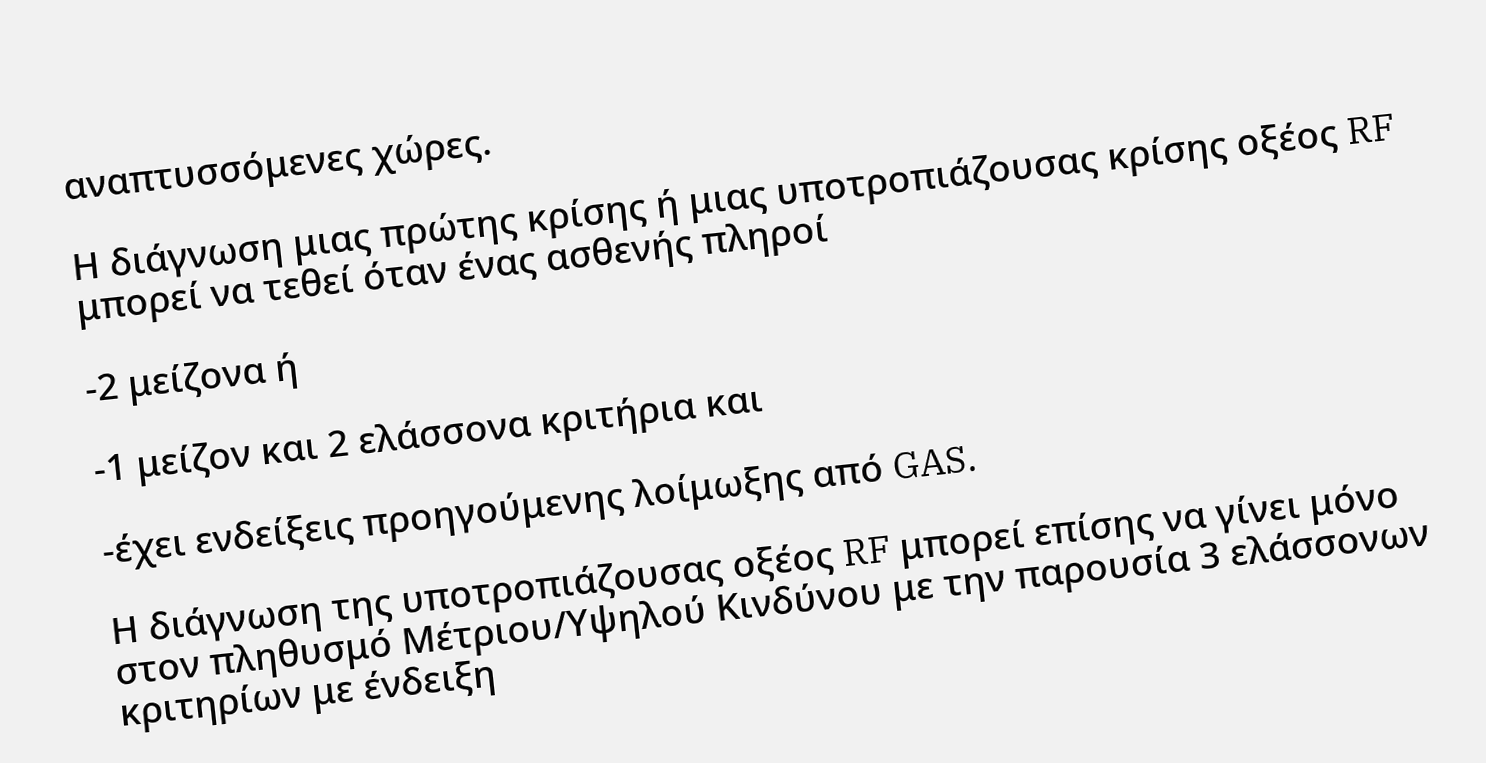αναπτυσσόμενες χώρες.

Η διάγνωση μιας πρώτης κρίσης ή μιας υποτροπιάζουσας κρίσης οξέος RF μπορεί να τεθεί όταν ένας ασθενής πληροί

-2 μείζονα ή

-1 μείζον και 2 ελάσσονα κριτήρια και

-έχει ενδείξεις προηγούμενης λοίμωξης από GAS.

Η διάγνωση της υποτροπιάζουσας οξέος RF μπορεί επίσης να γίνει μόνο στον πληθυσμό Μέτριου/Υψηλού Κινδύνου με την παρουσία 3 ελάσσονων κριτηρίων με ένδειξη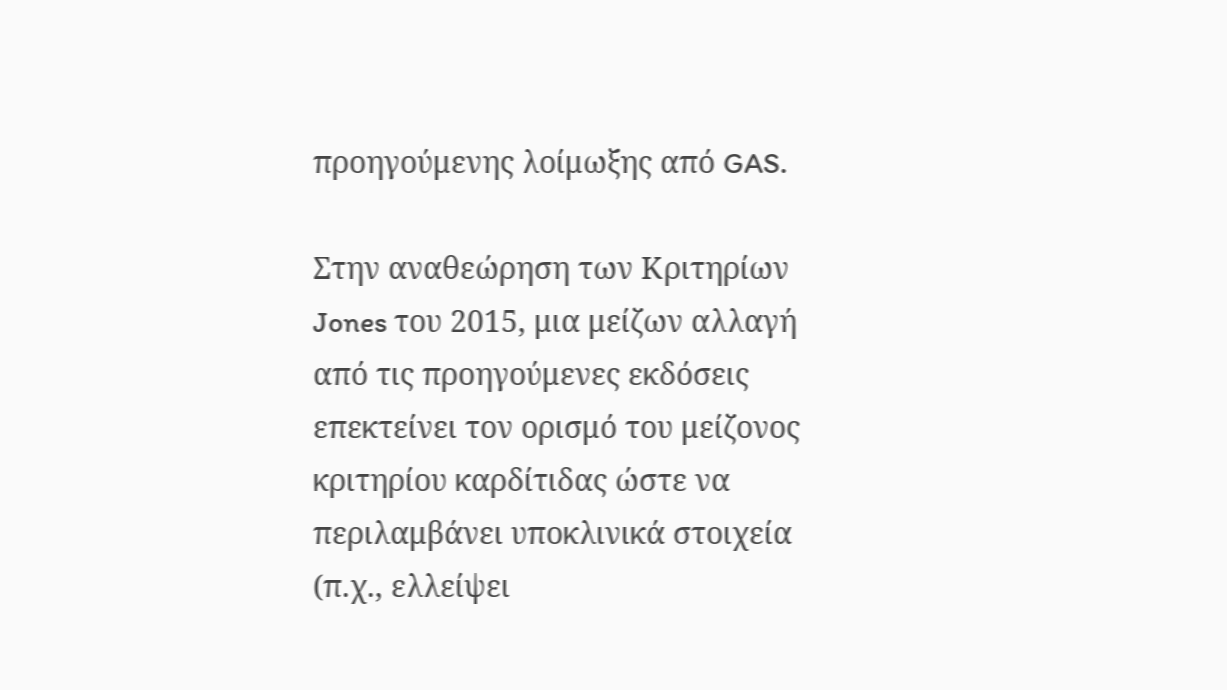προηγούμενης λοίμωξης από GAS.

Στην αναθεώρηση των Κριτηρίων Jones του 2015, μια μείζων αλλαγή από τις προηγούμενες εκδόσεις επεκτείνει τον ορισμό του μείζονος κριτηρίου καρδίτιδας ώστε να περιλαμβάνει υποκλινικά στοιχεία (π.χ., ελλείψει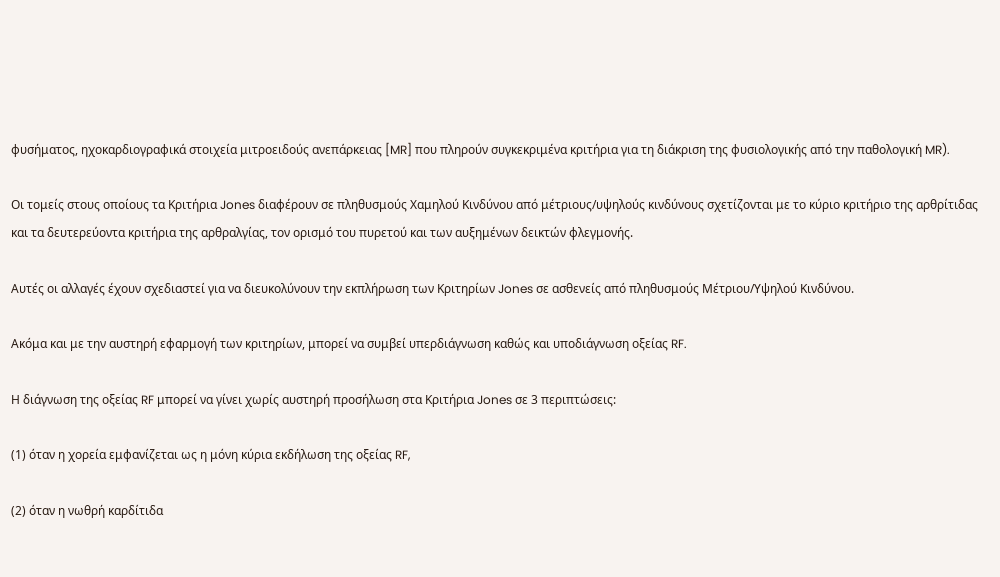φυσήματος, ηχοκαρδιογραφικά στοιχεία μιτροειδούς ανεπάρκειας [MR] που πληρούν συγκεκριμένα κριτήρια για τη διάκριση της φυσιολογικής από την παθολογική MR).

Οι τομείς στους οποίους τα Κριτήρια Jones διαφέρουν σε πληθυσμούς Χαμηλού Κινδύνου από μέτριους/υψηλούς κινδύνους σχετίζονται με το κύριο κριτήριο της αρθρίτιδας και τα δευτερεύοντα κριτήρια της αρθραλγίας, τον ορισμό του πυρετού και των αυξημένων δεικτών φλεγμονής.

Αυτές οι αλλαγές έχουν σχεδιαστεί για να διευκολύνουν την εκπλήρωση των Κριτηρίων Jones σε ασθενείς από πληθυσμούς Μέτριου/Υψηλού Κινδύνου.

Ακόμα και με την αυστηρή εφαρμογή των κριτηρίων, μπορεί να συμβεί υπερδιάγνωση καθώς και υποδιάγνωση οξείας RF.

Η διάγνωση της οξείας RF μπορεί να γίνει χωρίς αυστηρή προσήλωση στα Κριτήρια Jones σε 3 περιπτώσεις:

(1) όταν η χορεία εμφανίζεται ως η μόνη κύρια εκδήλωση της οξείας RF,

(2) όταν η νωθρή καρδίτιδα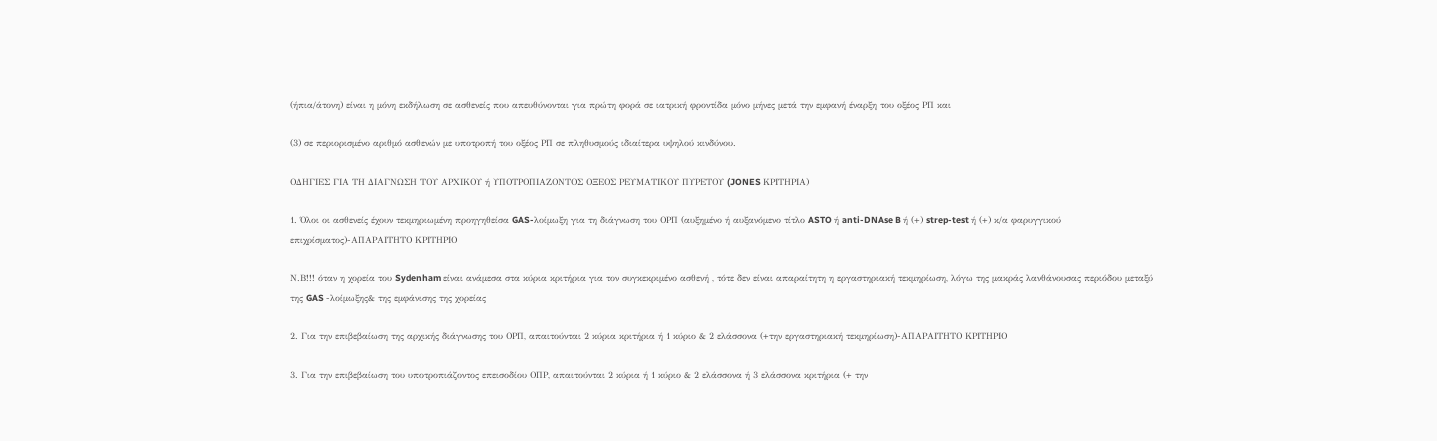(ήπια/άτονη) είναι η μόνη εκδήλωση σε ασθενείς που απευθύνονται για πρώτη φορά σε ιατρική φροντίδα μόνο μήνες μετά την εμφανή έναρξη του οξέος ΡΠ και

(3) σε περιορισμένο αριθμό ασθενών με υποτροπή του οξέος ΡΠ σε πληθυσμούς ιδιαίτερα υψηλού κινδύνου.

ΟΔΗΓΙΕΣ ΓΙΑ ΤΗ ΔΙΑΓΝΩΣΗ ΤΟΥ ΑΡΧΙΚΟΥ ή ΥΠΟΤΡΟΠΙΑΖΟΝΤΟΣ ΟΞΕΟΣ ΡΕΥΜΑΤΙΚΟΥ ΠΥΡΕΤΟΥ (JONES ΚΡΙΤΗΡΙΑ)

1. Όλοι οι ασθενείς έχουν τεκμηριωμένη προηγηθείσα GAS-λοίμωξη για τη διάγνωση του ΟΡΠ (αυξημένο ή αυξανόμενο τίτλο ASTO ή anti-DNAse B ή (+) strep-test ή (+) κ/α φαρυγγικού επιχρίσματος)-ΑΠΑΡΑΙΤΗΤΟ ΚΡΙΤΗΡΙΟ

Ν.Β!!! όταν η χορεία του Sydenham είναι ανάμεσα στα κύρια κριτήρια για τον συγκεκριμένο ασθενή , τότε δεν είναι απαραίτητη η εργαστηριακή τεκμηρίωση, λόγω της μακράς λανθάνουσας περιόδου μεταξύ της GAS -λοίμωξης& της εμφάνισης της χορείας

2. Για την επιβεβαίωση της αρχικής διάγνωσης του ΟΡΠ, απαιτούνται 2 κύρια κριτήρια ή 1 κύριο & 2 ελάσσονα (+την εργαστηριακή τεκμηρίωση)-ΑΠΑΡΑΙΤΗΤΟ ΚΡΙΤΗΡΙΟ

3. Για την επιβεβαίωση του υποτροπιάζοντος επεισοδίου ΟΠΡ, απαιτούνται 2 κύρια ή 1 κύριο & 2 ελάσσονα ή 3 ελάσσονα κριτήρια (+ την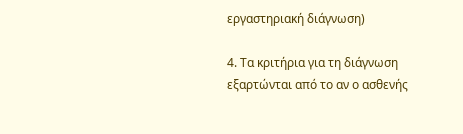εργαστηριακή διάγνωση)

4. Τα κριτήρια για τη διάγνωση εξαρτώνται από το αν ο ασθενής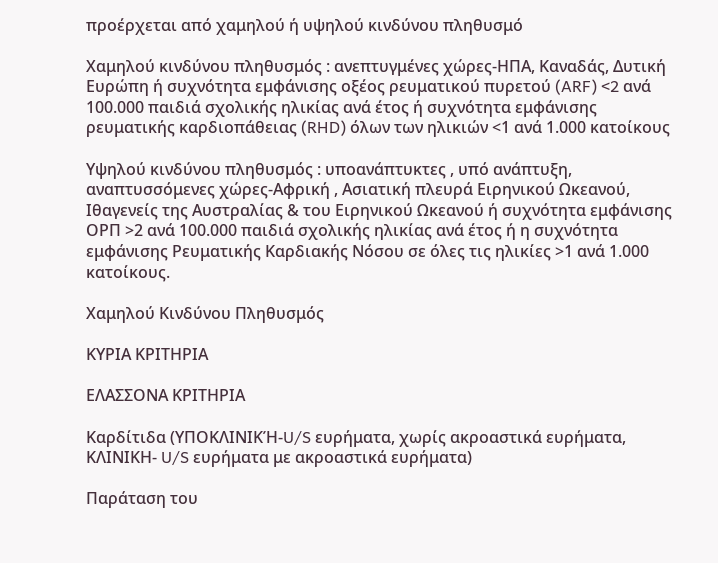προέρχεται από χαμηλού ή υψηλού κινδύνου πληθυσμό

Χαμηλού κινδύνου πληθυσμός : ανεπτυγμένες χώρες-ΗΠΑ, Καναδάς, Δυτική Ευρώπη ή συχνότητα εμφάνισης οξέος ρευματικού πυρετού (ARF) <2 ανά 100.000 παιδιά σχολικής ηλικίας ανά έτος ή συχνότητα εμφάνισης ρευματικής καρδιοπάθειας (RHD) όλων των ηλικιών <1 ανά 1.000 κατοίκους

Υψηλού κινδύνου πληθυσμός : υποανάπτυκτες , υπό ανάπτυξη, αναπτυσσόμενες χώρες-Αφρική , Ασιατική πλευρά Ειρηνικού Ωκεανού, Ιθαγενείς της Αυστραλίας & του Ειρηνικού Ωκεανού ή συχνότητα εμφάνισης ΟΡΠ >2 ανά 100.000 παιδιά σχολικής ηλικίας ανά έτος ή η συχνότητα εμφάνισης Ρευματικής Καρδιακής Νόσου σε όλες τις ηλικίες >1 ανά 1.000 κατοίκους.

Χαμηλού Κινδύνου Πληθυσμός

ΚΥΡΙΑ ΚΡΙΤΗΡΙΑ

ΕΛΑΣΣΟΝΑ ΚΡΙΤΗΡΙΑ

Καρδίτιδα (ΥΠΟΚΛΙΝΙΚΉ-U/S ευρήματα, χωρίς ακροαστικά ευρήματα, ΚΛΙΝΙΚΗ- U/S ευρήματα με ακροαστικά ευρήματα)

Παράταση του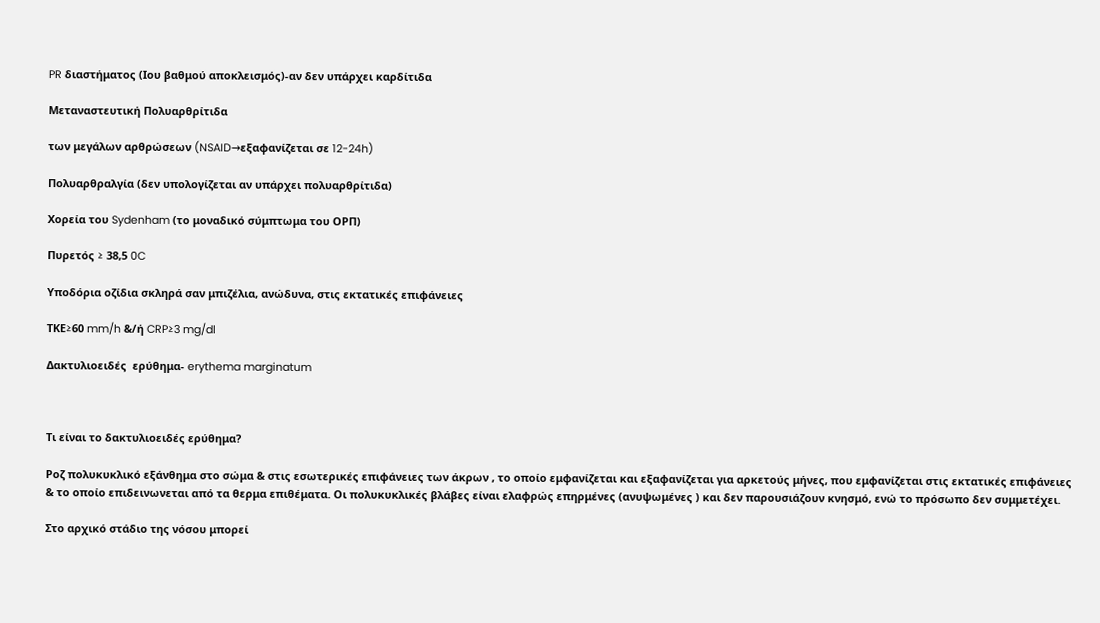PR διαστήματος (Ιου βαθμού αποκλεισμός)-αν δεν υπάρχει καρδίτιδα

Μεταναστευτική Πολυαρθρίτιδα

των μεγάλων αρθρώσεων (NSAID→εξαφανίζεται σε 12-24h)

Πολυαρθραλγία (δεν υπολογίζεται αν υπάρχει πολυαρθρίτιδα)

Χορεία του Sydenham (το μοναδικό σύμπτωμα του ΟΡΠ)

Πυρετός ≥ 38,5 0C

Υποδόρια οζίδια σκληρά σαν μπιζέλια, ανώδυνα, στις εκτατικές επιφάνειες

ΤΚΕ≥60 mm/h &/ή CRP≥3 mg/dl

Δακτυλιοειδές  ερύθημα- erythema marginatum



Τι είναι το δακτυλιοειδές ερύθημα?

Ροζ πολυκυκλικό εξάνθημα στο σώμα & στις εσωτερικές επιφάνειες των άκρων , το οποίο εμφανίζεται και εξαφανίζεται για αρκετούς μήνες, που εμφανίζεται στις εκτατικές επιφάνειες & το οποίο επιδεινωνεται από τα θερμα επιθέματα. Οι πολυκυκλικές βλάβες είναι ελαφρώς επηρμένες (ανυψωμένες ) και δεν παρουσιάζουν κνησμό, ενώ το πρόσωπο δεν συμμετέχει.

Στο αρχικό στάδιο της νόσου μπορεί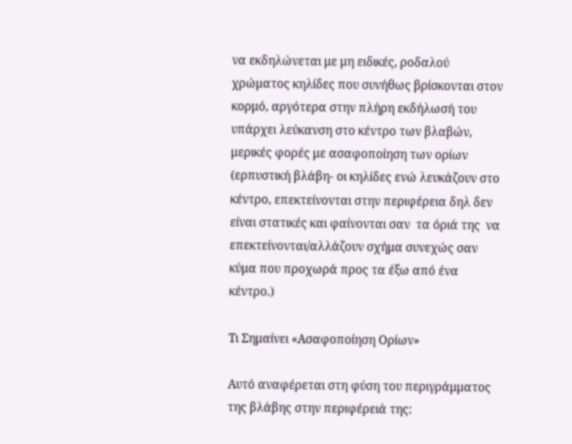να εκδηλώνεται με μη ειδικές, ροδαλού χρώματος κηλίδες που συνήθως βρίσκονται στον κορμό, αργότερα στην πλήρη εκδήλωσή του υπάρχει λεύκανση στο κέντρο των βλαβών, μερικές φορές με ασαφοποίηση των ορίων (ερπυστική βλάβη- οι κηλίδες ενώ λευκάζουν στο κέντρο, επεκτείνονται στην περιφέρεια δηλ δεν είναι στατικές και φαίνονται σαν  τα όριά της  να επεκτείνονται/αλλάζουν σχήμα συνεχώς σαν κύμα που προχωρά προς τα έξω από ένα κέντρο.)

Τι Σημαίνει «Ασαφοποίηση Ορίων»

Αυτό αναφέρεται στη φύση του περιγράμματος της βλάβης στην περιφέρειά της: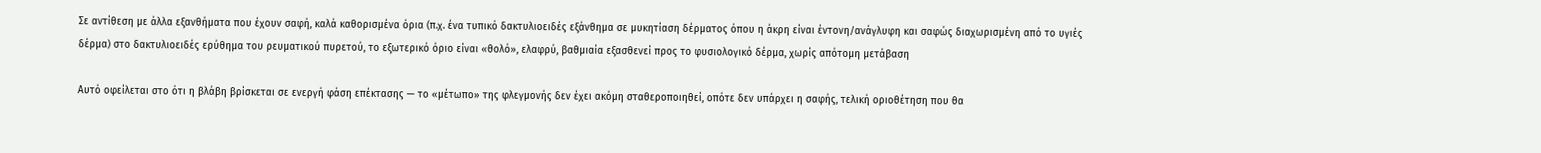Σε αντίθεση με άλλα εξανθήματα που έχουν σαφή, καλά καθορισμένα όρια (π.χ. ένα τυπικό δακτυλιοειδές εξάνθημα σε μυκητίαση δέρματος όπου η άκρη είναι έντονη/ανάγλυφη και σαφώς διαχωρισμένη από το υγιές δέρμα) στο δακτυλιοειδές ερύθημα του ρευματικού πυρετού, το εξωτερικό όριο είναι «θολό», ελαφρύ, βαθμιαία εξασθενεί προς το φυσιολογικό δέρμα, χωρίς απότομη μετάβαση

Αυτό οφείλεται στο ότι η βλάβη βρίσκεται σε ενεργή φάση επέκτασης — το «μέτωπο» της φλεγμονής δεν έχει ακόμη σταθεροποιηθεί, οπότε δεν υπάρχει η σαφής, τελική οριοθέτηση που θα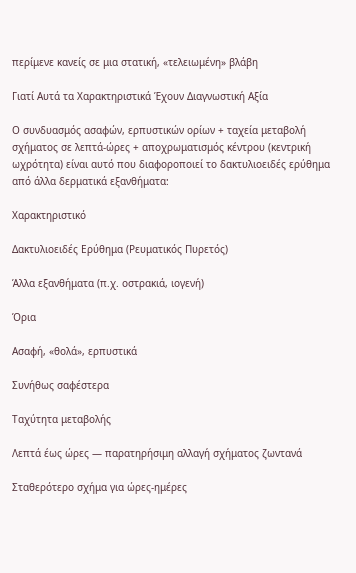περίμενε κανείς σε μια στατική, «τελειωμένη» βλάβη

Γιατί Αυτά τα Χαρακτηριστικά Έχουν Διαγνωστική Αξία

Ο συνδυασμός ασαφών, ερπυστικών ορίων + ταχεία μεταβολή σχήματος σε λεπτά-ώρες + αποχρωματισμός κέντρου (κεντρική ωχρότητα) είναι αυτό που διαφοροποιεί το δακτυλιοειδές ερύθημα από άλλα δερματικά εξανθήματα:

Χαρακτηριστικό

Δακτυλιοειδές Ερύθημα (Ρευματικός Πυρετός)

Άλλα εξανθήματα (π.χ. οστρακιά, ιογενή)

Όρια

Ασαφή, «θολά», ερπυστικά

Συνήθως σαφέστερα

Ταχύτητα μεταβολής

Λεπτά έως ώρες — παρατηρήσιμη αλλαγή σχήματος ζωντανά

Σταθερότερο σχήμα για ώρες-ημέρες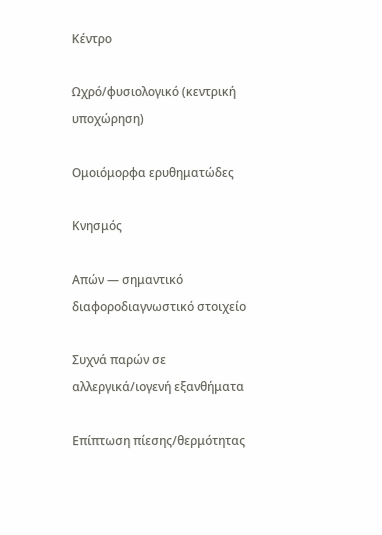Κέντρο

Ωχρό/φυσιολογικό (κεντρική υποχώρηση)

Ομοιόμορφα ερυθηματώδες

Κνησμός

Απών — σημαντικό διαφοροδιαγνωστικό στοιχείο

Συχνά παρών σε αλλεργικά/ιογενή εξανθήματα

Επίπτωση πίεσης/θερμότητας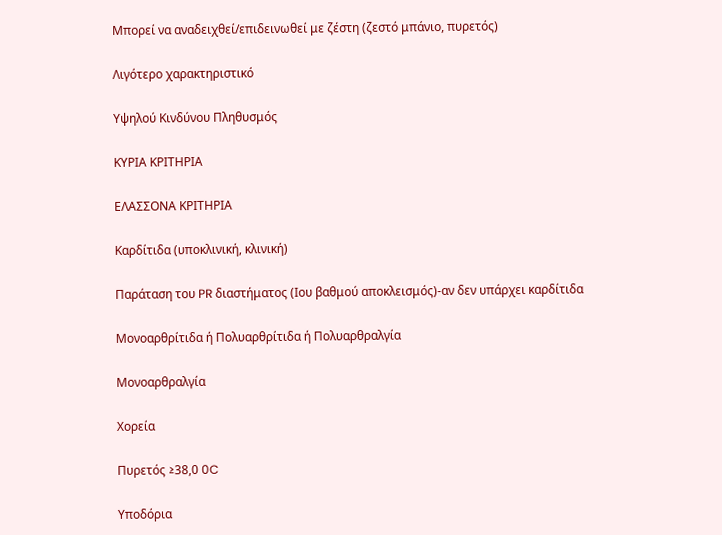Μπορεί να αναδειχθεί/επιδεινωθεί με ζέστη (ζεστό μπάνιο, πυρετός)

Λιγότερο χαρακτηριστικό

Υψηλού Κινδύνου Πληθυσμός

ΚΥΡΙΑ ΚΡΙΤΗΡΙΑ

ΕΛΑΣΣΟΝΑ ΚΡΙΤΗΡΙΑ

Καρδίτιδα (υποκλινική, κλινική)

Παράταση του PR διαστήματος (Ιου βαθμού αποκλεισμός)-αν δεν υπάρχει καρδίτιδα

Μονοαρθρίτιδα ή Πολυαρθρίτιδα ή Πολυαρθραλγία

Μονοαρθραλγία

Χορεία

Πυρετός ≥38,0 0C

Υποδόρια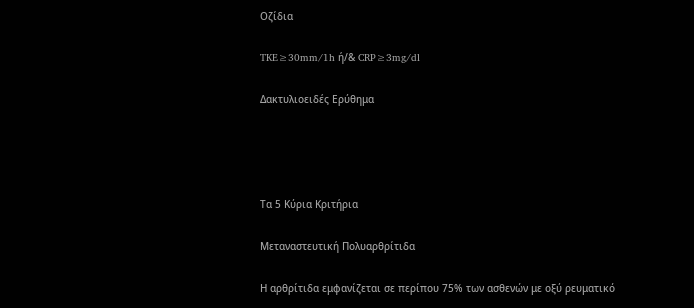Οζίδια

TKE≥30mm/1h ή/& CRP≥3mg/dl

Δακτυλιοειδές Ερύθημα




Τα 5 Κύρια Κριτήρια

Μεταναστευτική Πολυαρθρίτιδα

Η αρθρίτιδα εμφανίζεται σε περίπου 75% των ασθενών με οξύ ρευματικό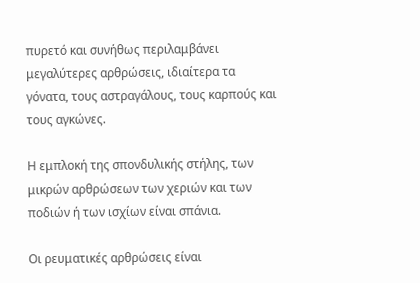πυρετό και συνήθως περιλαμβάνει μεγαλύτερες αρθρώσεις, ιδιαίτερα τα γόνατα, τους αστραγάλους, τους καρπούς και τους αγκώνες.

Η εμπλοκή της σπονδυλικής στήλης, των μικρών αρθρώσεων των χεριών και των ποδιών ή των ισχίων είναι σπάνια.

Οι ρευματικές αρθρώσεις είναι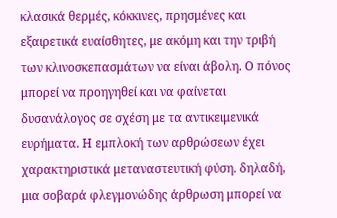κλασικά θερμές, κόκκινες, πρησμένες και εξαιρετικά ευαίσθητες, με ακόμη και την τριβή των κλινοσκεπασμάτων να είναι άβολη. Ο πόνος μπορεί να προηγηθεί και να φαίνεται δυσανάλογος σε σχέση με τα αντικειμενικά ευρήματα. Η εμπλοκή των αρθρώσεων έχει χαρακτηριστικά μεταναστευτική φύση. δηλαδή, μια σοβαρά φλεγμονώδης άρθρωση μπορεί να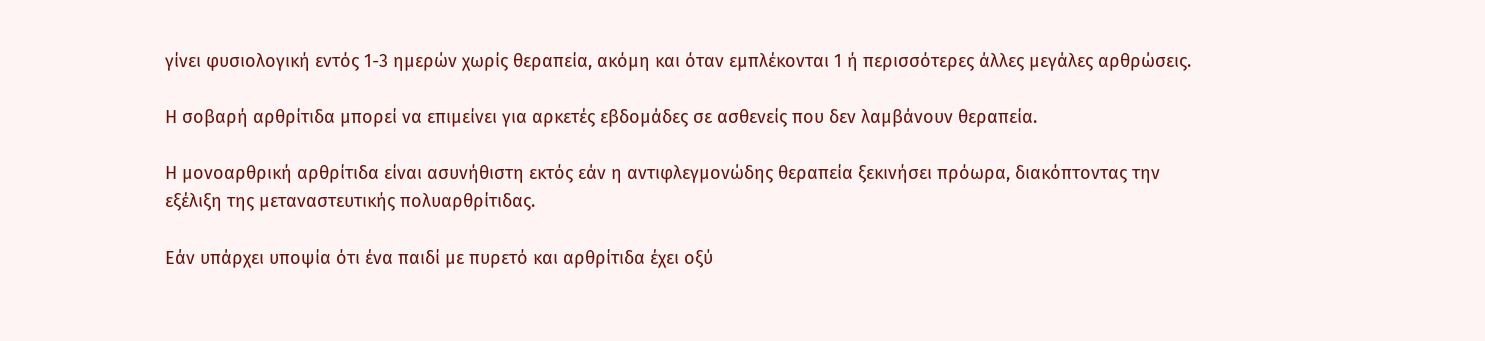γίνει φυσιολογική εντός 1-3 ημερών χωρίς θεραπεία, ακόμη και όταν εμπλέκονται 1 ή περισσότερες άλλες μεγάλες αρθρώσεις.

Η σοβαρή αρθρίτιδα μπορεί να επιμείνει για αρκετές εβδομάδες σε ασθενείς που δεν λαμβάνουν θεραπεία.

Η μονοαρθρική αρθρίτιδα είναι ασυνήθιστη εκτός εάν η αντιφλεγμονώδης θεραπεία ξεκινήσει πρόωρα, διακόπτοντας την εξέλιξη της μεταναστευτικής πολυαρθρίτιδας.

Εάν υπάρχει υποψία ότι ένα παιδί με πυρετό και αρθρίτιδα έχει οξύ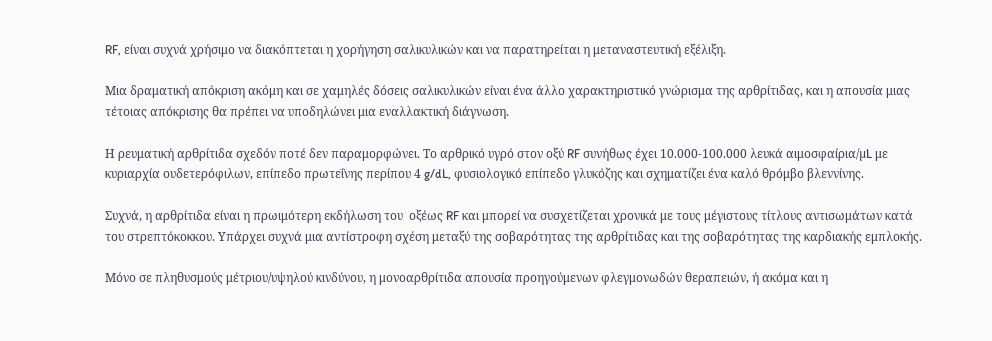RF, είναι συχνά χρήσιμο να διακόπτεται η χορήγηση σαλικυλικών και να παρατηρείται η μεταναστευτική εξέλιξη.

Μια δραματική απόκριση ακόμη και σε χαμηλές δόσεις σαλικυλικών είναι ένα άλλο χαρακτηριστικό γνώρισμα της αρθρίτιδας, και η απουσία μιας τέτοιας απόκρισης θα πρέπει να υποδηλώνει μια εναλλακτική διάγνωση.

Η ρευματική αρθρίτιδα σχεδόν ποτέ δεν παραμορφώνει. Το αρθρικό υγρό στον οξύ RF συνήθως έχει 10.000-100.000 λευκά αιμοσφαίρια/µL με κυριαρχία ουδετερόφιλων, επίπεδο πρωτεΐνης περίπου 4 g/dL, φυσιολογικό επίπεδο γλυκόζης και σχηματίζει ένα καλό θρόμβο βλεννίνης.

Συχνά, η αρθρίτιδα είναι η πρωιμότερη εκδήλωση του  οξέως RF και μπορεί να συσχετίζεται χρονικά με τους μέγιστους τίτλους αντισωμάτων κατά του στρεπτόκοκκου. Υπάρχει συχνά μια αντίστροφη σχέση μεταξύ της σοβαρότητας της αρθρίτιδας και της σοβαρότητας της καρδιακής εμπλοκής.

Μόνο σε πληθυσμούς μέτριου/υψηλού κινδύνου, η μονοαρθρίτιδα απουσία προηγούμενων φλεγμονωδών θεραπειών, ή ακόμα και η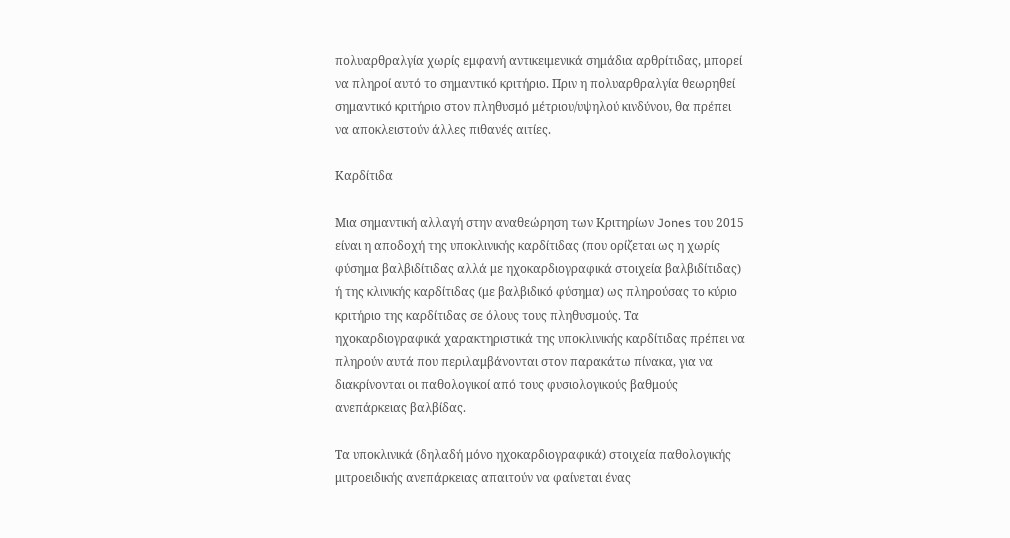πολυαρθραλγία χωρίς εμφανή αντικειμενικά σημάδια αρθρίτιδας, μπορεί να πληροί αυτό το σημαντικό κριτήριο. Πριν η πολυαρθραλγία θεωρηθεί σημαντικό κριτήριο στον πληθυσμό μέτριου/υψηλού κινδύνου, θα πρέπει να αποκλειστούν άλλες πιθανές αιτίες.

Καρδίτιδα

Μια σημαντική αλλαγή στην αναθεώρηση των Κριτηρίων Jones του 2015 είναι η αποδοχή της υποκλινικής καρδίτιδας (που ορίζεται ως η χωρίς φύσημα βαλβιδίτιδας αλλά με ηχοκαρδιογραφικά στοιχεία βαλβιδίτιδας) ή της κλινικής καρδίτιδας (με βαλβιδικό φύσημα) ως πληρούσας το κύριο κριτήριο της καρδίτιδας σε όλους τους πληθυσμούς. Τα ηχοκαρδιογραφικά χαρακτηριστικά της υποκλινικής καρδίτιδας πρέπει να πληρούν αυτά που περιλαμβάνονται στον παρακάτω πίνακα, για να διακρίνονται οι παθολογικοί από τους φυσιολογικούς βαθμούς ανεπάρκειας βαλβίδας.

Τα υποκλινικά (δηλαδή μόνο ηχοκαρδιογραφικά) στοιχεία παθολογικής μιτροειδικής ανεπάρκειας απαιτούν να φαίνεται ένας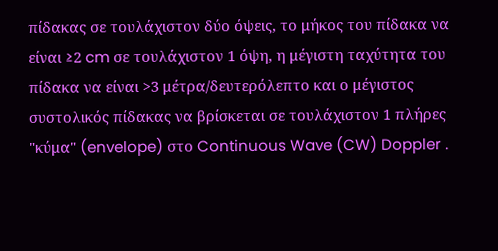πίδακας σε τουλάχιστον δύο όψεις, το μήκος του πίδακα να είναι ≥2 cm σε τουλάχιστον 1 όψη, η μέγιστη ταχύτητα του πίδακα να είναι >3 μέτρα/δευτερόλεπτο και ο μέγιστος συστολικός πίδακας να βρίσκεται σε τουλάχιστον 1 πλήρες "κύμα" (envelope) στο Continuous Wave (CW) Doppler .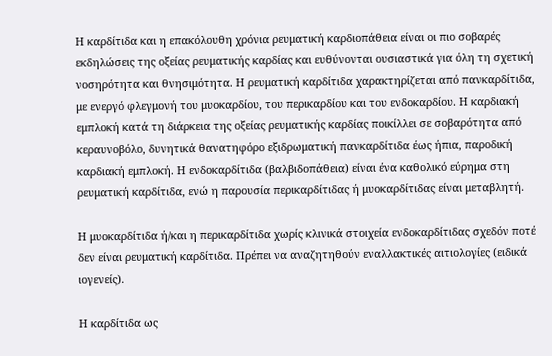Η καρδίτιδα και η επακόλουθη χρόνια ρευματική καρδιοπάθεια είναι οι πιο σοβαρές εκδηλώσεις της οξείας ρευματικής καρδίας και ευθύνονται ουσιαστικά για όλη τη σχετική νοσηρότητα και θνησιμότητα. Η ρευματική καρδίτιδα χαρακτηρίζεται από πανκαρδίτιδα, με ενεργό φλεγμονή του μυοκαρδίου, του περικαρδίου και του ενδοκαρδίου. Η καρδιακή εμπλοκή κατά τη διάρκεια της οξείας ρευματικής καρδίας ποικίλλει σε σοβαρότητα από κεραυνοβόλο, δυνητικά θανατηφόρο εξιδρωματική πανκαρδίτιδα έως ήπια, παροδική καρδιακή εμπλοκή. Η ενδοκαρδίτιδα (βαλβιδοπάθεια) είναι ένα καθολικό εύρημα στη ρευματική καρδίτιδα, ενώ η παρουσία περικαρδίτιδας ή μυοκαρδίτιδας είναι μεταβλητή.

Η μυοκαρδίτιδα ή/και η περικαρδίτιδα χωρίς κλινικά στοιχεία ενδοκαρδίτιδας σχεδόν ποτέ δεν είναι ρευματική καρδίτιδα. Πρέπει να αναζητηθούν εναλλακτικές αιτιολογίες (ειδικά ιογενείς).

Η καρδίτιδα ως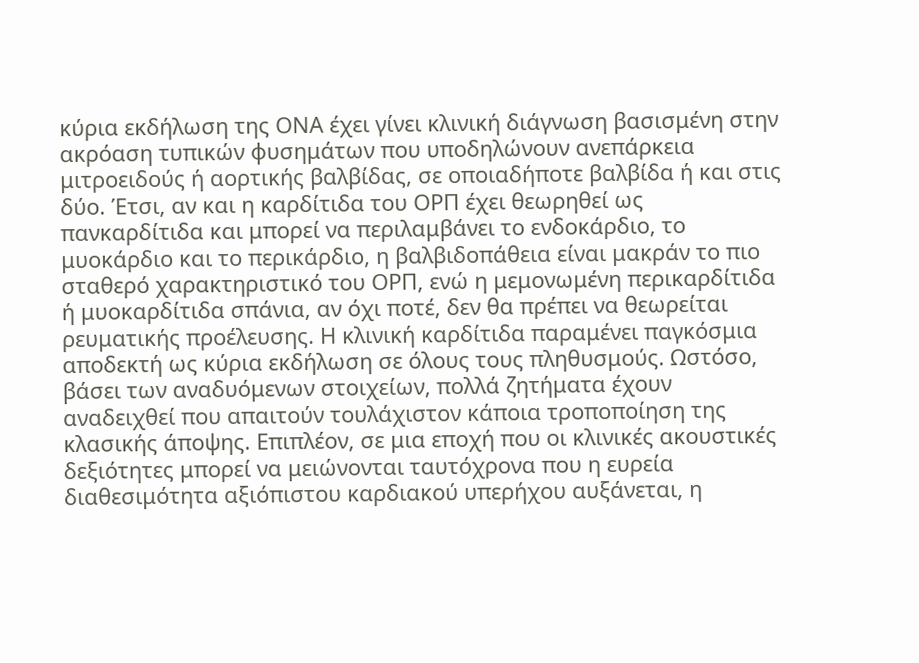κύρια εκδήλωση της ΟΝΑ έχει γίνει κλινική διάγνωση βασισμένη στην ακρόαση τυπικών φυσημάτων που υποδηλώνουν ανεπάρκεια μιτροειδούς ή αορτικής βαλβίδας, σε οποιαδήποτε βαλβίδα ή και στις δύο. Έτσι, αν και η καρδίτιδα του ΟΡΠ έχει θεωρηθεί ως πανκαρδίτιδα και μπορεί να περιλαμβάνει το ενδοκάρδιο, το μυοκάρδιο και το περικάρδιο, η βαλβιδοπάθεια είναι μακράν το πιο σταθερό χαρακτηριστικό του ΟΡΠ, ενώ η μεμονωμένη περικαρδίτιδα ή μυοκαρδίτιδα σπάνια, αν όχι ποτέ, δεν θα πρέπει να θεωρείται ρευματικής προέλευσης. Η κλινική καρδίτιδα παραμένει παγκόσμια αποδεκτή ως κύρια εκδήλωση σε όλους τους πληθυσμούς. Ωστόσο, βάσει των αναδυόμενων στοιχείων, πολλά ζητήματα έχουν αναδειχθεί που απαιτούν τουλάχιστον κάποια τροποποίηση της κλασικής άποψης. Επιπλέον, σε μια εποχή που οι κλινικές ακουστικές δεξιότητες μπορεί να μειώνονται ταυτόχρονα που η ευρεία διαθεσιμότητα αξιόπιστου καρδιακού υπερήχου αυξάνεται, η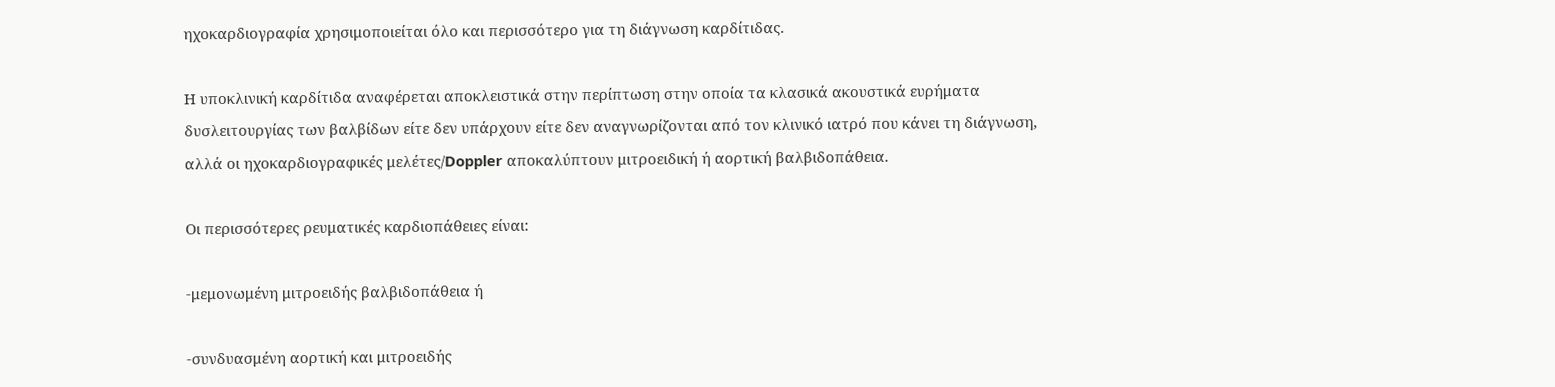ηχοκαρδιογραφία χρησιμοποιείται όλο και περισσότερο για τη διάγνωση καρδίτιδας.

Η υποκλινική καρδίτιδα αναφέρεται αποκλειστικά στην περίπτωση στην οποία τα κλασικά ακουστικά ευρήματα δυσλειτουργίας των βαλβίδων είτε δεν υπάρχουν είτε δεν αναγνωρίζονται από τον κλινικό ιατρό που κάνει τη διάγνωση, αλλά οι ηχοκαρδιογραφικές μελέτες/Doppler αποκαλύπτουν μιτροειδική ή αορτική βαλβιδοπάθεια.

Οι περισσότερες ρευματικές καρδιοπάθειες είναι:

-μεμονωμένη μιτροειδής βαλβιδοπάθεια ή

-συνδυασμένη αορτική και μιτροειδής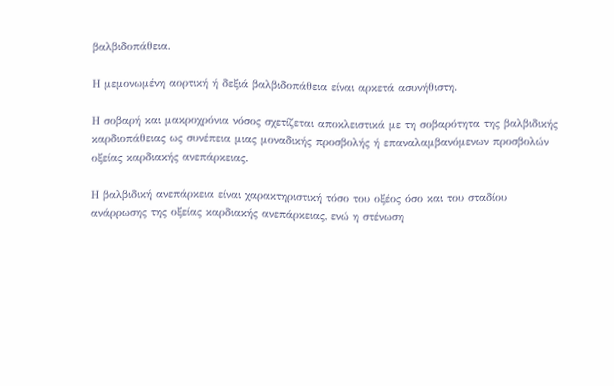βαλβιδοπάθεια.

Η μεμονωμένη αορτική ή δεξιά βαλβιδοπάθεια είναι αρκετά ασυνήθιστη.

Η σοβαρή και μακροχρόνια νόσος σχετίζεται αποκλειστικά με τη σοβαρότητα της βαλβιδικής καρδιοπάθειας ως συνέπεια μιας μοναδικής προσβολής ή επαναλαμβανόμενων προσβολών οξείας καρδιακής ανεπάρκειας.

Η βαλβιδική ανεπάρκεια είναι χαρακτηριστική τόσο του οξέος όσο και του σταδίου ανάρρωσης της οξείας καρδιακής ανεπάρκειας, ενώ η στένωση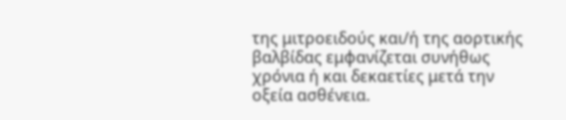της μιτροειδούς και/ή της αορτικής βαλβίδας εμφανίζεται συνήθως χρόνια ή και δεκαετίες μετά την οξεία ασθένεια.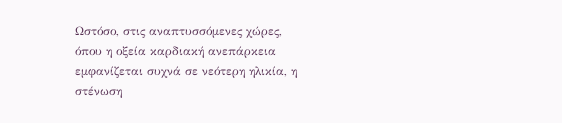Ωστόσο, στις αναπτυσσόμενες χώρες, όπου η οξεία καρδιακή ανεπάρκεια εμφανίζεται συχνά σε νεότερη ηλικία, η στένωση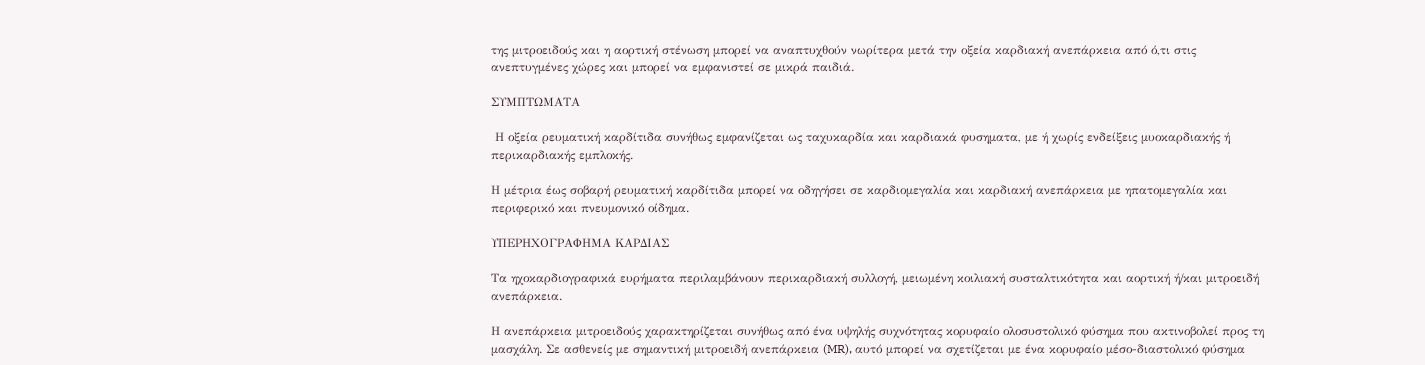της μιτροειδούς και η αορτική στένωση μπορεί να αναπτυχθούν νωρίτερα μετά την οξεία καρδιακή ανεπάρκεια από ό,τι στις ανεπτυγμένες χώρες και μπορεί να εμφανιστεί σε μικρά παιδιά.

ΣΥΜΠΤΩΜΑΤΑ

 Η οξεία ρευματική καρδίτιδα συνήθως εμφανίζεται ως ταχυκαρδία και καρδιακά φυσηματα, με ή χωρίς ενδείξεις μυοκαρδιακής ή περικαρδιακής εμπλοκής.

Η μέτρια έως σοβαρή ρευματική καρδίτιδα μπορεί να οδηγήσει σε καρδιομεγαλία και καρδιακή ανεπάρκεια με ηπατομεγαλία και περιφερικό και πνευμονικό οίδημα.

ΥΠΕΡΗΧΟΓΡΑΦΗΜΑ ΚΑΡΔΙΑΣ

Τα ηχοκαρδιογραφικά ευρήματα περιλαμβάνουν περικαρδιακή συλλογή, μειωμένη κοιλιακή συσταλτικότητα και αορτική ή/και μιτροειδή ανεπάρκεια.

Η ανεπάρκεια μιτροειδούς χαρακτηρίζεται συνήθως από ένα υψηλής συχνότητας κορυφαίο ολοσυστολικό φύσημα που ακτινοβολεί προς τη μασχάλη. Σε ασθενείς με σημαντική μιτροειδή ανεπάρκεια (MR), αυτό μπορεί να σχετίζεται με ένα κορυφαίο μέσο-διαστολικό φύσημα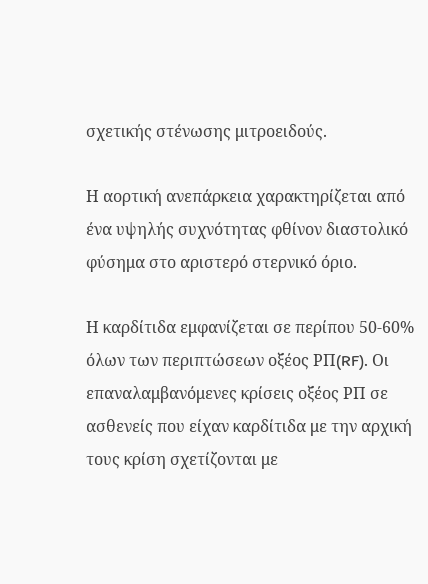σχετικής στένωσης μιτροειδούς.

Η αορτική ανεπάρκεια χαρακτηρίζεται από ένα υψηλής συχνότητας φθίνον διαστολικό φύσημα στο αριστερό στερνικό όριο.

Η καρδίτιδα εμφανίζεται σε περίπου 50-60% όλων των περιπτώσεων οξέος ΡΠ(RF). Οι επαναλαμβανόμενες κρίσεις οξέος ΡΠ σε ασθενείς που είχαν καρδίτιδα με την αρχική τους κρίση σχετίζονται με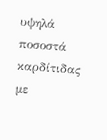υψηλά ποσοστά καρδίτιδας με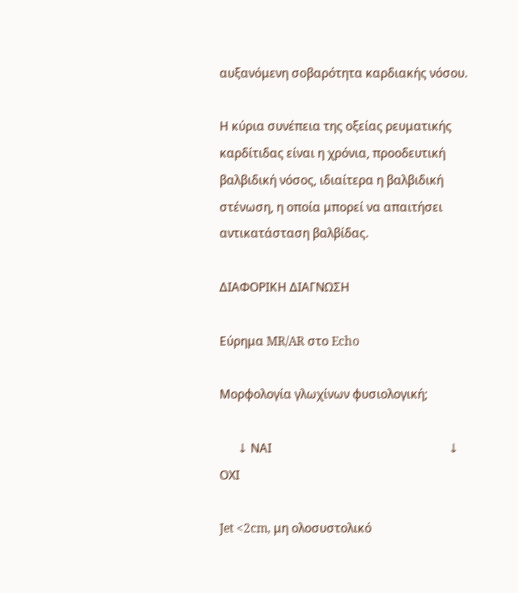αυξανόμενη σοβαρότητα καρδιακής νόσου.

Η κύρια συνέπεια της οξείας ρευματικής καρδίτιδας είναι η χρόνια, προοδευτική βαλβιδική νόσος, ιδιαίτερα η βαλβιδική στένωση, η οποία μπορεί να απαιτήσει αντικατάσταση βαλβίδας.

ΔΙΑΦΟΡΙΚΗ ΔΙΑΓΝΩΣΗ

Εύρημα MR/AR στο Echo

Μορφολογία γλωχίνων φυσιολογική;

      ↓ ΝΑΙ                                                           ↓ ΟΧΙ

Jet <2cm, μη ολοσυστολικό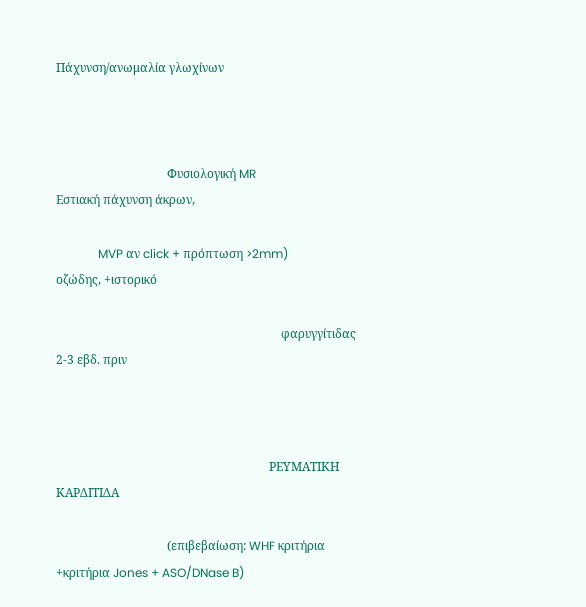Πάχυνση/ανωμαλία γλωχίνων



                                     Φυσιολογική MR                                Εστιακή πάχυνση άκρων,

              MVP αν click + πρόπτωση >2mm)                   οζώδης, +ιστορικό

                                                                           φαρυγγίτιδας 2-3 εβδ. πριν



                                                                       ΡΕΥΜΑΤΙΚΗ ΚΑΡΔΙΤΙΔΑ

                                     (επιβεβαίωση: WHF κριτήρια +κριτήρια Jones + ASO/DNase B)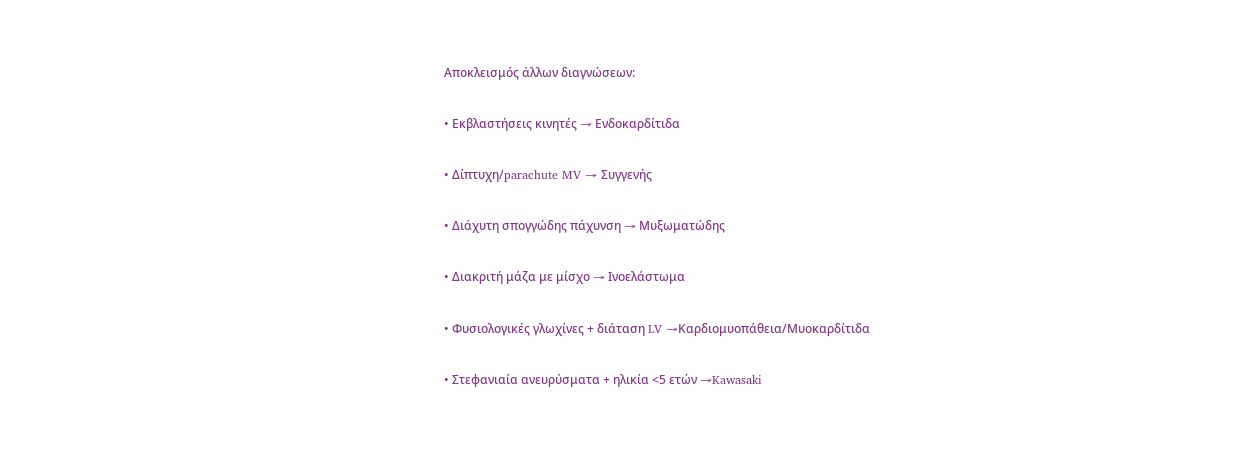Αποκλεισμός άλλων διαγνώσεων:

• Εκβλαστήσεις κινητές → Ενδοκαρδίτιδα

• Δίπτυχη/parachute MV → Συγγενής

• Διάχυτη σπογγώδης πάχυνση → Μυξωματώδης

• Διακριτή μάζα με μίσχο → Ινοελάστωμα

• Φυσιολογικές γλωχίνες + διάταση LV →Καρδιομυοπάθεια/Μυοκαρδίτιδα

• Στεφανιαία ανευρύσματα + ηλικία <5 ετών →Kawasaki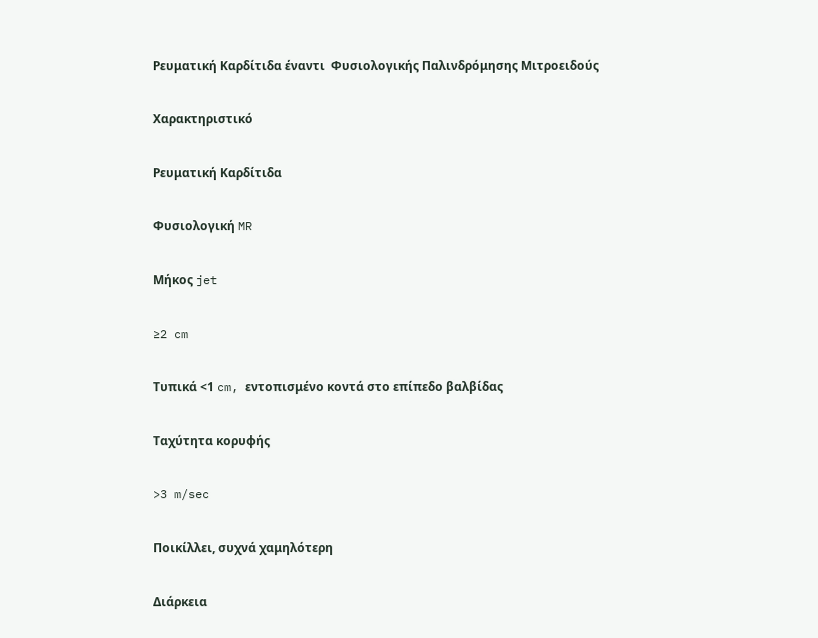Ρευματική Καρδίτιδα έναντι  Φυσιολογικής Παλινδρόμησης Μιτροειδούς

Χαρακτηριστικό

Ρευματική Καρδίτιδα

Φυσιολογική MR

Μήκος jet

≥2 cm

Τυπικά <1 cm, εντοπισμένο κοντά στο επίπεδο βαλβίδας

Ταχύτητα κορυφής

>3 m/sec

Ποικίλλει, συχνά χαμηλότερη

Διάρκεια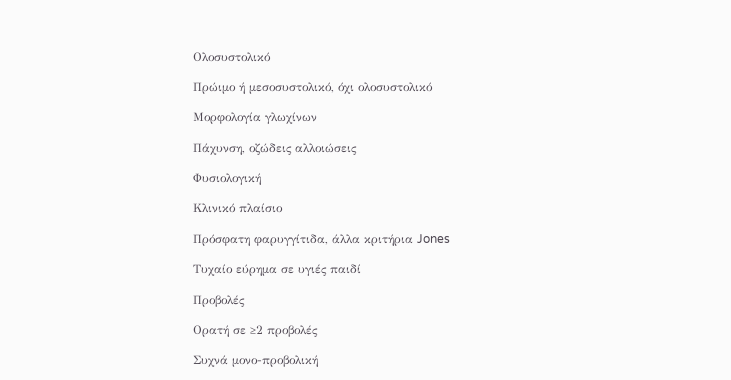Ολοσυστολικό

Πρώιμο ή μεσοσυστολικό, όχι ολοσυστολικό

Μορφολογία γλωχίνων

Πάχυνση, οζώδεις αλλοιώσεις

Φυσιολογική

Κλινικό πλαίσιο

Πρόσφατη φαρυγγίτιδα, άλλα κριτήρια Jones

Τυχαίο εύρημα σε υγιές παιδί

Προβολές

Ορατή σε ≥2 προβολές

Συχνά μονο-προβολική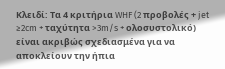Κλειδί: Τα 4 κριτήρια WHF (2 προβολές + jet ≥2cm + ταχύτητα >3m/s + ολοσυστολικό) είναι ακριβώς σχεδιασμένα για να αποκλείουν την ήπια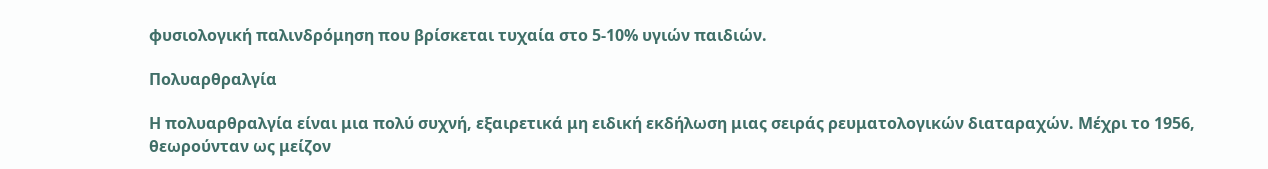φυσιολογική παλινδρόμηση που βρίσκεται τυχαία στο 5-10% υγιών παιδιών.

Πολυαρθραλγία

Η πολυαρθραλγία είναι μια πολύ συχνή, εξαιρετικά μη ειδική εκδήλωση μιας σειράς ρευματολογικών διαταραχών. Μέχρι το 1956, θεωρούνταν ως μείζον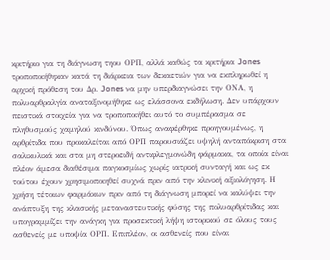κριτήριο για τη διάγνωση τηου ΟΡΠ, αλλά καθώς τα κριτήρια Jones τροποποιήθηκαν κατά τη διάρκεια των δεκαετιών για να εκπληρωθεί η αρχική πρόθεση του Δρ. Jones να μην υπερδιαγνώσει την ΟΝΑ, η πολυαρθραλγία αναταξινομήθηκε ως ελάσσονα εκδήλωση. Δεν υπάρχουν πειστικά στοιχεία για να τροποποιήθει αυτό το συμπέρασμα σε πληθυσμούς χαμηλού κινδύνου. Όπως αναφέρθηκε προηγουμένως, η αρθρίτιδα που προκαλείται από ΟΡΠ παρουσιάζει υψηλή ανταπόκριση στα σαλικυλικά και στα μη στεροειδή αντιφλεγμονώδη φάρμακα, τα οποία είναι πλέον άμεσα διαθέσιμα παγκοσμίως χωρίς ιατρική συνταγή και ως εκ τούτου έχουν χρησιμοποιηθεί συχνά πριν από την κλινική αξιολόγηση. Η χρήση τέτοιων φαρμάκων πριν από τη διάγνωση μπορεί να καλύψει την ανάπτυξη της κλασικής μεταναστευτικής φύσης της πολυαρθρίτιδας και υπογραμμίζει την ανάγκη για προσεκτική λήψη ιστορικού σε όλους τους ασθενείς με υποψία ΟΡΠ. Επιπλέον, οι ασθενείς που είναι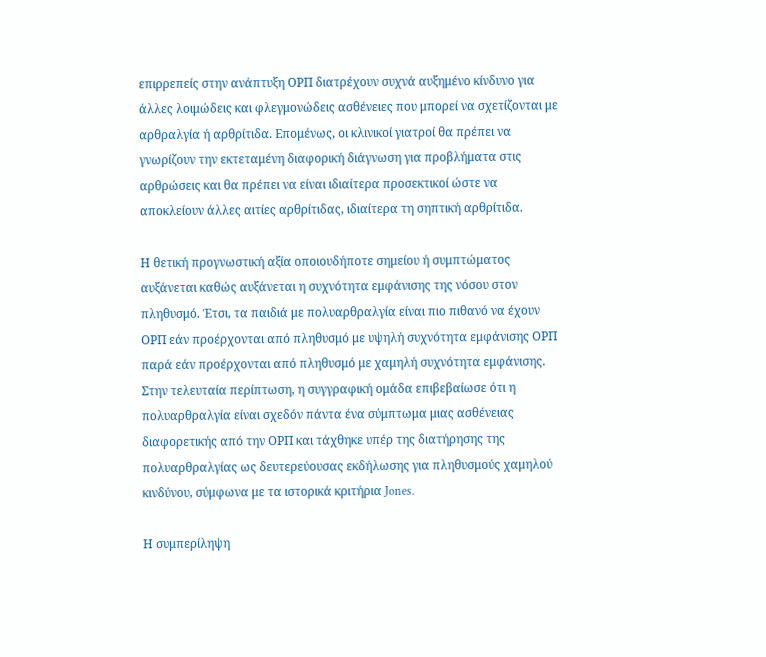επιρρεπείς στην ανάπτυξη ΟΡΠ διατρέχουν συχνά αυξημένο κίνδυνο για άλλες λοιμώδεις και φλεγμονώδεις ασθένειες που μπορεί να σχετίζονται με αρθραλγία ή αρθρίτιδα. Επομένως, οι κλινικοί γιατροί θα πρέπει να γνωρίζουν την εκτεταμένη διαφορική διάγνωση για προβλήματα στις αρθρώσεις και θα πρέπει να είναι ιδιαίτερα προσεκτικοί ώστε να αποκλείουν άλλες αιτίες αρθρίτιδας, ιδιαίτερα τη σηπτική αρθρίτιδα.

Η θετική προγνωστική αξία οποιουδήποτε σημείου ή συμπτώματος αυξάνεται καθώς αυξάνεται η συχνότητα εμφάνισης της νόσου στον πληθυσμό. Έτσι, τα παιδιά με πολυαρθραλγία είναι πιο πιθανό να έχουν ΟΡΠ εάν προέρχονται από πληθυσμό με υψηλή συχνότητα εμφάνισης ΟΡΠ παρά εάν προέρχονται από πληθυσμό με χαμηλή συχνότητα εμφάνισης. Στην τελευταία περίπτωση, η συγγραφική ομάδα επιβεβαίωσε ότι η πολυαρθραλγία είναι σχεδόν πάντα ένα σύμπτωμα μιας ασθένειας διαφορετικής από την ΟΡΠ και τάχθηκε υπέρ της διατήρησης της πολυαρθραλγίας ως δευτερεύουσας εκδήλωσης για πληθυσμούς χαμηλού κινδύνου, σύμφωνα με τα ιστορικά κριτήρια Jones.

Η συμπερίληψη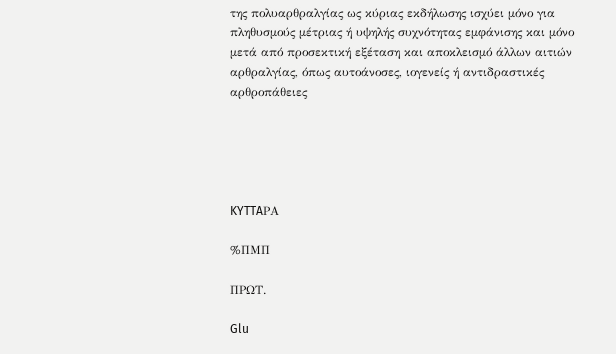της πολυαρθραλγίας ως κύριας εκδήλωσης ισχύει μόνο για πληθυσμούς μέτριας ή υψηλής συχνότητας εμφάνισης και μόνο μετά από προσεκτική εξέταση και αποκλεισμό άλλων αιτιών αρθραλγίας, όπως αυτοάνοσες, ιογενείς ή αντιδραστικές αρθροπάθειες





KYTTAΡΑ

%ΠΜΠ

ΠΡΩΤ.

Glu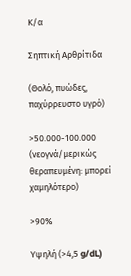Κ/α

Σηπτική Αρθρίτιδα

(Θολό, πυώδες, παχύρρευστο υγρό)

>50.000-100.000 (νεογνά/μερικώς θεραπευμένη: μπορεί χαμηλότερο)

>90%

Υψηλή (>4,5 g/dL)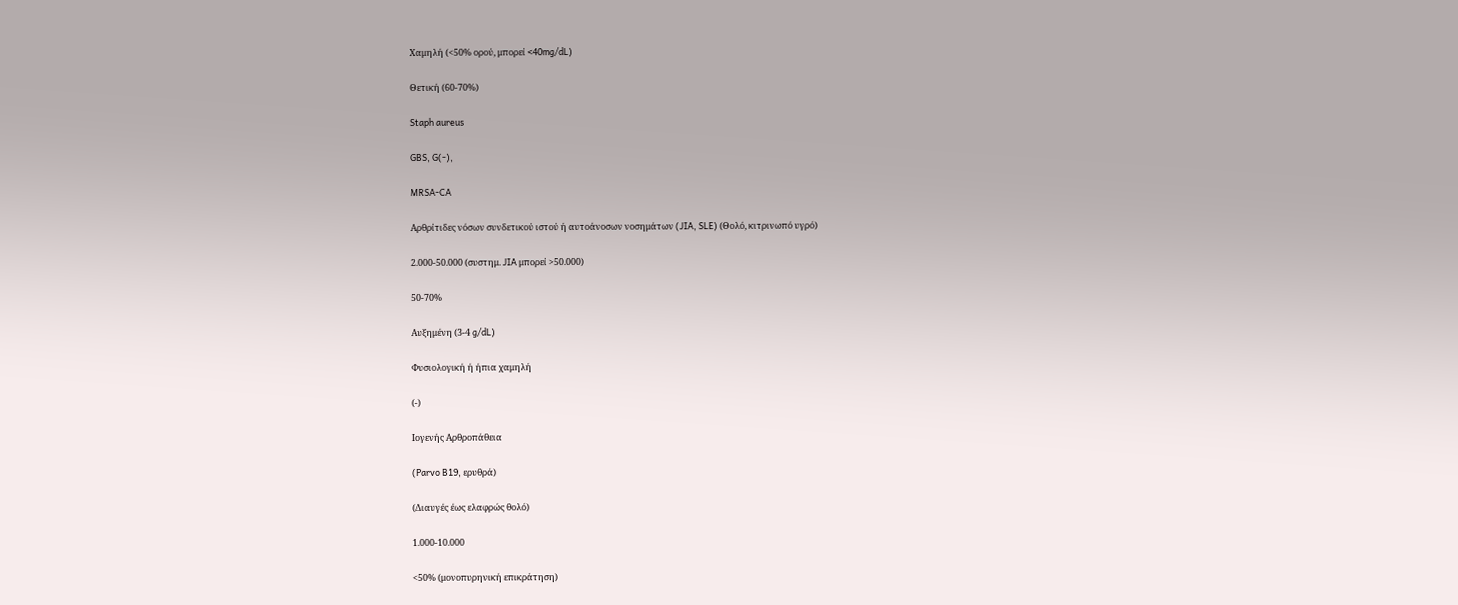Χαμηλή (<50% ορού, μπορεί <40mg/dL)

Θετική (60-70%)

Staph aureus

GBS, G(-),

MRSA-CA

Αρθρίτιδες νόσων συνδετικού ιστού ή αυτοάνοσων νοσημάτων (JIA, SLE) (Θολό, κιτρινωπό υγρό)

2.000-50.000 (συστημ. JIA μπορεί >50.000)

50-70%

Αυξημένη (3-4 g/dL)

Φυσιολογική ή ήπια χαμηλή

(-)

Ιογενής Αρθροπάθεια

(Parvo B19, ερυθρά)

(Διαυγές έως ελαφρώς θολό)

1.000-10.000

<50% (μονοπυρηνική επικράτηση)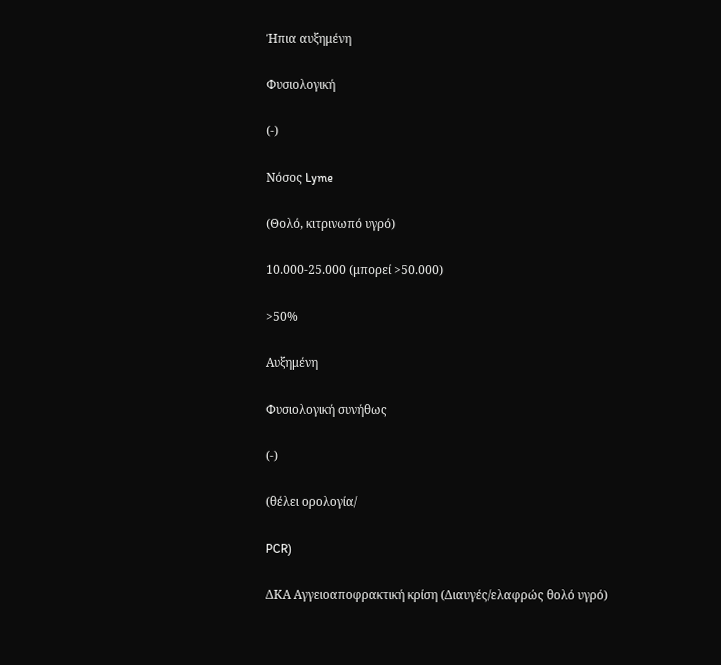Ήπια αυξημένη

Φυσιολογική

(-)

Νόσος Lyme

(Θολό, κιτρινωπό υγρό)

10.000-25.000 (μπορεί >50.000)

>50%

Αυξημένη

Φυσιολογική συνήθως

(-)

(θέλει ορολογία/

PCR)

ΔΚΑ Αγγειοαποφρακτική κρίση (Διαυγές/ελαφρώς θολό υγρό)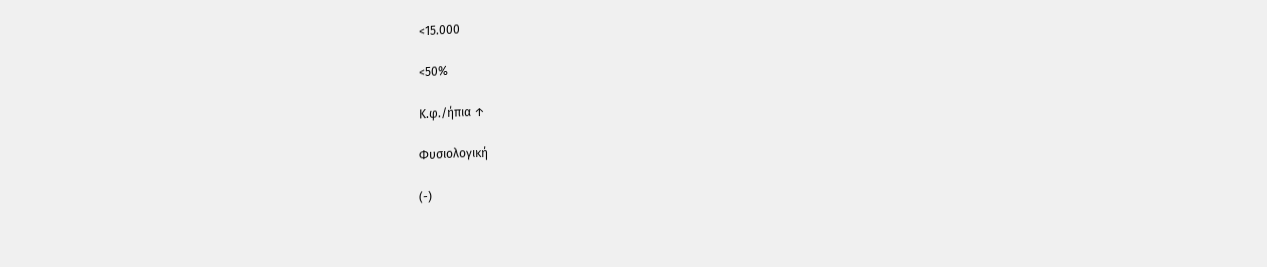<15.000

<50%

Κ.φ./ήπια ↑

Φυσιολογική

(-)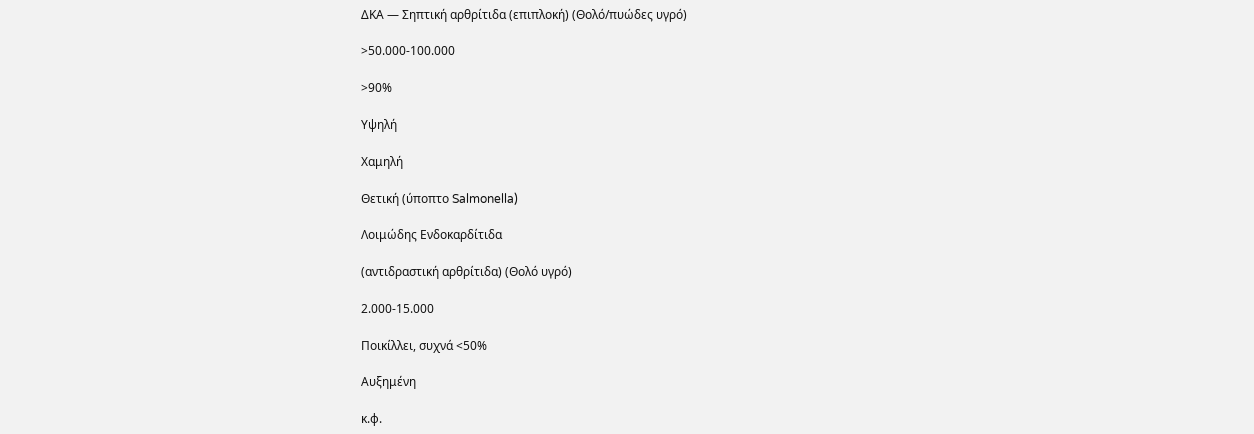ΔΚΑ — Σηπτική αρθρίτιδα (επιπλοκή) (Θολό/πυώδες υγρό)

>50.000-100.000

>90%

Υψηλή

Χαμηλή

Θετική (ύποπτο Salmonella)

Λοιμώδης Ενδοκαρδίτιδα

(αντιδραστική αρθρίτιδα) (Θολό υγρό)

2.000-15.000

Ποικίλλει, συχνά <50%

Αυξημένη

κ.φ.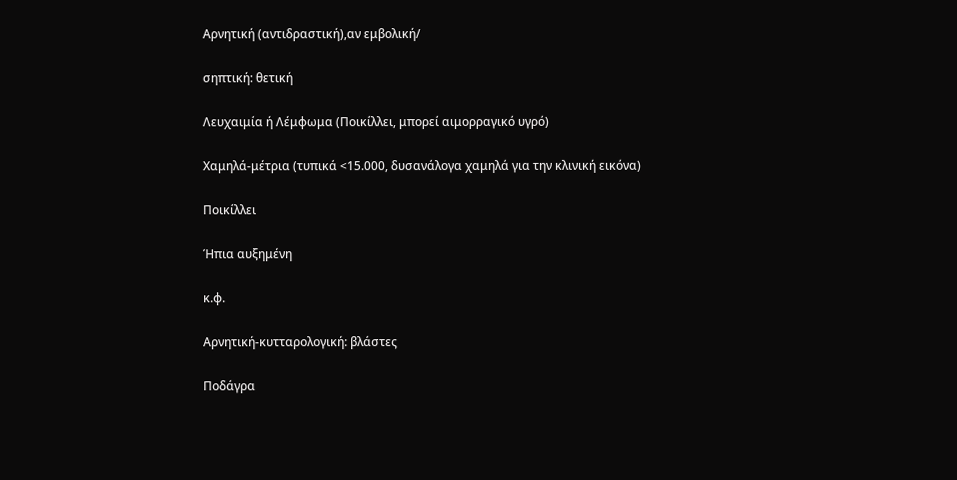Αρνητική (αντιδραστική),αν εμβολική/

σηπτική: θετική

Λευχαιμία ή Λέμφωμα (Ποικίλλει, μπορεί αιμορραγικό υγρό)

Χαμηλά-μέτρια (τυπικά <15.000, δυσανάλογα χαμηλά για την κλινική εικόνα)

Ποικίλλει

Ήπια αυξημένη

κ.φ.

Αρνητική-κυτταρολογική: βλάστες

Ποδάγρα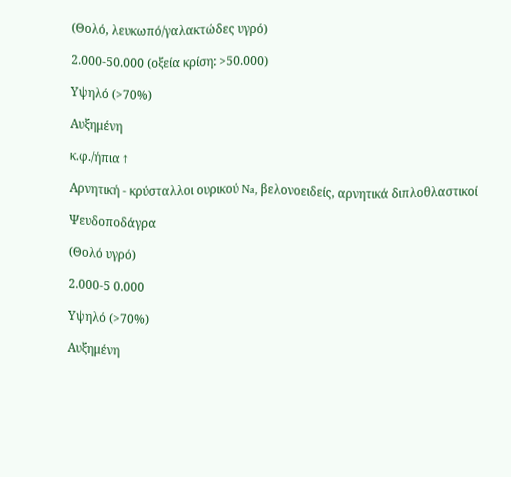(Θολό, λευκωπό/γαλακτώδες υγρό)

2.000-50.000 (οξεία κρίση: >50.000)

Υψηλό (>70%)

Αυξημένη

κ.φ./ήπια ↑

Αρνητική - κρύσταλλοι ουρικού Na, βελονοειδείς, αρνητικά διπλοθλαστικοί

Ψευδοποδάγρα

(Θολό υγρό)

2.000-5 0.000

Υψηλό (>70%)

Αυξημένη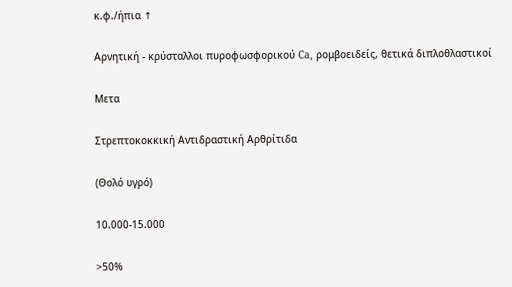κ.φ./ήπια ↑

Αρνητική - κρύσταλλοι πυροφωσφορικού Ca, ρομβοειδείς, θετικά διπλοθλαστικοί

Μετα

Στρεπτοκοκκική Αντιδραστική Αρθρίτιδα

(Θολό υγρό)

10.000-15.000

>50%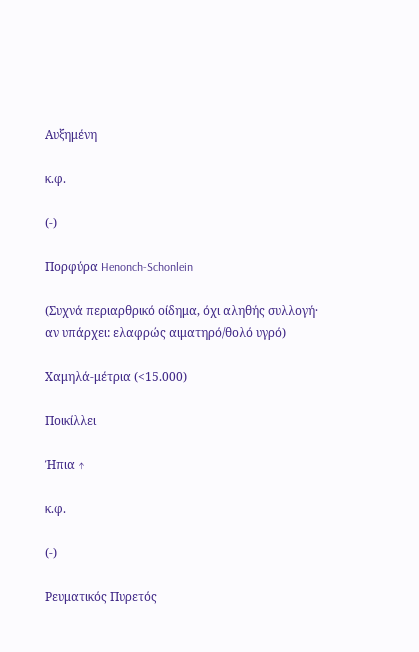Αυξημένη

κ.φ.

(-)

Πορφύρα Henonch-Schonlein

(Συχνά περιαρθρικό οίδημα, όχι αληθής συλλογή· αν υπάρχει: ελαφρώς αιματηρό/θολό υγρό)

Χαμηλά-μέτρια (<15.000)

Ποικίλλει

Ήπια ↑

κ.φ.

(-)

Ρευματικός Πυρετός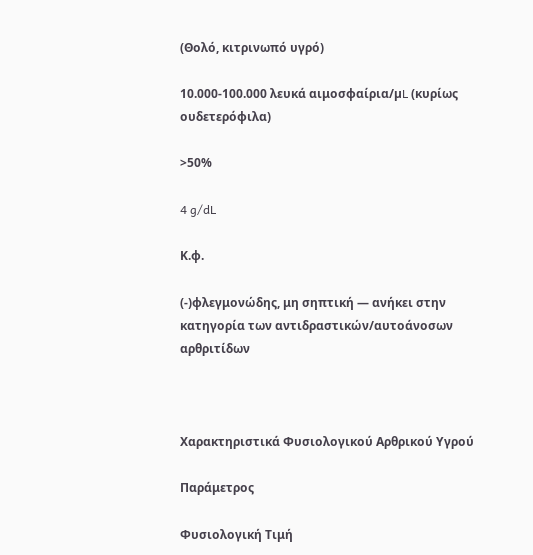(Θολό, κιτρινωπό υγρό)

10.000-100.000 λευκά αιμοσφαίρια/µL (κυρίως ουδετερόφιλα)

>50%

4 g/dL

Κ.φ.

(-)φλεγμονώδης, μη σηπτική — ανήκει στην κατηγορία των αντιδραστικών/αυτοάνοσων αρθριτίδων



Χαρακτηριστικά Φυσιολογικού Αρθρικού Υγρού

Παράμετρος

Φυσιολογική Τιμή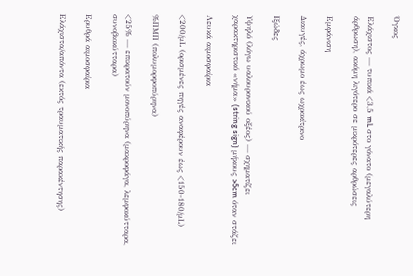Όγκος

Ελάχιστος — τυπικά <3,5 mL στο γόνατο (μεγαλύτερη άρθρωση), ακόμη λιγότερο σε μικρότερες αρθρώσεις

Εμφάνιση

Διαυγές, άχρωμο έως ωχροκίτρινο

Ιξώδες

Υψηλό (λόγω υαλουρονικού οξέος) — σχηματίζει χαρακτηριστικό «νήμα» (string sign) μήκους >5cm όταν στάζει

Λευκά αιμοσφαίρια

<200/μL (ορισμένες πηγές αναφέρουν έως <150-180/μL)

%ΠΜΠ (πολυμορφοπύρηνα)

<25% — επικρατούν μονοπύρηνα (μακροφάγα, λεμφοκύτταρα, συνοβιοκύτταρα)

Ερυθρά αιμοσφαίρια

Ελάχιστα/απόντα (εκτός τραυματικής παρακέντησης)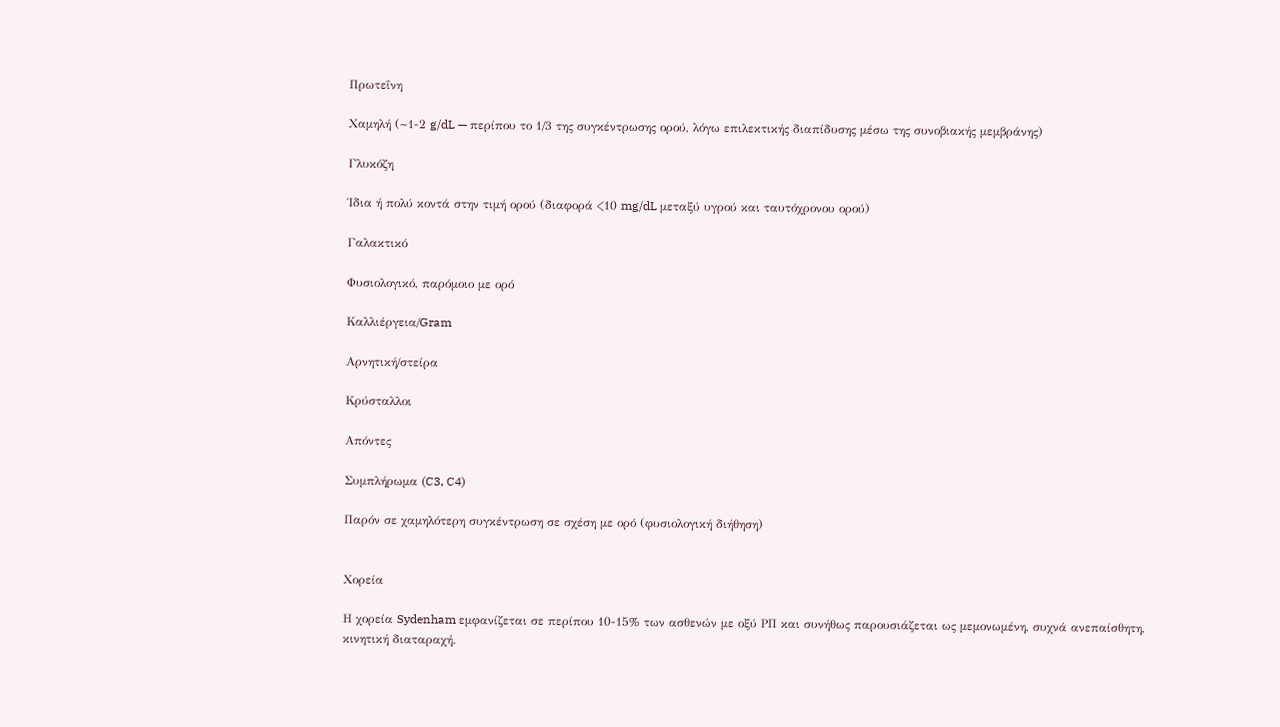Πρωτεΐνη

Χαμηλή (~1-2 g/dL — περίπου το 1/3 της συγκέντρωσης ορού, λόγω επιλεκτικής διαπίδυσης μέσω της συνοβιακής μεμβράνης)

Γλυκόζη

Ίδια ή πολύ κοντά στην τιμή ορού (διαφορά <10 mg/dL μεταξύ υγρού και ταυτόχρονου ορού)

Γαλακτικό

Φυσιολογικό, παρόμοιο με ορό

Καλλιέργεια/Gram

Αρνητική/στείρα

Κρύσταλλοι

Απόντες

Συμπλήρωμα (C3, C4)

Παρόν σε χαμηλότερη συγκέντρωση σε σχέση με ορό (φυσιολογική διήθηση)


Χορεία

Η χορεία Sydenham εμφανίζεται σε περίπου 10-15% των ασθενών με οξύ ΡΠ και συνήθως παρουσιάζεται ως μεμονωμένη, συχνά ανεπαίσθητη, κινητική διαταραχή.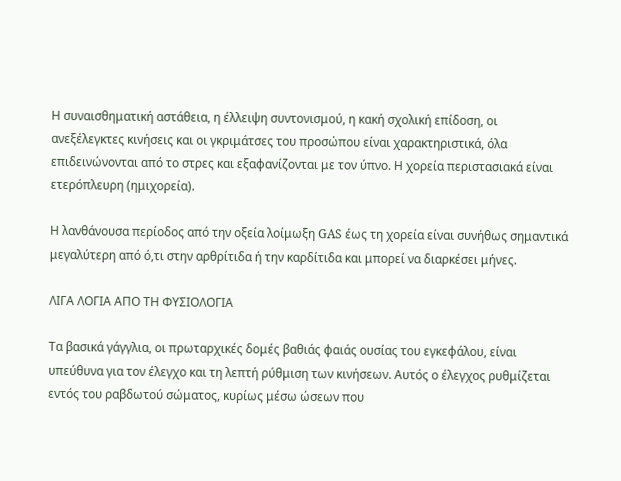Η συναισθηματική αστάθεια, η έλλειψη συντονισμού, η κακή σχολική επίδοση, οι ανεξέλεγκτες κινήσεις και οι γκριμάτσες του προσώπου είναι χαρακτηριστικά, όλα επιδεινώνονται από το στρες και εξαφανίζονται με τον ύπνο. Η χορεία περιστασιακά είναι ετερόπλευρη (ημιχορεία).

Η λανθάνουσα περίοδος από την οξεία λοίμωξη GAS έως τη χορεία είναι συνήθως σημαντικά μεγαλύτερη από ό,τι στην αρθρίτιδα ή την καρδίτιδα και μπορεί να διαρκέσει μήνες.

ΛΙΓΑ ΛΟΓΙΑ ΑΠΟ ΤΗ ΦΥΣΙΟΛΟΓΙΑ

Τα βασικά γάγγλια, οι πρωταρχικές δομές βαθιάς φαιάς ουσίας του εγκεφάλου, είναι υπεύθυνα για τον έλεγχο και τη λεπτή ρύθμιση των κινήσεων. Αυτός ο έλεγχος ρυθμίζεται εντός του ραβδωτού σώματος, κυρίως μέσω ώσεων που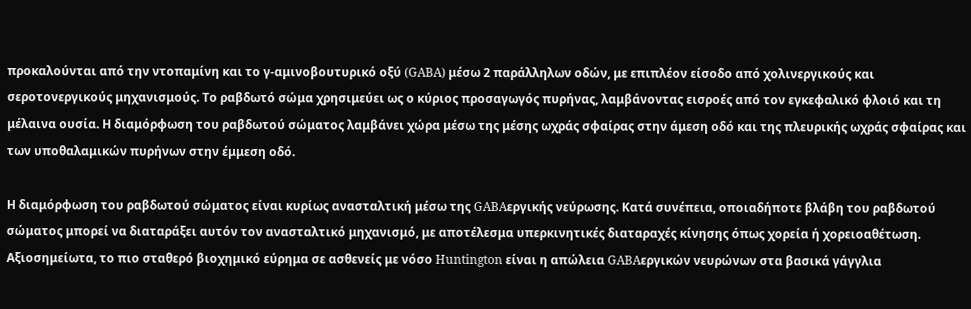προκαλούνται από την ντοπαμίνη και το γ-αμινοβουτυρικό οξύ (GABA) μέσω 2 παράλληλων οδών, με επιπλέον είσοδο από χολινεργικούς και σεροτονεργικούς μηχανισμούς. Το ραβδωτό σώμα χρησιμεύει ως ο κύριος προσαγωγός πυρήνας, λαμβάνοντας εισροές από τον εγκεφαλικό φλοιό και τη μέλαινα ουσία. Η διαμόρφωση του ραβδωτού σώματος λαμβάνει χώρα μέσω της μέσης ωχράς σφαίρας στην άμεση οδό και της πλευρικής ωχράς σφαίρας και των υποθαλαμικών πυρήνων στην έμμεση οδό.

Η διαμόρφωση του ραβδωτού σώματος είναι κυρίως ανασταλτική μέσω της GABAεργικής νεύρωσης. Κατά συνέπεια, οποιαδήποτε βλάβη του ραβδωτού σώματος μπορεί να διαταράξει αυτόν τον ανασταλτικό μηχανισμό, με αποτέλεσμα υπερκινητικές διαταραχές κίνησης όπως χορεία ή χορειοαθέτωση. Αξιοσημείωτα, το πιο σταθερό βιοχημικό εύρημα σε ασθενείς με νόσο Huntington είναι η απώλεια GABAεργικών νευρώνων στα βασικά γάγγλια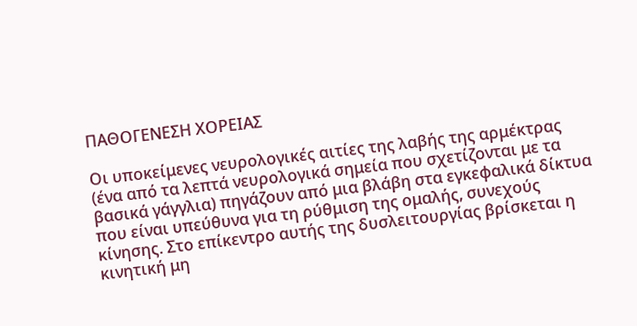ΠΑΘΟΓΕΝΕΣΗ ΧΟΡΕΙΑΣ

Οι υποκείμενες νευρολογικές αιτίες της λαβής της αρμέκτρας (ένα από τα λεπτά νευρολογικά σημεία που σχετίζονται με τα βασικά γάγγλια) πηγάζουν από μια βλάβη στα εγκεφαλικά δίκτυα που είναι υπεύθυνα για τη ρύθμιση της ομαλής, συνεχούς κίνησης. Στο επίκεντρο αυτής της δυσλειτουργίας βρίσκεται η κινητική μη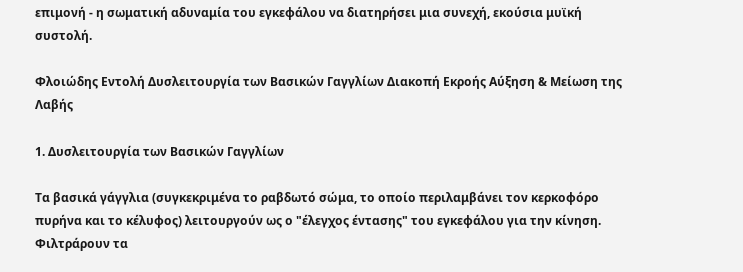επιμονή - η σωματική αδυναμία του εγκεφάλου να διατηρήσει μια συνεχή, εκούσια μυϊκή συστολή.

Φλοιώδης Εντολή Δυσλειτουργία των Βασικών Γαγγλίων Διακοπή Εκροής Αύξηση & Μείωση της Λαβής

1. Δυσλειτουργία των Βασικών Γαγγλίων

Τα βασικά γάγγλια (συγκεκριμένα το ραβδωτό σώμα, το οποίο περιλαμβάνει τον κερκοφόρο πυρήνα και το κέλυφος) λειτουργούν ως ο "έλεγχος έντασης" του εγκεφάλου για την κίνηση. Φιλτράρουν τα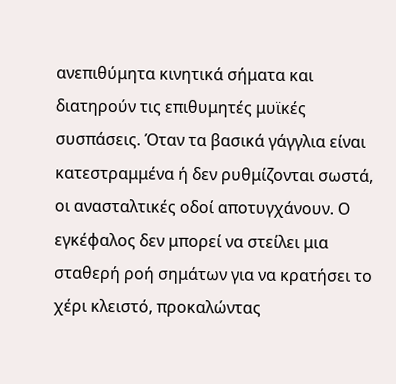ανεπιθύμητα κινητικά σήματα και διατηρούν τις επιθυμητές μυϊκές συσπάσεις. Όταν τα βασικά γάγγλια είναι κατεστραμμένα ή δεν ρυθμίζονται σωστά, οι ανασταλτικές οδοί αποτυγχάνουν. Ο εγκέφαλος δεν μπορεί να στείλει μια σταθερή ροή σημάτων για να κρατήσει το χέρι κλειστό, προκαλώντας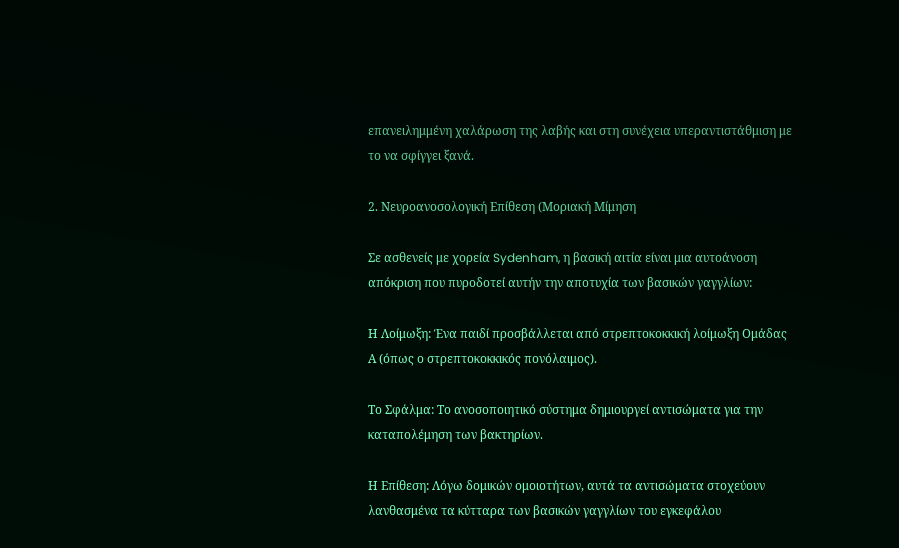επανειλημμένη χαλάρωση της λαβής και στη συνέχεια υπεραντιστάθμιση με το να σφίγγει ξανά.

2. Νευροανοσολογική Επίθεση (Μοριακή Μίμηση

Σε ασθενείς με χορεία Sydenham, η βασική αιτία είναι μια αυτοάνοση απόκριση που πυροδοτεί αυτήν την αποτυχία των βασικών γαγγλίων:

Η Λοίμωξη: Ένα παιδί προσβάλλεται από στρεπτοκοκκική λοίμωξη Ομάδας Α (όπως ο στρεπτοκοκκικός πονόλαιμος).

Το Σφάλμα: Το ανοσοποιητικό σύστημα δημιουργεί αντισώματα για την καταπολέμηση των βακτηρίων.

Η Επίθεση: Λόγω δομικών ομοιοτήτων, αυτά τα αντισώματα στοχεύουν λανθασμένα τα κύτταρα των βασικών γαγγλίων του εγκεφάλου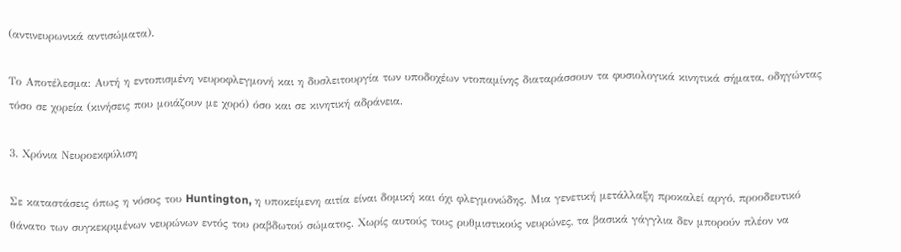(αντινευρωνικά αντισώματα).

Το Αποτέλεσμα: Αυτή η εντοπισμένη νευροφλεγμονή και η δυσλειτουργία των υποδοχέων ντοπαμίνης διαταράσσουν τα φυσιολογικά κινητικά σήματα, οδηγώντας τόσο σε χορεία (κινήσεις που μοιάζουν με χορό) όσο και σε κινητική αδράνεια.

3. Χρόνια Νευροεκφύλιση

Σε καταστάσεις όπως η νόσος του Huntington, η υποκείμενη αιτία είναι δομική και όχι φλεγμονώδης. Μια γενετική μετάλλαξη προκαλεί αργό, προοδευτικό θάνατο των συγκεκριμένων νευρώνων εντός του ραβδωτού σώματος. Χωρίς αυτούς τους ρυθμιστικούς νευρώνες, τα βασικά γάγγλια δεν μπορούν πλέον να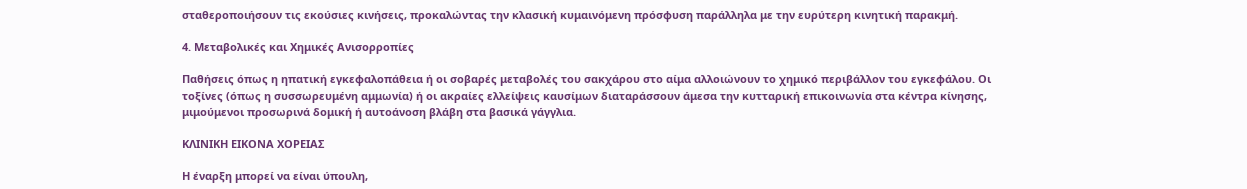σταθεροποιήσουν τις εκούσιες κινήσεις, προκαλώντας την κλασική κυμαινόμενη πρόσφυση παράλληλα με την ευρύτερη κινητική παρακμή.

4. Μεταβολικές και Χημικές Ανισορροπίες

Παθήσεις όπως η ηπατική εγκεφαλοπάθεια ή οι σοβαρές μεταβολές του σακχάρου στο αίμα αλλοιώνουν το χημικό περιβάλλον του εγκεφάλου. Οι τοξίνες (όπως η συσσωρευμένη αμμωνία) ή οι ακραίες ελλείψεις καυσίμων διαταράσσουν άμεσα την κυτταρική επικοινωνία στα κέντρα κίνησης, μιμούμενοι προσωρινά δομική ή αυτοάνοση βλάβη στα βασικά γάγγλια.

ΚΛΙΝΙΚΗ ΕΙΚΟΝΑ ΧΟΡΕΙΑΣ

Η έναρξη μπορεί να είναι ύπουλη,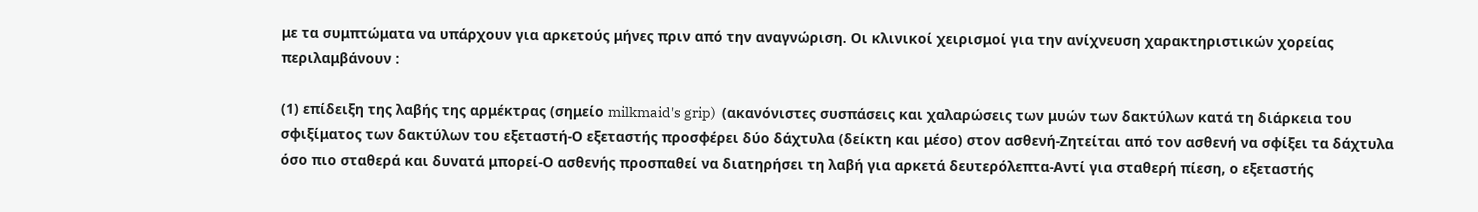με τα συμπτώματα να υπάρχουν για αρκετούς μήνες πριν από την αναγνώριση. Οι κλινικοί χειρισμοί για την ανίχνευση χαρακτηριστικών χορείας περιλαμβάνουν :

(1) επίδειξη της λαβής της αρμέκτρας (σημείο milkmaid's grip)  (ακανόνιστες συσπάσεις και χαλαρώσεις των μυών των δακτύλων κατά τη διάρκεια του σφιξίματος των δακτύλων του εξεταστή-Ο εξεταστής προσφέρει δύο δάχτυλα (δείκτη και μέσο) στον ασθενή-Ζητείται από τον ασθενή να σφίξει τα δάχτυλα όσο πιο σταθερά και δυνατά μπορεί-Ο ασθενής προσπαθεί να διατηρήσει τη λαβή για αρκετά δευτερόλεπτα-Αντί για σταθερή πίεση, ο εξεταστής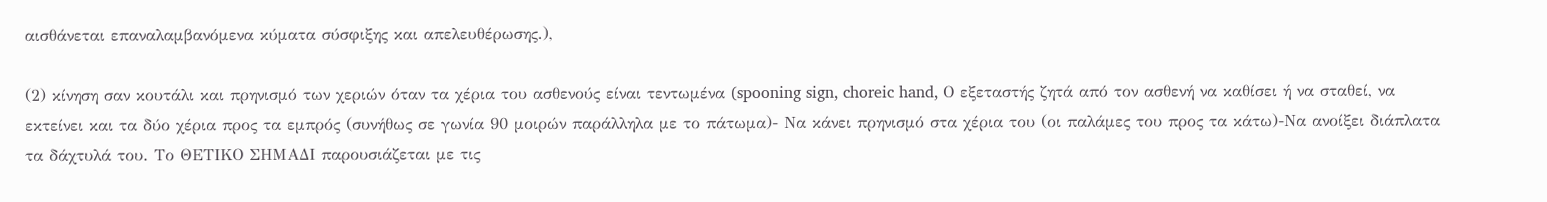αισθάνεται επαναλαμβανόμενα κύματα σύσφιξης και απελευθέρωσης.),

(2) κίνηση σαν κουτάλι και πρηνισμό των χεριών όταν τα χέρια του ασθενούς είναι τεντωμένα (spooning sign, choreic hand, Ο εξεταστής ζητά από τον ασθενή να καθίσει ή να σταθεί, να εκτείνει και τα δύο χέρια προς τα εμπρός (συνήθως σε γωνία 90 μοιρών παράλληλα με το πάτωμα)- Να κάνει πρηνισμό στα χέρια του (οι παλάμες του προς τα κάτω)-Να ανοίξει διάπλατα τα δάχτυλά του. Το ΘΕΤΙΚΟ ΣΗΜΑΔΙ παρουσιάζεται με τις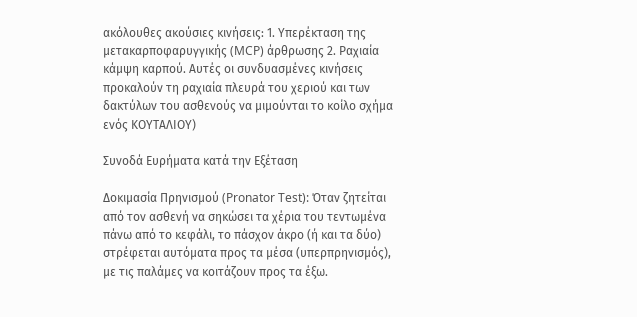ακόλουθες ακούσιες κινήσεις: 1. Υπερέκταση της μετακαρποφαρυγγικής (MCP) άρθρωσης 2. Ραχιαία κάμψη καρπού. Αυτές οι συνδυασμένες κινήσεις προκαλούν τη ραχιαία πλευρά του χεριού και των δακτύλων του ασθενούς να μιμούνται το κοίλο σχήμα ενός ΚΟΥΤΑΛΙΟΥ)

Συνοδά Ευρήματα κατά την Εξέταση

Δοκιμασία Πρηνισμού (Pronator Test): Όταν ζητείται από τον ασθενή να σηκώσει τα χέρια του τεντωμένα πάνω από το κεφάλι, το πάσχον άκρο (ή και τα δύο) στρέφεται αυτόματα προς τα μέσα (υπερπρηνισμός), με τις παλάμες να κοιτάζουν προς τα έξω.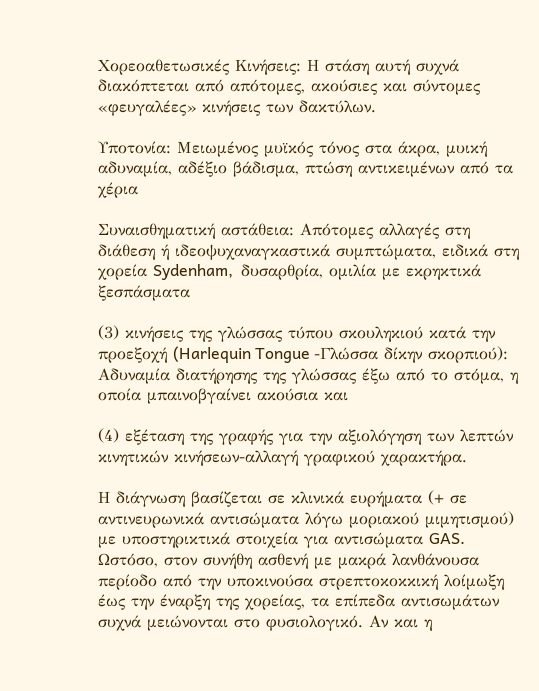Χορεοαθετωσικές Κινήσεις: Η στάση αυτή συχνά διακόπτεται από απότομες, ακούσιες και σύντομες «φευγαλέες» κινήσεις των δακτύλων.

Υποτονία: Μειωμένος μυϊκός τόνος στα άκρα, μυική αδυναμία, αδέξιο βάδισμα, πτώση αντικειμένων από τα χέρια

Συναισθηματική αστάθεια: Απότομες αλλαγές στη διάθεση ή ιδεοψυχαναγκαστικά συμπτώματα, ειδικά στη χορεία Sydenham,  δυσαρθρία, ομιλία με εκρηκτικά ξεσπάσματα

(3) κινήσεις της γλώσσας τύπου σκουληκιού κατά την προεξοχή (Harlequin Tongue -Γλώσσα δίκην σκορπιού): Αδυναμία διατήρησης της γλώσσας έξω από το στόμα, η οποία μπαινοβγαίνει ακούσια και

(4) εξέταση της γραφής για την αξιολόγηση των λεπτών κινητικών κινήσεων-αλλαγή γραφικού χαρακτήρα.

Η διάγνωση βασίζεται σε κλινικά ευρήματα (+ σε αντινευρωνικά αντισώματα λόγω μοριακού μιμητισμού) με υποστηρικτικά στοιχεία για αντισώματα GAS. Ωστόσο, στον συνήθη ασθενή με μακρά λανθάνουσα περίοδο από την υποκινούσα στρεπτοκοκκική λοίμωξη έως την έναρξη της χορείας, τα επίπεδα αντισωμάτων συχνά μειώνονται στο φυσιολογικό. Αν και η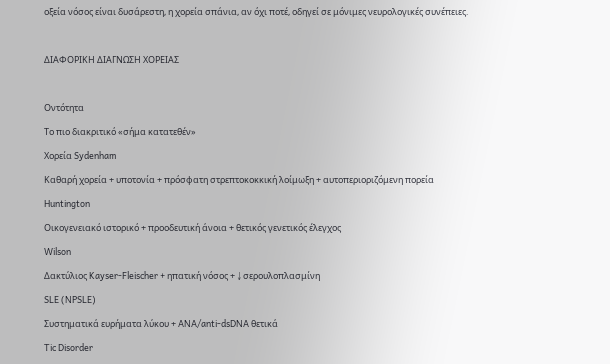οξεία νόσος είναι δυσάρεστη, η χορεία σπάνια, αν όχι ποτέ, οδηγεί σε μόνιμες νευρολογικές συνέπειες.



ΔΙΑΦΟΡΙΚΗ ΔΙΑΓΝΩΣΗ ΧΟΡΕΙΑΣ



Οντότητα

Το πιο διακριτικό «σήμα κατατεθέν»

Χορεία Sydenham

Καθαρή χορεία + υποτονία + πρόσφατη στρεπτοκοκκική λοίμωξη + αυτοπεριοριζόμενη πορεία

Huntington

Οικογενειακό ιστορικό + προοδευτική άνοια + θετικός γενετικός έλεγχος

Wilson

Δακτύλιος Kayser-Fleischer + ηπατική νόσος + ↓ σερουλοπλασμίνη

SLE (NPSLE)

Συστηματικά ευρήματα λύκου + ANA/anti-dsDNA θετικά

Tic Disorder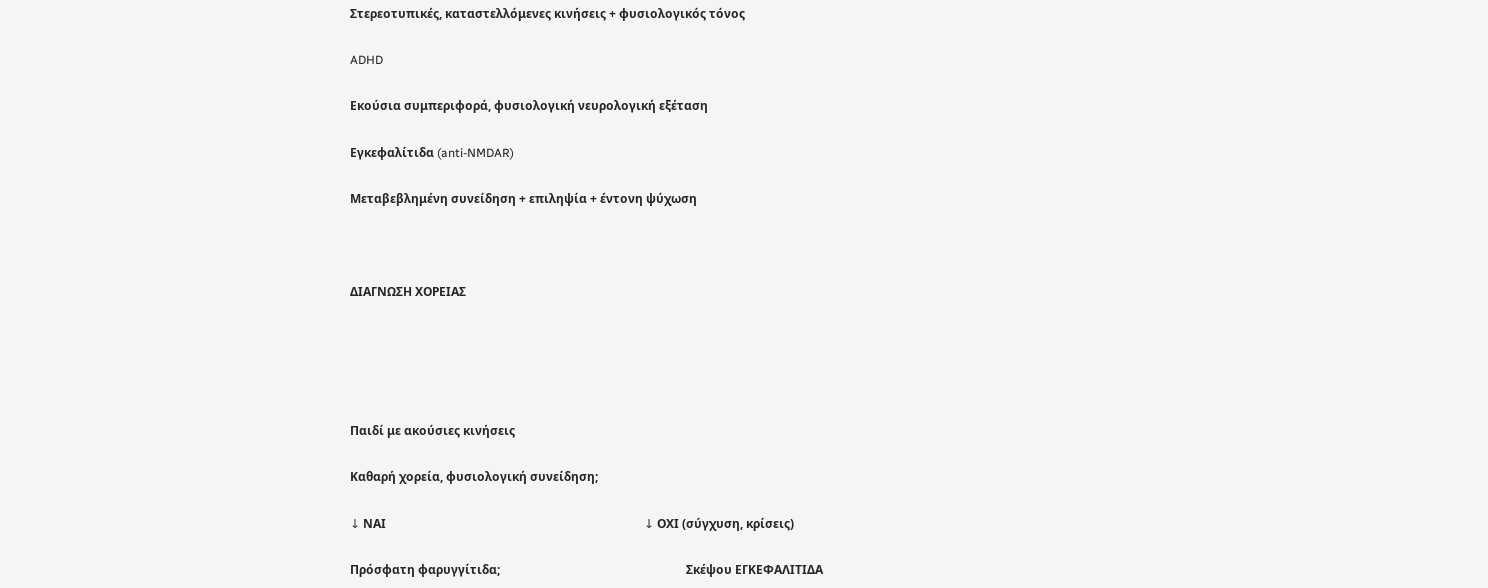Στερεοτυπικές, καταστελλόμενες κινήσεις + φυσιολογικός τόνος

ADHD

Εκούσια συμπεριφορά, φυσιολογική νευρολογική εξέταση

Εγκεφαλίτιδα (anti-NMDAR)

Μεταβεβλημένη συνείδηση + επιληψία + έντονη ψύχωση



ΔΙΑΓΝΩΣΗ ΧΟΡΕΙΑΣ





Παιδί με ακούσιες κινήσεις

Καθαρή χορεία, φυσιολογική συνείδηση;

↓ ΝΑΙ                                                                                      ↓ ΟΧΙ (σύγχυση, κρίσεις)

Πρόσφατη φαρυγγίτιδα;                                                              Σκέψου ΕΓΚΕΦΑΛΙΤΙΔΑ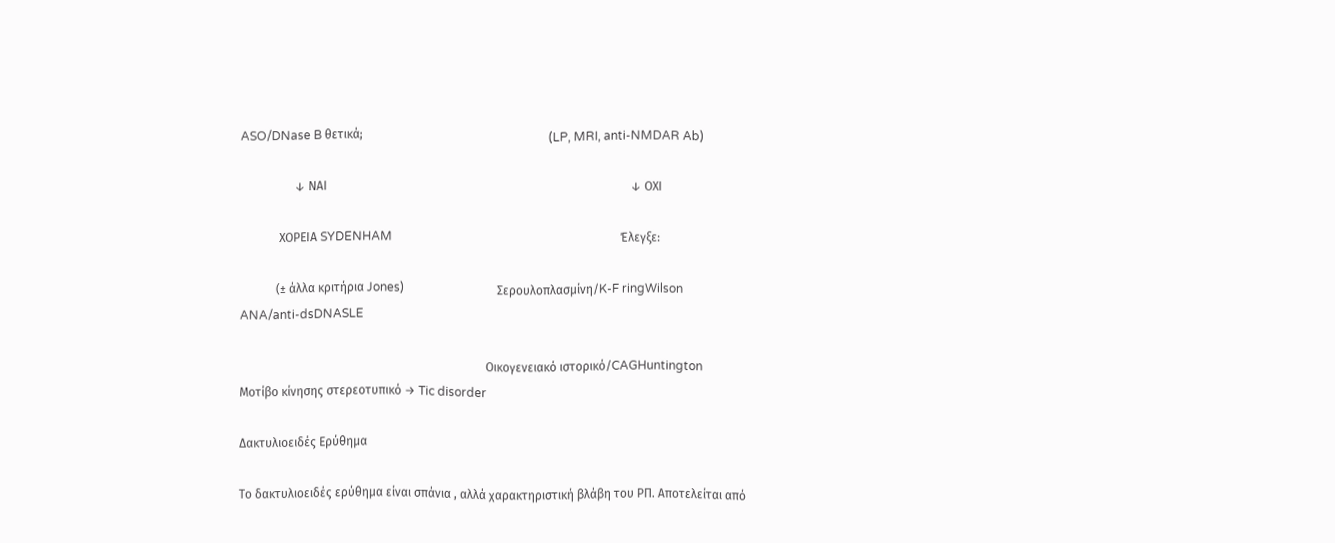ASO/DNase B θετικά;                                                              (LP, MRI, anti-NMDAR Ab)

                  ↓ ΝΑΙ                                                                                                     ↓ ΟΧΙ

             ΧΟΡΕΙΑ SYDENHAM                                                                            Έλεγξε:

            (± άλλα κριτήρια Jones)                               Σερουλοπλασμίνη/K-F ringWilson                                                                                                                    ANA/anti-dsDNASLE

                                                                                  Οικογενειακό ιστορικό/CAGHuntington                                                                                                Μοτίβο κίνησης στερεοτυπικό → Tic disorder

Δακτυλιοειδές Ερύθημα

Το δακτυλιοειδές ερύθημα είναι σπάνια , αλλά χαρακτηριστική βλάβη του ΡΠ. Αποτελείται από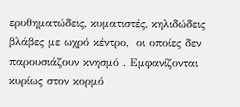ερυθηματώδεις, κυματιστές, κηλιδώδεις βλάβες με ωχρό κέντρο,  οι οποίες δεν παρουσιάζουν κνησμό . Εμφανίζονται κυρίως στον κορμό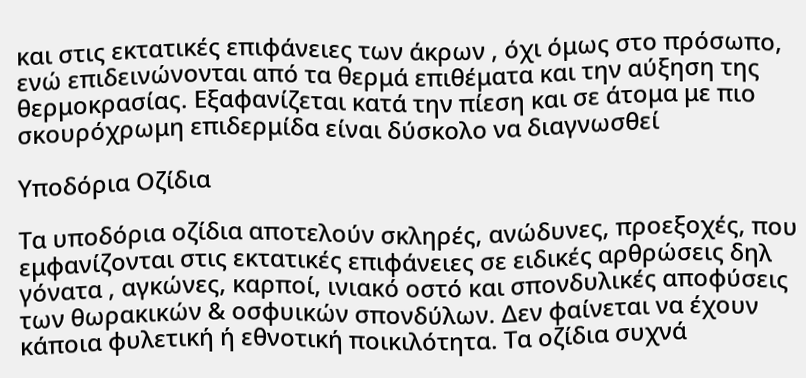και στις εκτατικές επιφάνειες των άκρων , όχι όμως στο πρόσωπο, ενώ επιδεινώνονται από τα θερμά επιθέματα και την αύξηση της θερμοκρασίας. Εξαφανίζεται κατά την πίεση και σε άτομα με πιο σκουρόχρωμη επιδερμίδα είναι δύσκολο να διαγνωσθεί

Υποδόρια Οζίδια

Τα υποδόρια οζίδια αποτελούν σκληρές, ανώδυνες, προεξοχές, που εμφανίζονται στις εκτατικές επιφάνειες σε ειδικές αρθρώσεις δηλ γόνατα , αγκώνες, καρποί, ινιακό οστό και σπονδυλικές αποφύσεις των θωρακικών & οσφυικών σπονδύλων. Δεν φαίνεται να έχουν κάποια φυλετική ή εθνοτική ποικιλότητα. Τα οζίδια συχνά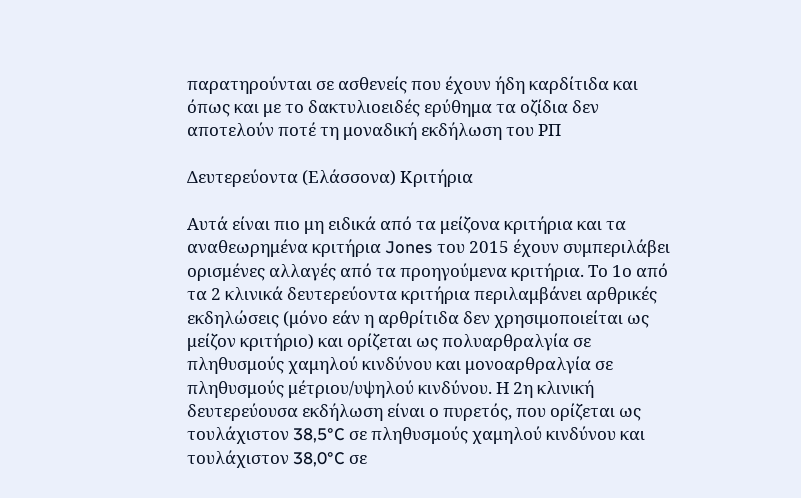παρατηρούνται σε ασθενείς που έχουν ήδη καρδίτιδα και όπως και με το δακτυλιοειδές ερύθημα τα οζίδια δεν αποτελούν ποτέ τη μοναδική εκδήλωση του ΡΠ

Δευτερεύοντα (Ελάσσονα) Κριτήρια

Αυτά είναι πιο μη ειδικά από τα μείζονα κριτήρια και τα αναθεωρημένα κριτήρια Jones του 2015 έχουν συμπεριλάβει ορισμένες αλλαγές από τα προηγούμενα κριτήρια. Το 1ο από τα 2 κλινικά δευτερεύοντα κριτήρια περιλαμβάνει αρθρικές εκδηλώσεις (μόνο εάν η αρθρίτιδα δεν χρησιμοποιείται ως μείζον κριτήριο) και ορίζεται ως πολυαρθραλγία σε πληθυσμούς χαμηλού κινδύνου και μονοαρθραλγία σε πληθυσμούς μέτριου/υψηλού κινδύνου. Η 2η κλινική δευτερεύουσα εκδήλωση είναι ο πυρετός, που ορίζεται ως τουλάχιστον 38,5°C σε πληθυσμούς χαμηλού κινδύνου και τουλάχιστον 38,0°C σε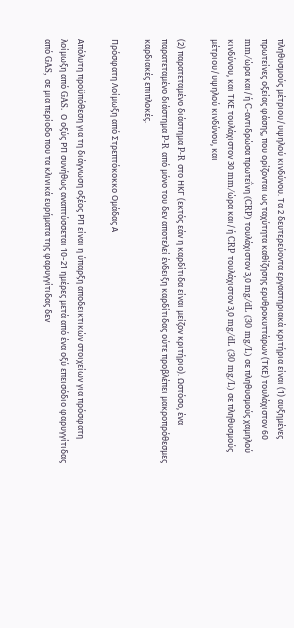πληθυσμούς μέτριου/υψηλού κινδύνου. Τα 2 δευτερεύοντα εργαστηριακά κριτήρια είναι (1) αυξημένες πρωτείνες οξείας φάσης, που ορίζονται ως ταχύτητα καθίζησης ερυθροκυττάρων (ΤΚΕ) τουλάχιστον 60 mm/ώρα και/ή C-αντιδρώσα πρωτεΐνη (CRP) τουλάχιστον 3,0 mg/dL (30 mg/L) σε πληθυσμούς χαμηλού κινδύνου, και ΤΚΕ τουλάχιστον 30 mm/ώρα και/ή CRP τουλάχιστον 3,0 mg/dL (30 mg/L) σε πληθυσμούς μέτριου/υψηλού κινδύνου, και

(2) παρατεταμένο διάστημα P-R στο ΗΚΓ (εκτός εάν η καρδίτιδα είναι μείζον κριτήριο). Ωστόσο, ένα παρατεταμένο διάστημα P-R από μόνο του δεν αποτελεί ένδειξη καρδίτιδας ούτε προβλέπει μακροπρόθεσμες καρδιακές επιπλοκές.

Πρόσφατη Λοίμωξη από Στρεπτόκοκκο Ομάδας Α

Απόλυτη προϋπόθεση για τη διάγνωση οξέος ΡΠ είναι η ύπαρξη αποδεικτικών στοιχείων για πρόσφατη λοίμωξη από GAS. Ο οξύς ΡΠ συνήθως αναπτύσσεται 10-21 ημέρες μετά από ένα οξύ επεισόδιο φαρυγγίτιδας από GAS, σε μια περίοδο που τα κλινικά ευρήματα της φαρυγγίτιδας δεν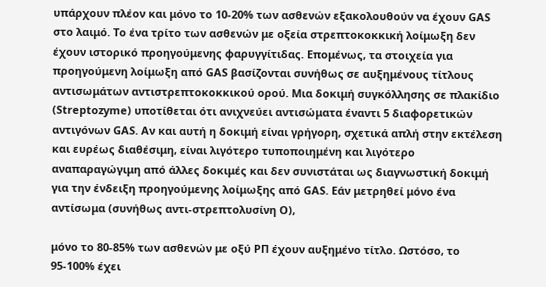υπάρχουν πλέον και μόνο το 10-20% των ασθενών εξακολουθούν να έχουν GAS στο λαιμό. Το ένα τρίτο των ασθενών με οξεία στρεπτοκοκκική λοίμωξη δεν έχουν ιστορικό προηγούμενης φαρυγγίτιδας. Επομένως, τα στοιχεία για προηγούμενη λοίμωξη από GAS βασίζονται συνήθως σε αυξημένους τίτλους αντισωμάτων αντιστρεπτοκοκκικού ορού. Μια δοκιμή συγκόλλησης σε πλακίδιο (Streptozyme) υποτίθεται ότι ανιχνεύει αντισώματα έναντι 5 διαφορετικών αντιγόνων GAS. Αν και αυτή η δοκιμή είναι γρήγορη, σχετικά απλή στην εκτέλεση και ευρέως διαθέσιμη, είναι λιγότερο τυποποιημένη και λιγότερο αναπαραγώγιμη από άλλες δοκιμές και δεν συνιστάται ως διαγνωστική δοκιμή για την ένδειξη προηγούμενης λοίμωξης από GAS. Εάν μετρηθεί μόνο ένα αντίσωμα (συνήθως αντι-στρεπτολυσίνη Ο),

μόνο το 80-85% των ασθενών με οξύ ΡΠ έχουν αυξημένο τίτλο. Ωστόσο, το 95-100% έχει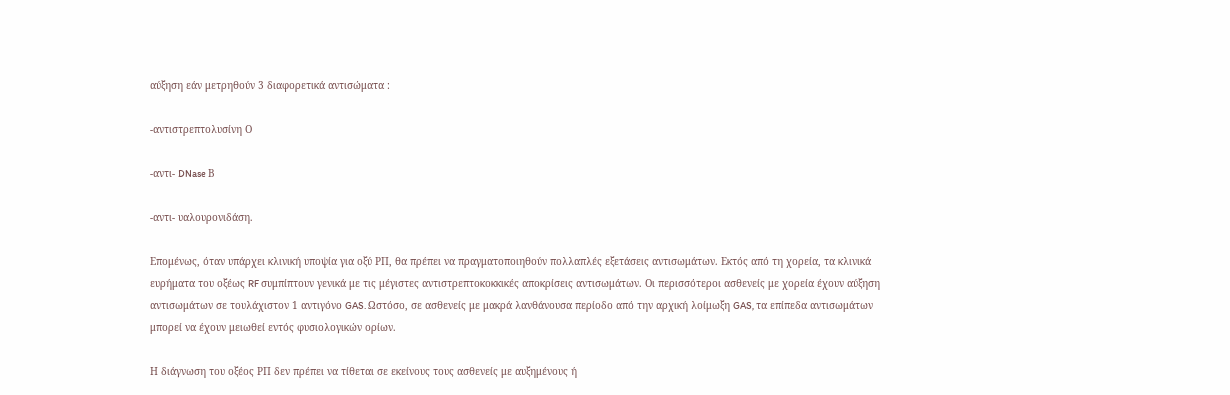αύξηση εάν μετρηθούν 3 διαφορετικά αντισώματα :

-αντιστρεπτολυσίνη Ο

-αντι- DNase Β

-αντι- υαλουρονιδάση.

Επομένως, όταν υπάρχει κλινική υποψία για οξύ ΡΠ, θα πρέπει να πραγματοποιηθούν πολλαπλές εξετάσεις αντισωμάτων. Εκτός από τη χορεία, τα κλινικά ευρήματα του οξέως RF συμπίπτουν γενικά με τις μέγιστες αντιστρεπτοκοκκικές αποκρίσεις αντισωμάτων. Οι περισσότεροι ασθενείς με χορεία έχουν αύξηση αντισωμάτων σε τουλάχιστον 1 αντιγόνο GAS. Ωστόσο, σε ασθενείς με μακρά λανθάνουσα περίοδο από την αρχική λοίμωξη GAS, τα επίπεδα αντισωμάτων μπορεί να έχουν μειωθεί εντός φυσιολογικών ορίων.

Η διάγνωση του οξέος ΡΠ δεν πρέπει να τίθεται σε εκείνους τους ασθενείς με αυξημένους ή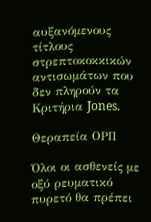αυξανόμενους τίτλους στρεπτοκοκκικών αντισωμάτων που δεν πληρούν τα Κριτήρια Jones.

Θεραπεία ΟΡΠ

Όλοι οι ασθενείς με οξύ ρευματικό πυρετό θα πρέπει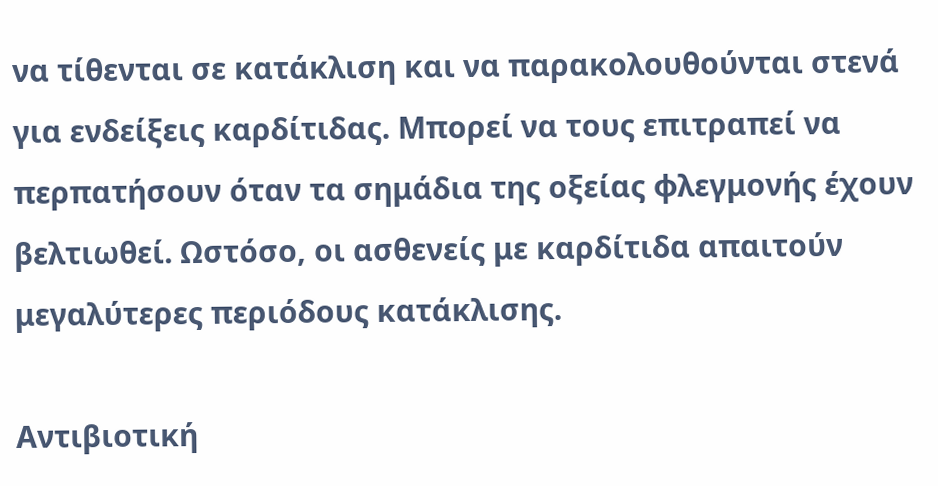να τίθενται σε κατάκλιση και να παρακολουθούνται στενά για ενδείξεις καρδίτιδας. Μπορεί να τους επιτραπεί να περπατήσουν όταν τα σημάδια της οξείας φλεγμονής έχουν βελτιωθεί. Ωστόσο, οι ασθενείς με καρδίτιδα απαιτούν μεγαλύτερες περιόδους κατάκλισης.

Αντιβιοτική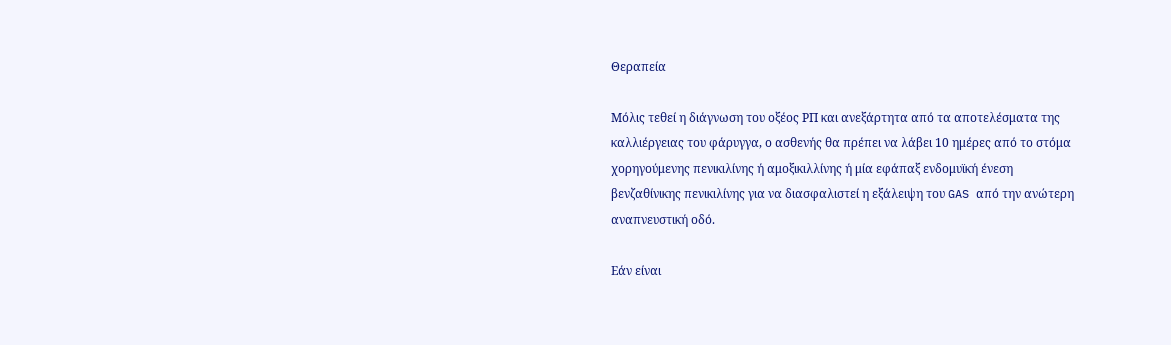Θεραπεία

Μόλις τεθεί η διάγνωση του οξέος ΡΠ και ανεξάρτητα από τα αποτελέσματα της καλλιέργειας του φάρυγγα, ο ασθενής θα πρέπει να λάβει 10 ημέρες από το στόμα χορηγούμενης πενικιλίνης ή αμοξικιλλίνης ή μία εφάπαξ ενδομυϊκή ένεση βενζαθίνικης πενικιλίνης για να διασφαλιστεί η εξάλειψη του GAS από την ανώτερη αναπνευστική οδό.

Εάν είναι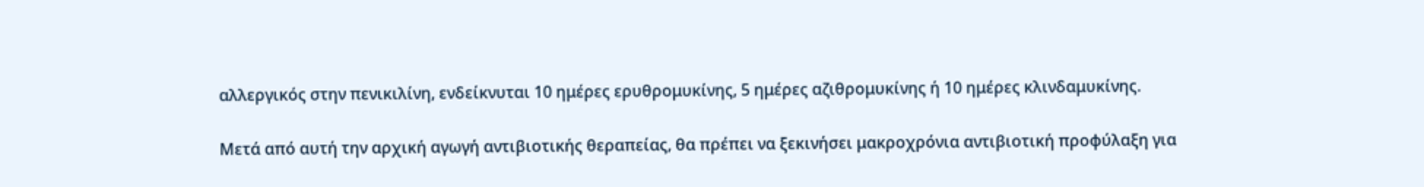αλλεργικός στην πενικιλίνη, ενδείκνυται 10 ημέρες ερυθρομυκίνης, 5 ημέρες αζιθρομυκίνης ή 10 ημέρες κλινδαμυκίνης.

Μετά από αυτή την αρχική αγωγή αντιβιοτικής θεραπείας, θα πρέπει να ξεκινήσει μακροχρόνια αντιβιοτική προφύλαξη για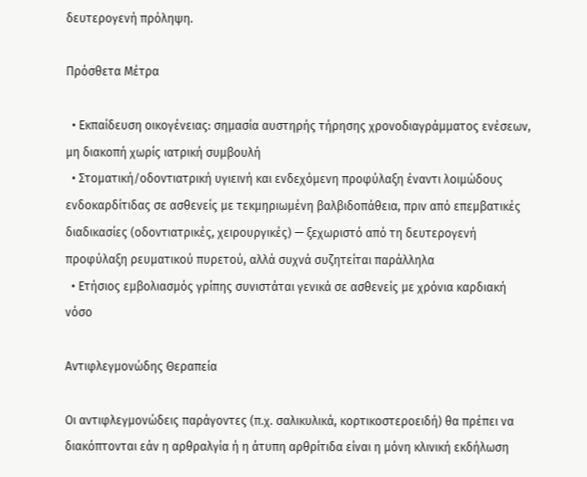δευτερογενή πρόληψη.

Πρόσθετα Μέτρα

  • Εκπαίδευση οικογένειας: σημασία αυστηρής τήρησης χρονοδιαγράμματος ενέσεων, μη διακοπή χωρίς ιατρική συμβουλή
  • Στοματική/οδοντιατρική υγιεινή και ενδεχόμενη προφύλαξη έναντι λοιμώδους ενδοκαρδίτιδας σε ασθενείς με τεκμηριωμένη βαλβιδοπάθεια, πριν από επεμβατικές διαδικασίες (οδοντιατρικές, χειρουργικές) — ξεχωριστό από τη δευτερογενή προφύλαξη ρευματικού πυρετού, αλλά συχνά συζητείται παράλληλα
  • Ετήσιος εμβολιασμός γρίπης συνιστάται γενικά σε ασθενείς με χρόνια καρδιακή νόσο

Αντιφλεγμονώδης Θεραπεία

Οι αντιφλεγμονώδεις παράγοντες (π.χ. σαλικυλικά, κορτικοστεροειδή) θα πρέπει να διακόπτονται εάν η αρθραλγία ή η άτυπη αρθρίτιδα είναι η μόνη κλινική εκδήλωση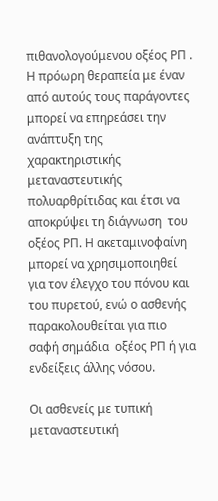πιθανολογούμενου οξέος ΡΠ . Η πρόωρη θεραπεία με έναν από αυτούς τους παράγοντες μπορεί να επηρεάσει την ανάπτυξη της χαρακτηριστικής μεταναστευτικής πολυαρθρίτιδας και έτσι να αποκρύψει τη διάγνωση  του οξέος ΡΠ. Η ακεταμινοφαίνη μπορεί να χρησιμοποιηθεί για τον έλεγχο του πόνου και του πυρετού, ενώ ο ασθενής παρακολουθείται για πιο σαφή σημάδια  οξέος ΡΠ ή για ενδείξεις άλλης νόσου.

Οι ασθενείς με τυπική μεταναστευτική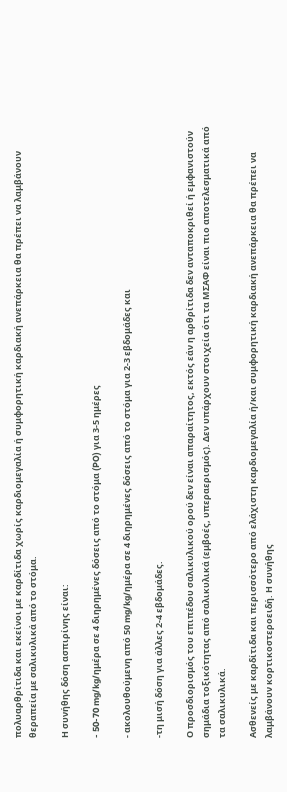πολυαρθρίτιδα και εκείνοι με καρδίτιδα χωρίς καρδιομεγαλία ή συμφορητική καρδιακή ανεπάρκεια θα πρέπει να λαμβάνουν θεραπεία με σαλικυλικά από το στόμα.

Η συνήθης δόση ασπιρίνης είναι:

- 50-70 mg/kg/ημέρα σε 4 διηρημένες δόσεις από το στόμα (PO) για 3-5 ημέρες

- ακολουθούμενη από 50 mg/kg/ημέρα σε 4 διηρημένες δόσεις από το στόμα για 2-3 εβδομάδες και

-τη μισή δόση για άλλες 2-4 εβδομάδες.

Ο προσδιορισμός του επιπέδου σαλικυλικού ορού δεν είναι απαραίτητος, εκτός εάν η αρθρίτιδα δεν ανταποκριθεί ή εμφανιστούν σημάδια τοξικότητας από σαλικυλικά (εμβοές, υπεραερισμός). Δεν υπάρχουν στοιχεία ότι τα ΜΣΑΦ είναι πιο αποτελεσματικά από τα σαλικυλικά.

Ασθενείς με καρδίτιδα και περισσότερο από ελάχιστη καρδιομεγαλία ή/και συμφορητική καρδιακή ανεπάρκεια θα πρέπει να λαμβάνουν κορτικοστεροειδή. Η συνήθης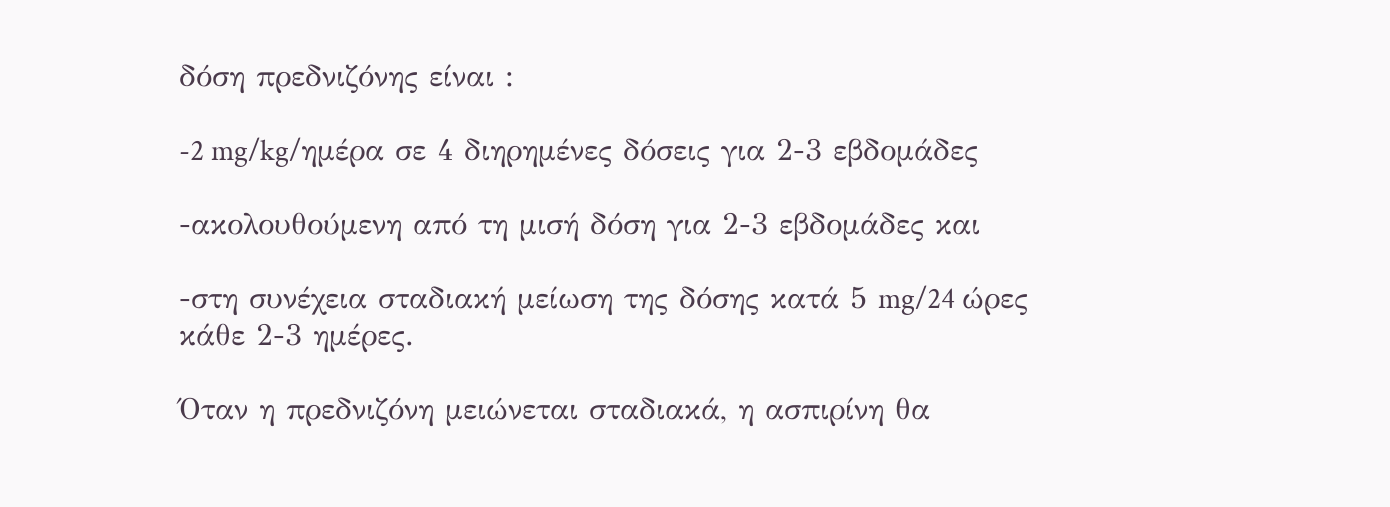δόση πρεδνιζόνης είναι :

-2 mg/kg/ημέρα σε 4 διηρημένες δόσεις για 2-3 εβδομάδες

-ακολουθούμενη από τη μισή δόση για 2-3 εβδομάδες και

-στη συνέχεια σταδιακή μείωση της δόσης κατά 5 mg/24 ώρες κάθε 2-3 ημέρες.

Όταν η πρεδνιζόνη μειώνεται σταδιακά, η ασπιρίνη θα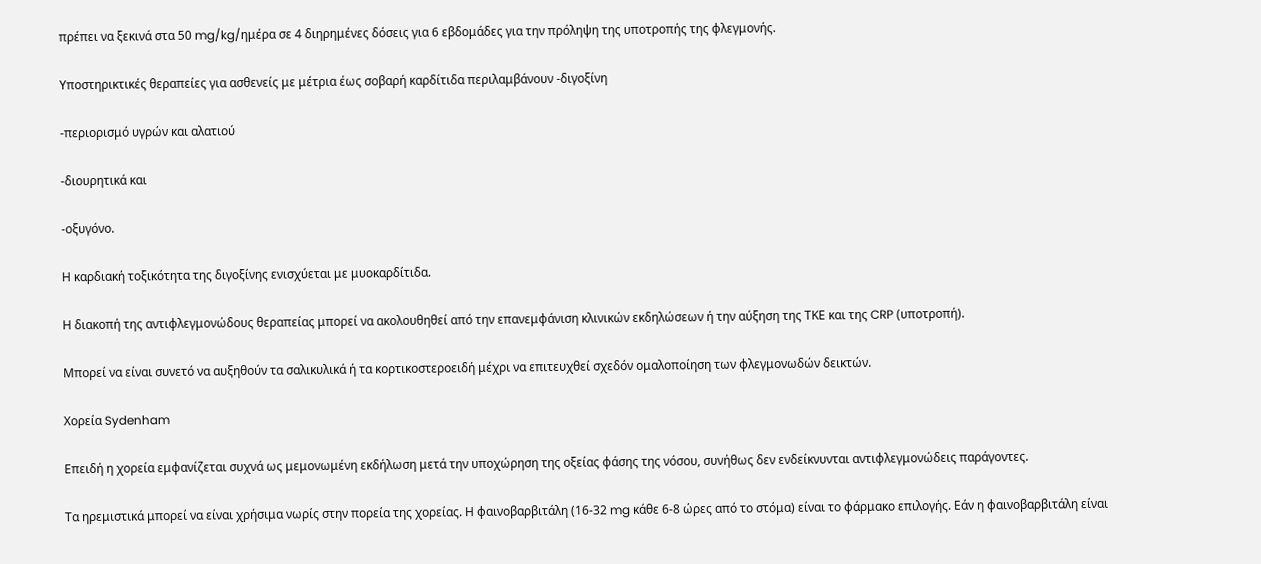πρέπει να ξεκινά στα 50 mg/kg/ημέρα σε 4 διηρημένες δόσεις για 6 εβδομάδες για την πρόληψη της υποτροπής της φλεγμονής.

Υποστηρικτικές θεραπείες για ασθενείς με μέτρια έως σοβαρή καρδίτιδα περιλαμβάνουν -διγοξίνη

-περιορισμό υγρών και αλατιού

-διουρητικά και

-οξυγόνο.

Η καρδιακή τοξικότητα της διγοξίνης ενισχύεται με μυοκαρδίτιδα.

Η διακοπή της αντιφλεγμονώδους θεραπείας μπορεί να ακολουθηθεί από την επανεμφάνιση κλινικών εκδηλώσεων ή την αύξηση της ΤΚΕ και της CRP (υποτροπή).

Μπορεί να είναι συνετό να αυξηθούν τα σαλικυλικά ή τα κορτικοστεροειδή μέχρι να επιτευχθεί σχεδόν ομαλοποίηση των φλεγμονωδών δεικτών.

Χορεία Sydenham

Επειδή η χορεία εμφανίζεται συχνά ως μεμονωμένη εκδήλωση μετά την υποχώρηση της οξείας φάσης της νόσου, συνήθως δεν ενδείκνυνται αντιφλεγμονώδεις παράγοντες.

Τα ηρεμιστικά μπορεί να είναι χρήσιμα νωρίς στην πορεία της χορείας. Η φαινοβαρβιτάλη (16-32 mg κάθε 6-8 ώρες από το στόμα) είναι το φάρμακο επιλογής. Εάν η φαινοβαρβιτάλη είναι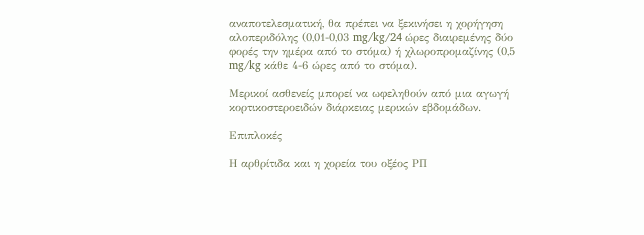αναποτελεσματική, θα πρέπει να ξεκινήσει η χορήγηση αλοπεριδόλης (0,01-0,03 mg/kg/24 ώρες διαιρεμένης δύο φορές την ημέρα από το στόμα) ή χλωροπρομαζίνης (0,5 mg/kg κάθε 4-6 ώρες από το στόμα).

Μερικοί ασθενείς μπορεί να ωφεληθούν από μια αγωγή κορτικοστεροειδών διάρκειας μερικών εβδομάδων.

Επιπλοκές

Η αρθρίτιδα και η χορεία του οξέος ΡΠ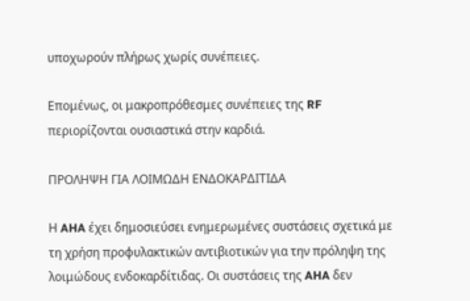υποχωρούν πλήρως χωρίς συνέπειες.

Επομένως, οι μακροπρόθεσμες συνέπειες της RF περιορίζονται ουσιαστικά στην καρδιά.

ΠΡΟΛΗΨΗ ΓΙΑ ΛΟΙΜΩΔΗ ΕΝΔΟΚΑΡΔΙΤΙΔΑ

Η AHA έχει δημοσιεύσει ενημερωμένες συστάσεις σχετικά με τη χρήση προφυλακτικών αντιβιοτικών για την πρόληψη της λοιμώδους ενδοκαρδίτιδας. Οι συστάσεις της AHA δεν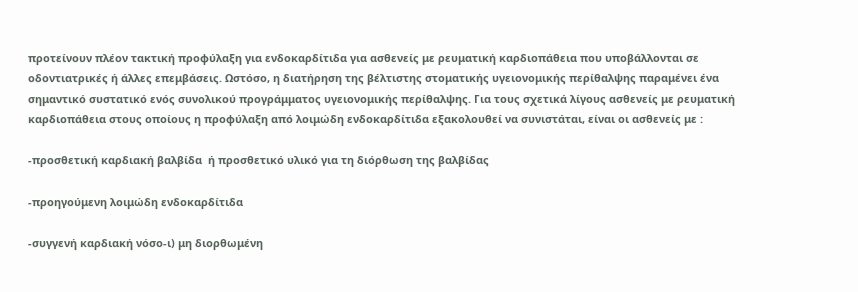προτείνουν πλέον τακτική προφύλαξη για ενδοκαρδίτιδα για ασθενείς με ρευματική καρδιοπάθεια που υποβάλλονται σε οδοντιατρικές ή άλλες επεμβάσεις. Ωστόσο, η διατήρηση της βέλτιστης στοματικής υγειονομικής περίθαλψης παραμένει ένα σημαντικό συστατικό ενός συνολικού προγράμματος υγειονομικής περίθαλψης. Για τους σχετικά λίγους ασθενείς με ρευματική καρδιοπάθεια στους οποίους η προφύλαξη από λοιμώδη ενδοκαρδίτιδα εξακολουθεί να συνιστάται, είναι οι ασθενείς με :

-προσθετική καρδιακή βαλβίδα  ή προσθετικό υλικό για τη διόρθωση της βαλβίδας

-προηγούμενη λοιμώδη ενδοκαρδίτιδα

-συγγενή καρδιακή νόσο-ι) μη διορθωμένη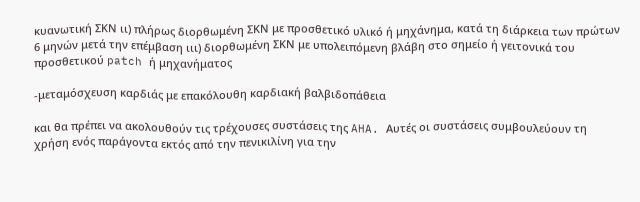κυανωτική ΣΚΝ ιι) πλήρως διορθωμένη ΣΚΝ με προσθετικό υλικό ή μηχάνημα, κατά τη διάρκεια των πρώτων 6 μηνών μετά την επέμβαση ιιι) διορθωμένη ΣΚΝ με υπολειπόμενη βλάβη στο σημείο ή γειτονικά του προσθετικού patch ή μηχανήματος

-μεταμόσχευση καρδιάς με επακόλουθη καρδιακή βαλβιδοπάθεια

και θα πρέπει να ακολουθούν τις τρέχουσες συστάσεις της AHA. Αυτές οι συστάσεις συμβουλεύουν τη χρήση ενός παράγοντα εκτός από την πενικιλίνη για την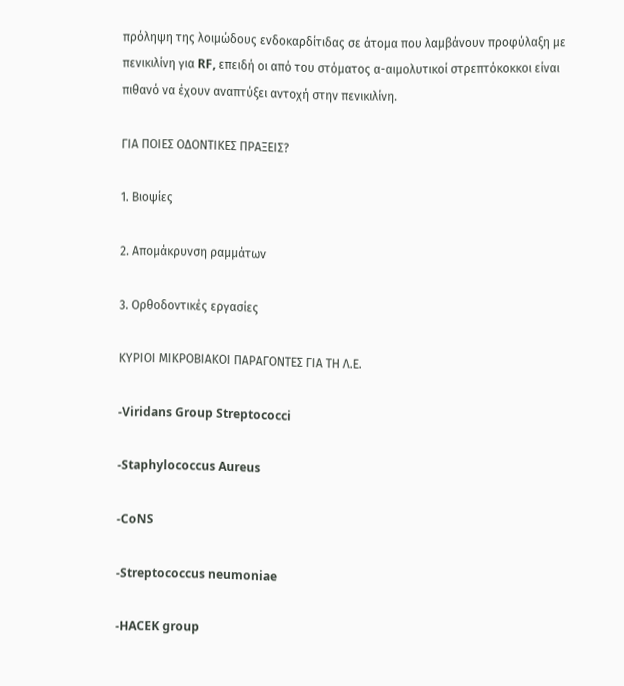πρόληψη της λοιμώδους ενδοκαρδίτιδας σε άτομα που λαμβάνουν προφύλαξη με πενικιλίνη για RF, επειδή οι από του στόματος α-αιμολυτικοί στρεπτόκοκκοι είναι πιθανό να έχουν αναπτύξει αντοχή στην πενικιλίνη.

ΓΙΑ ΠΟΙΕΣ ΟΔΟΝΤΙΚΕΣ ΠΡΑΞΕΙΣ?

1. Βιοψίες

2. Απομάκρυνση ραμμάτων

3. Ορθοδοντικές εργασίες

ΚΥΡΙΟΙ ΜΙΚΡΟΒΙΑΚΟΙ ΠΑΡΑΓΟΝΤΕΣ ΓΙΑ ΤΗ Λ.Ε.

-Viridans Group Streptococci

-Staphylococcus Aureus

-CoNS

-Streptococcus neumoniae

-HACEK group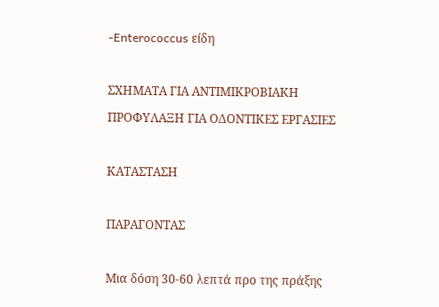-Enterococcus είδη

ΣΧΗΜΑΤΑ ΓΙΑ ΑΝΤΙΜΙΚΡΟΒΙΑΚΗ ΠΡΟΦΥΛΑΞΗ ΓΙΑ ΟΔΟΝΤΙΚΕΣ ΕΡΓΑΣΙΕΣ

ΚΑΤΑΣΤΑΣΗ

ΠΑΡΑΓΟΝΤΑΣ

Μια δόση 30-60 λεπτά προ της πράξης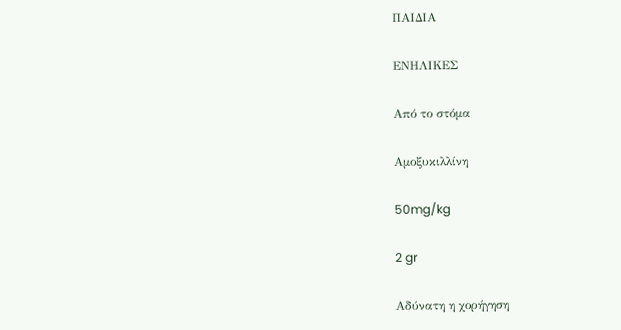ΠΑΙΔΙΑ

ΕΝΗΛΙΚΕΣ

Από το στόμα

Αμοξυκιλλίνη

50mg/kg

2 gr

Αδύνατη η χορήγηση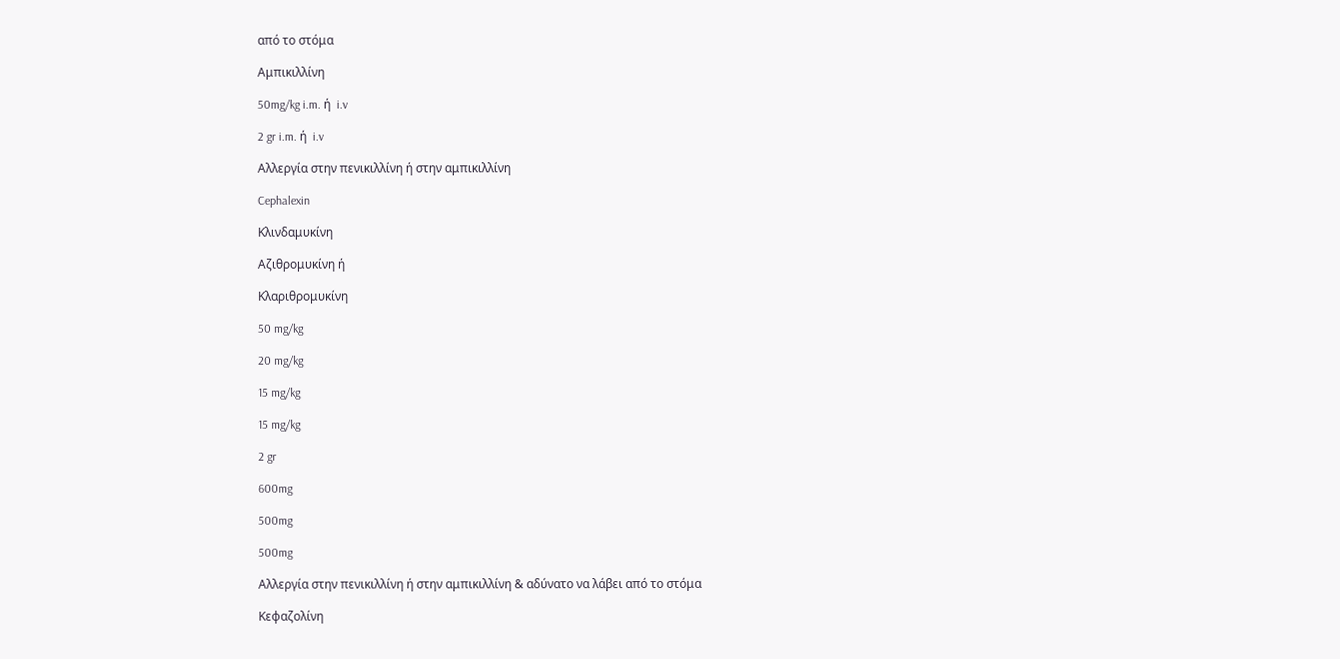από το στόμα

Αμπικιλλίνη

50mg/kg i.m. ή  i.v

2 gr i.m. ή  i.v

Αλλεργία στην πενικιλλίνη ή στην αμπικιλλίνη

Cephalexin

Κλινδαμυκίνη

Αζιθρομυκίνη ή

Κλαριθρομυκίνη

50 mg/kg

20 mg/kg

15 mg/kg

15 mg/kg

2 gr

600mg

500mg

500mg

Αλλεργία στην πενικιλλίνη ή στην αμπικιλλίνη & αδύνατο να λάβει από το στόμα

Κεφαζολίνη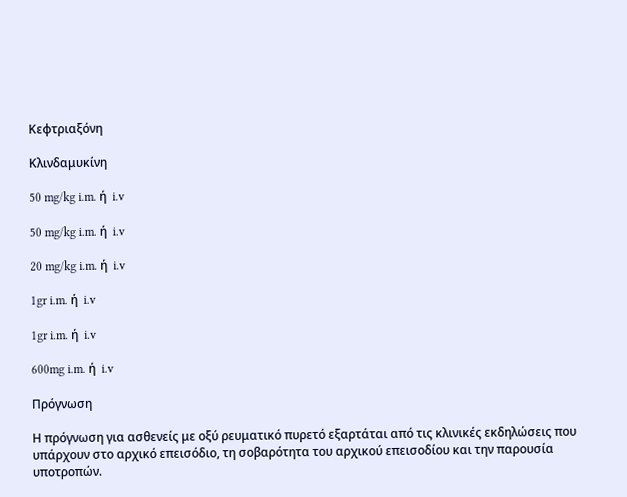Κεφτριαξόνη

Κλινδαμυκίνη

50 mg/kg i.m. ή  i.v

50 mg/kg i.m. ή  i.v

20 mg/kg i.m. ή  i.v

1gr i.m. ή  i.v

1gr i.m. ή  i.v

600mg i.m. ή  i.v

Πρόγνωση

Η πρόγνωση για ασθενείς με οξύ ρευματικό πυρετό εξαρτάται από τις κλινικές εκδηλώσεις που υπάρχουν στο αρχικό επεισόδιο, τη σοβαρότητα του αρχικού επεισοδίου και την παρουσία υποτροπών.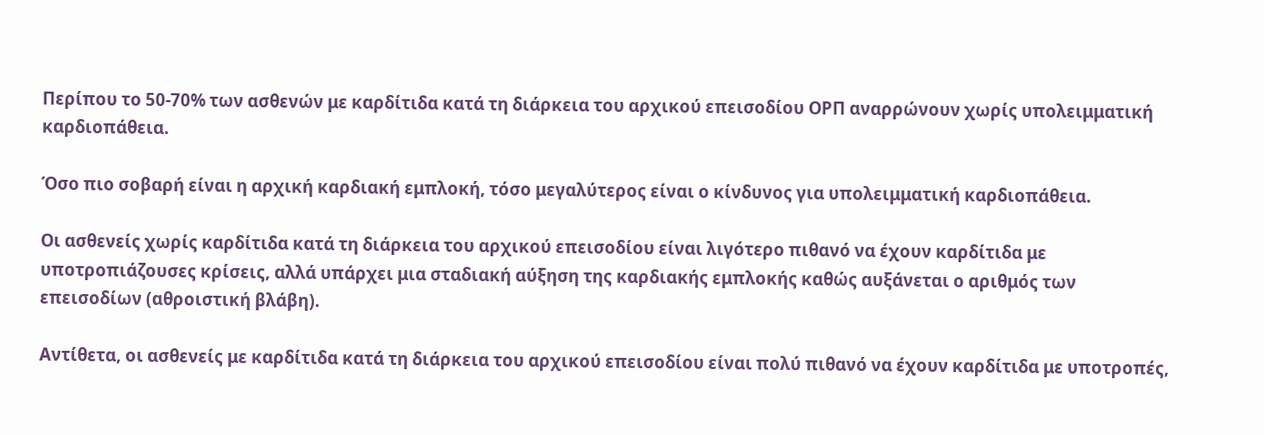Περίπου το 50-70% των ασθενών με καρδίτιδα κατά τη διάρκεια του αρχικού επεισοδίου ΟΡΠ αναρρώνουν χωρίς υπολειμματική καρδιοπάθεια.

Όσο πιο σοβαρή είναι η αρχική καρδιακή εμπλοκή, τόσο μεγαλύτερος είναι ο κίνδυνος για υπολειμματική καρδιοπάθεια.

Οι ασθενείς χωρίς καρδίτιδα κατά τη διάρκεια του αρχικού επεισοδίου είναι λιγότερο πιθανό να έχουν καρδίτιδα με υποτροπιάζουσες κρίσεις, αλλά υπάρχει μια σταδιακή αύξηση της καρδιακής εμπλοκής καθώς αυξάνεται ο αριθμός των επεισοδίων (αθροιστική βλάβη).

Αντίθετα, οι ασθενείς με καρδίτιδα κατά τη διάρκεια του αρχικού επεισοδίου είναι πολύ πιθανό να έχουν καρδίτιδα με υποτροπές,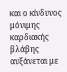και ο κίνδυνος μόνιμης καρδιακής βλάβης αυξάνεται με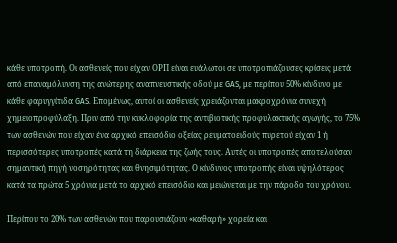κάθε υποτροπή. Οι ασθενείς που είχαν ΟΡΠ είναι ευάλωτοι σε υποτροπιάζουσες κρίσεις μετά από επαναμόλυνση της ανώτερης αναπνευστικής οδού με GAS, με περίπου 50% κίνδυνο με κάθε φαρυγγίτιδα GAS. Επομένως, αυτοί οι ασθενείς χρειάζονται μακροχρόνια συνεχή χημειοπροφύλαξη. Πριν από την κυκλοφορία της αντιβιοτικής προφυλακτικής αγωγής, το 75% των ασθενών που είχαν ένα αρχικό επεισόδιο οξείας ρευματοειδούς πυρετού είχαν 1 ή περισσότερες υποτροπές κατά τη διάρκεια της ζωής τους. Αυτές οι υποτροπές αποτελούσαν σημαντική πηγή νοσηρότητας και θνησιμότητας. Ο κίνδυνος υποτροπής είναι υψηλότερος κατά τα πρώτα 5 χρόνια μετά το αρχικό επεισόδιο και μειώνεται με την πάροδο του χρόνου.

Περίπου το 20% των ασθενών που παρουσιάζουν «καθαρή» χορεία και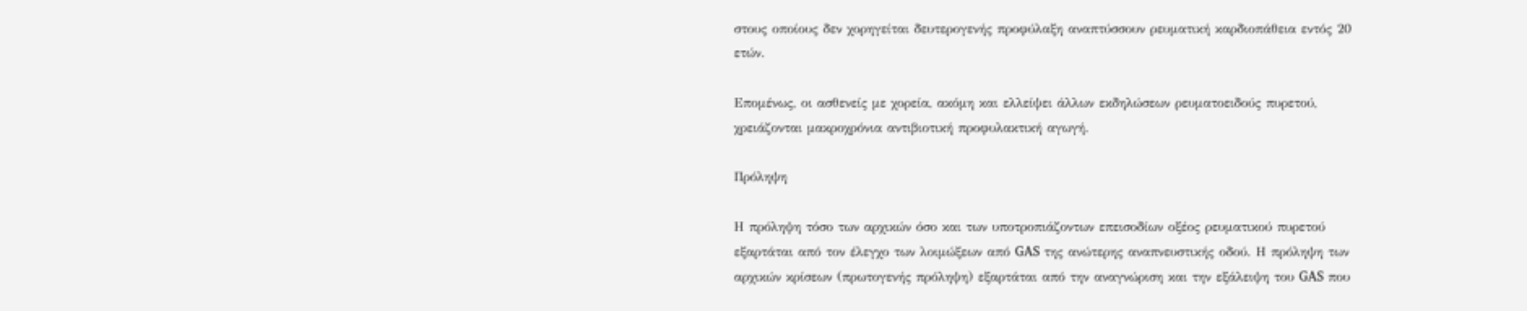στους οποίους δεν χορηγείται δευτερογενής προφύλαξη αναπτύσσουν ρευματική καρδιοπάθεια εντός 20 ετών.

Επομένως, οι ασθενείς με χορεία, ακόμη και ελλείψει άλλων εκδηλώσεων ρευματοειδούς πυρετού, χρειάζονται μακροχρόνια αντιβιοτική προφυλακτική αγωγή.

Πρόληψη

Η πρόληψη τόσο των αρχικών όσο και των υποτροπιάζοντων επεισοδίων οξέος ρευματικού πυρετού εξαρτάται από τον έλεγχο των λοιμώξεων από GAS της ανώτερης αναπνευστικής οδού. Η πρόληψη των αρχικών κρίσεων (πρωτογενής πρόληψη) εξαρτάται από την αναγνώριση και την εξάλειψη του GAS που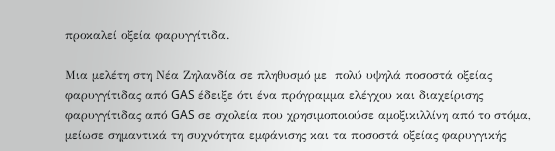προκαλεί οξεία φαρυγγίτιδα.

Μια μελέτη στη Νέα Ζηλανδία σε πληθυσμό με  πολύ υψηλά ποσοστά οξείας φαρυγγίτιδας από GAS έδειξε ότι ένα πρόγραμμα ελέγχου και διαχείρισης φαρυγγίτιδας από GAS σε σχολεία που χρησιμοποιούσε αμοξικιλλίνη από το στόμα, μείωσε σημαντικά τη συχνότητα εμφάνισης και τα ποσοστά οξείας φαρυγγικής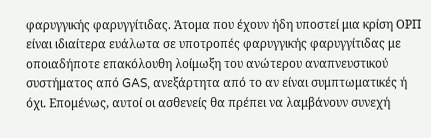φαρυγγικής φαρυγγίτιδας. Άτομα που έχουν ήδη υποστεί μια κρίση ΟΡΠ είναι ιδιαίτερα ευάλωτα σε υποτροπές φαρυγγικής φαρυγγίτιδας με οποιαδήποτε επακόλουθη λοίμωξη του ανώτερου αναπνευστικού συστήματος από GAS, ανεξάρτητα από το αν είναι συμπτωματικές ή όχι. Επομένως, αυτοί οι ασθενείς θα πρέπει να λαμβάνουν συνεχή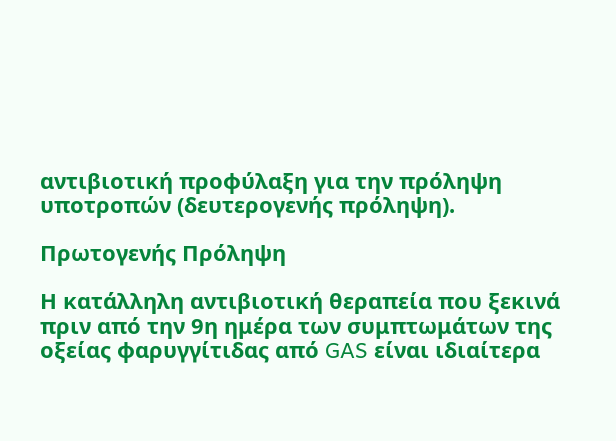αντιβιοτική προφύλαξη για την πρόληψη υποτροπών (δευτερογενής πρόληψη).

Πρωτογενής Πρόληψη

Η κατάλληλη αντιβιοτική θεραπεία που ξεκινά πριν από την 9η ημέρα των συμπτωμάτων της οξείας φαρυγγίτιδας από GAS είναι ιδιαίτερα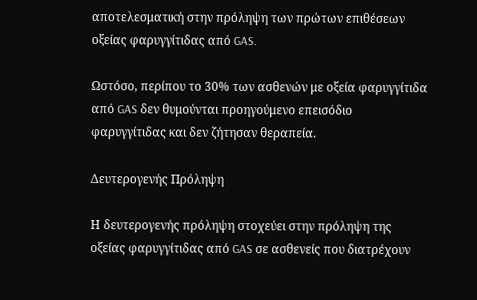αποτελεσματική στην πρόληψη των πρώτων επιθέσεων οξείας φαρυγγίτιδας από GAS.

Ωστόσο, περίπου το 30% των ασθενών με οξεία φαρυγγίτιδα από GAS δεν θυμούνται προηγούμενο επεισόδιο φαρυγγίτιδας και δεν ζήτησαν θεραπεία.

Δευτερογενής Πρόληψη

Η δευτερογενής πρόληψη στοχεύει στην πρόληψη της οξείας φαρυγγίτιδας από GAS σε ασθενείς που διατρέχουν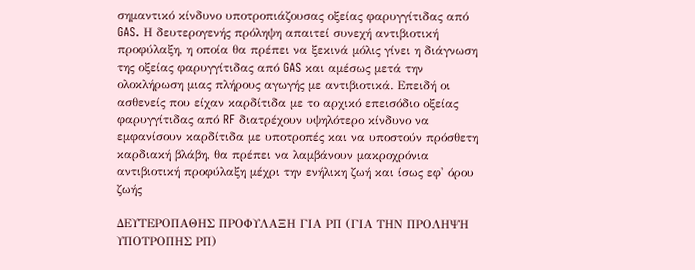σημαντικό κίνδυνο υποτροπιάζουσας οξείας φαρυγγίτιδας από GAS. Η δευτερογενής πρόληψη απαιτεί συνεχή αντιβιοτική προφύλαξη, η οποία θα πρέπει να ξεκινά μόλις γίνει η διάγνωση της οξείας φαρυγγίτιδας από GAS και αμέσως μετά την ολοκλήρωση μιας πλήρους αγωγής με αντιβιοτικά. Επειδή οι ασθενείς που είχαν καρδίτιδα με το αρχικό επεισόδιο οξείας φαρυγγίτιδας από RF διατρέχουν υψηλότερο κίνδυνο να εμφανίσουν καρδίτιδα με υποτροπές και να υποστούν πρόσθετη καρδιακή βλάβη, θα πρέπει να λαμβάνουν μακροχρόνια αντιβιοτική προφύλαξη μέχρι την ενήλικη ζωή και ίσως εφ' όρου ζωής

ΔΕΥΤΕΡΟΠΑΘΗΣ ΠΡΟΦΥΛΑΞΗ ΓΙΑ ΡΠ (ΓΙΑ ΤΗΝ ΠΡΟΛΗΨΗ ΥΠΟΤΡΟΠΗΣ ΡΠ)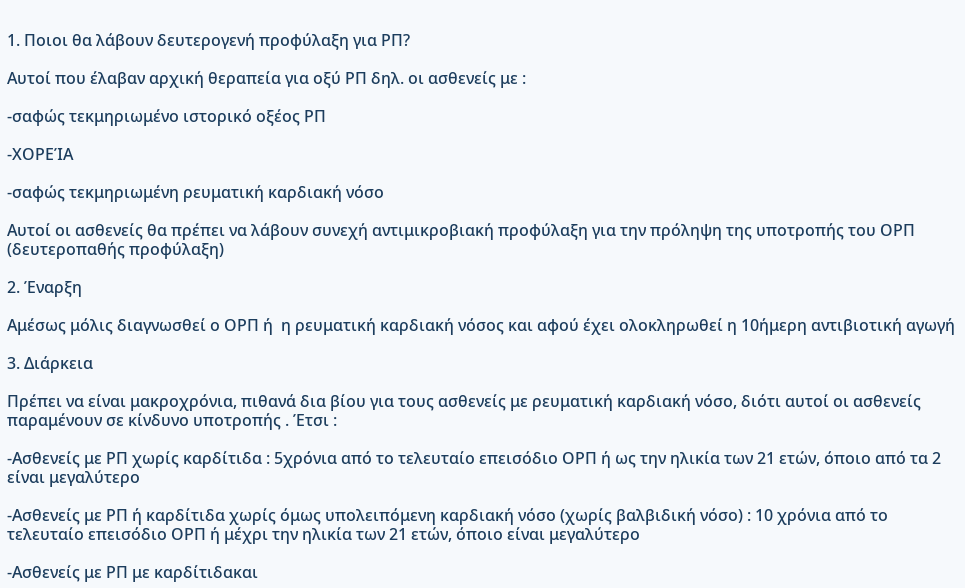1. Ποιοι θα λάβουν δευτερογενή προφύλαξη για ΡΠ?

Αυτοί που έλαβαν αρχική θεραπεία για οξύ ΡΠ δηλ. οι ασθενείς με :

-σαφώς τεκμηριωμένο ιστορικό οξέος ΡΠ

-ΧΟΡΕΊΑ

-σαφώς τεκμηριωμένη ρευματική καρδιακή νόσο

Αυτοί οι ασθενείς θα πρέπει να λάβουν συνεχή αντιμικροβιακή προφύλαξη για την πρόληψη της υποτροπής του ΟΡΠ (δευτεροπαθής προφύλαξη)

2. Έναρξη

Αμέσως μόλις διαγνωσθεί ο ΟΡΠ ή  η ρευματική καρδιακή νόσος και αφού έχει ολοκληρωθεί η 10ήμερη αντιβιοτική αγωγή

3. Διάρκεια

Πρέπει να είναι μακροχρόνια, πιθανά δια βίου για τους ασθενείς με ρευματική καρδιακή νόσο, διότι αυτοί οι ασθενείς παραμένουν σε κίνδυνο υποτροπής . Έτσι :

-Ασθενείς με ΡΠ χωρίς καρδίτιδα : 5χρόνια από το τελευταίο επεισόδιο ΟΡΠ ή ως την ηλικία των 21 ετών, όποιο από τα 2 είναι μεγαλύτερο

-Ασθενείς με ΡΠ ή καρδίτιδα χωρίς όμως υπολειπόμενη καρδιακή νόσο (χωρίς βαλβιδική νόσο) : 10 χρόνια από το τελευταίο επεισόδιο ΟΡΠ ή μέχρι την ηλικία των 21 ετών, όποιο είναι μεγαλύτερο

-Ασθενείς με ΡΠ με καρδίτιδακαι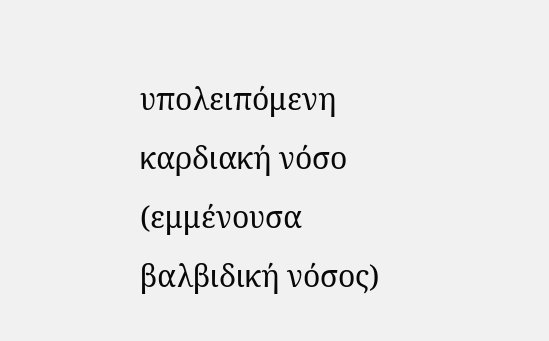υπολειπόμενη καρδιακή νόσο (εμμένουσα βαλβιδική νόσος)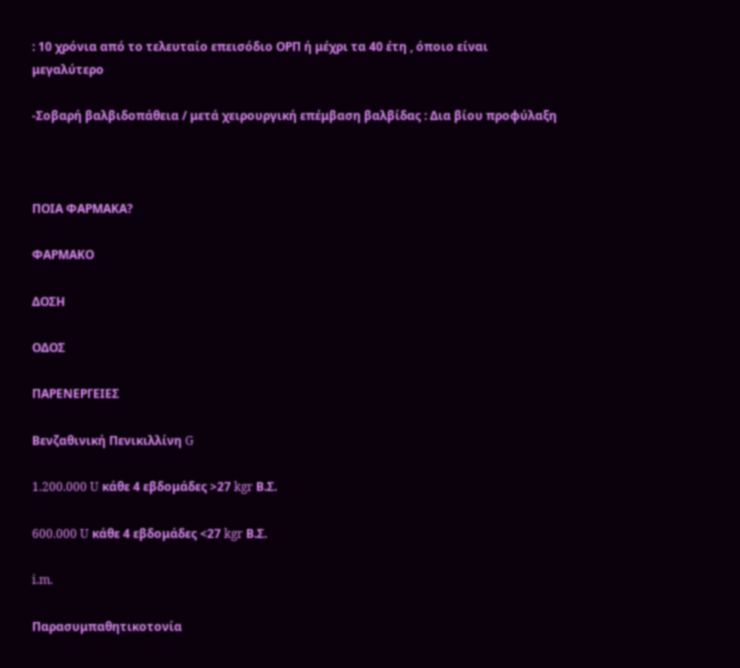: 10 χρόνια από το τελευταίο επεισόδιο ΟΡΠ ή μέχρι τα 40 έτη , όποιο είναι μεγαλύτερο

-Σοβαρή βαλβιδοπάθεια / μετά χειρουργική επέμβαση βαλβίδας : Δια βίου προφύλαξη



ΠΟΙΑ ΦΑΡΜΑΚΑ?

ΦΑΡΜΑΚΟ

ΔΟΣΗ

ΟΔΟΣ

ΠΑΡΕΝΕΡΓΕΙΕΣ

Βενζαθινική Πενικιλλίνη G

1.200.000 U κάθε 4 εβδομάδες >27 kgr Β.Σ.

600.000 U κάθε 4 εβδομάδες <27 kgr Β.Σ.

i.m.

Παρασυμπαθητικοτονία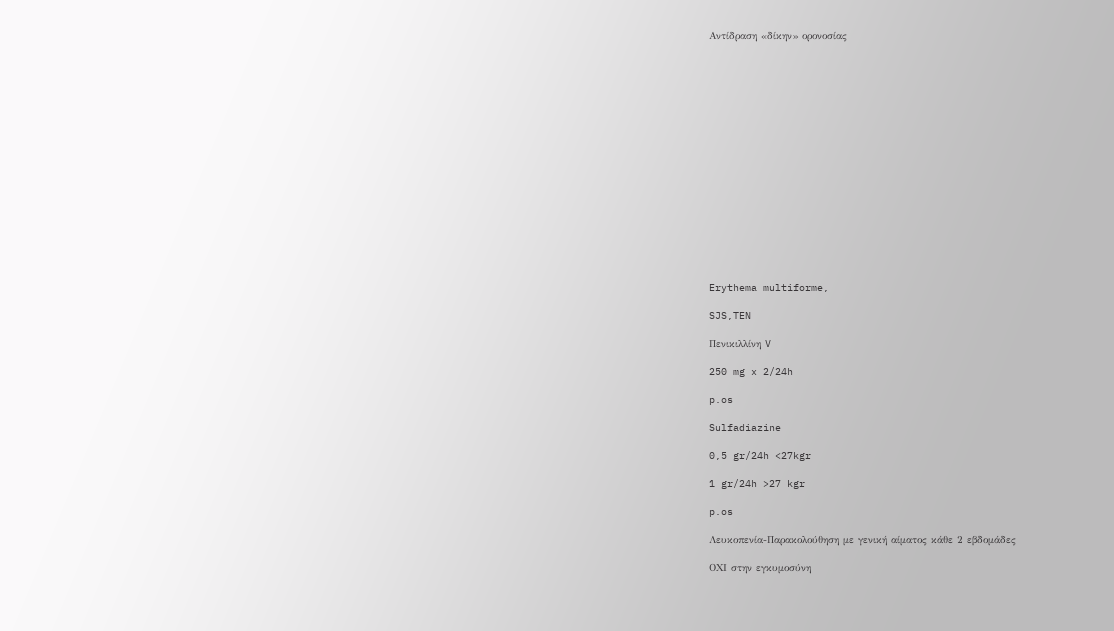Αντίδραση «δίκην» ορονοσίας

















Erythema multiforme,

SJS,TEN

Πενικιλλίνη V

250 mg x 2/24h

p.os

Sulfadiazine

0,5 gr/24h <27kgr

1 gr/24h >27 kgr

p.os

Λευκοπενία-Παρακολούθηση με γενική αίματος κάθε 2 εβδομάδες

ΟΧΙ στην εγκυμοσύνη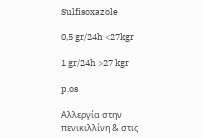Sulfisoxazole

0,5 gr/24h <27kgr

1 gr/24h >27 kgr

p.os

Αλλεργία στην πενικιλλίνη & στις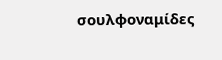σουλφοναμίδες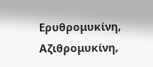Ερυθρομυκίνη, Αζιθρομυκίνη,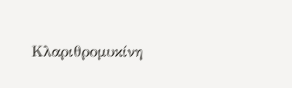Κλαριθρομυκίνη